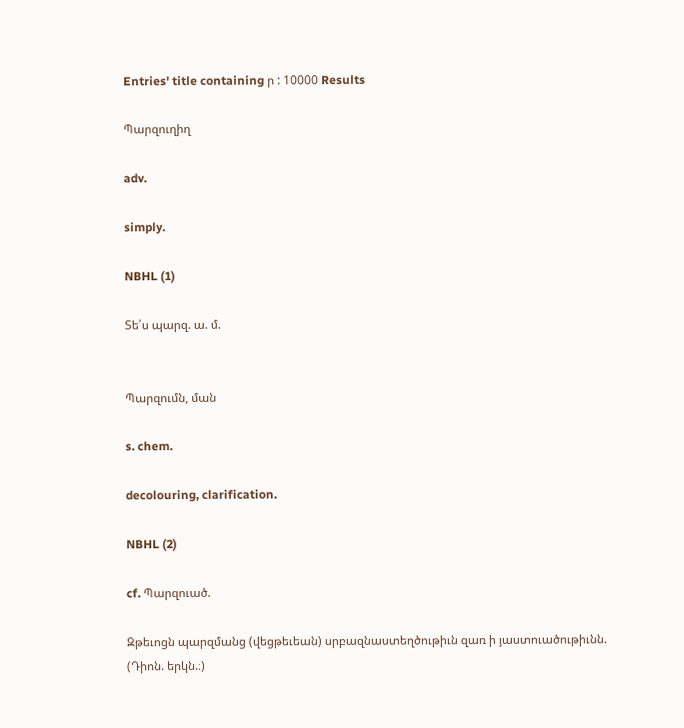Entries' title containing ր : 10000 Results

Պարզուղիղ

adv.

simply.

NBHL (1)

Տե՛ս պարզ. ա. մ.


Պարզումն, ման

s. chem.

decolouring, clarification.

NBHL (2)

cf. Պարզուած.

Զթեւոցն պարզմանց (վեցթեւեան) սրբազնաստեղծութիւն զառ ի յաստուածութիւնն. (Դիոն. երկն.։)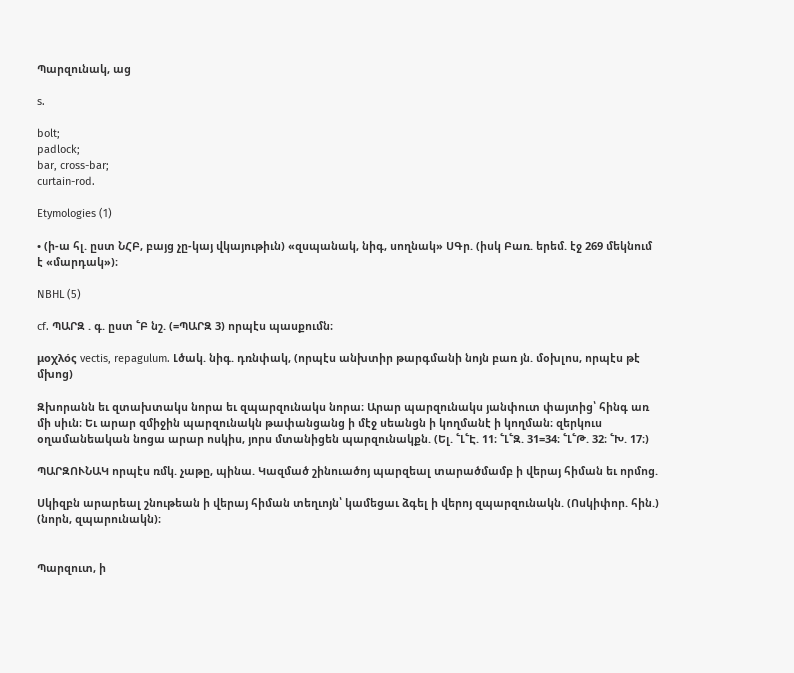Պարզունակ, աց

s.

bolt;
padlock;
bar, cross-bar;
curtain-rod.

Etymologies (1)

• (ի-ա հլ. ըստ ՆՀԲ, բայց չը-կայ վկայութիւն) «զսպանակ, նիգ, սողնակ» ՍԳր. (իսկ Բառ. երեմ. էջ 269 մեկնում է «մարդակ»)։

NBHL (5)

cf. ՊԱՐԶ . գ. ըստ ՟Բ նշ. (=ՊԱՐԶ 3) որպէս պասքումն։

μοχλός vectis, repagulum. Լծակ. նիգ. դռնփակ, (որպէս անխտիր թարգմանի նոյն բառ յն. մօխլոս, որպէս թէ մխոց)

Զխորանն եւ զտախտակս նորա եւ զպարզունակս նորա։ Արար պարզունակս յանփուտ փայտից՝ հինգ առ մի սիւն։ Եւ արար զմիջին պարզունակն թափանցանց ի մէջ սեանցն ի կողմանէ ի կողման։ զերկուս օղամանեական նոցա արար ոսկիս, յորս մտանիցեն պարզունակքն. (Ել. ՟Լ՟Է. 11։ ՟Լ՟Զ. 31=34։ ՟Լ՟Թ. 32։ ՟Խ. 17։)

ՊԱՐԶՈՒՆԱԿ որպէս ռմկ. չաթը, պինա. Կազմած շինուածոյ պարզեալ տարածմամբ ի վերայ հիման եւ որմոց.

Սկիզբն արարեալ շնութեան ի վերայ հիման տեղւոյն՝ կամեցաւ ձգել ի վերոյ զպարզունակն. (Ոսկիփոր. հին.) (նորն, զպարունակն)։


Պարզուտ, ի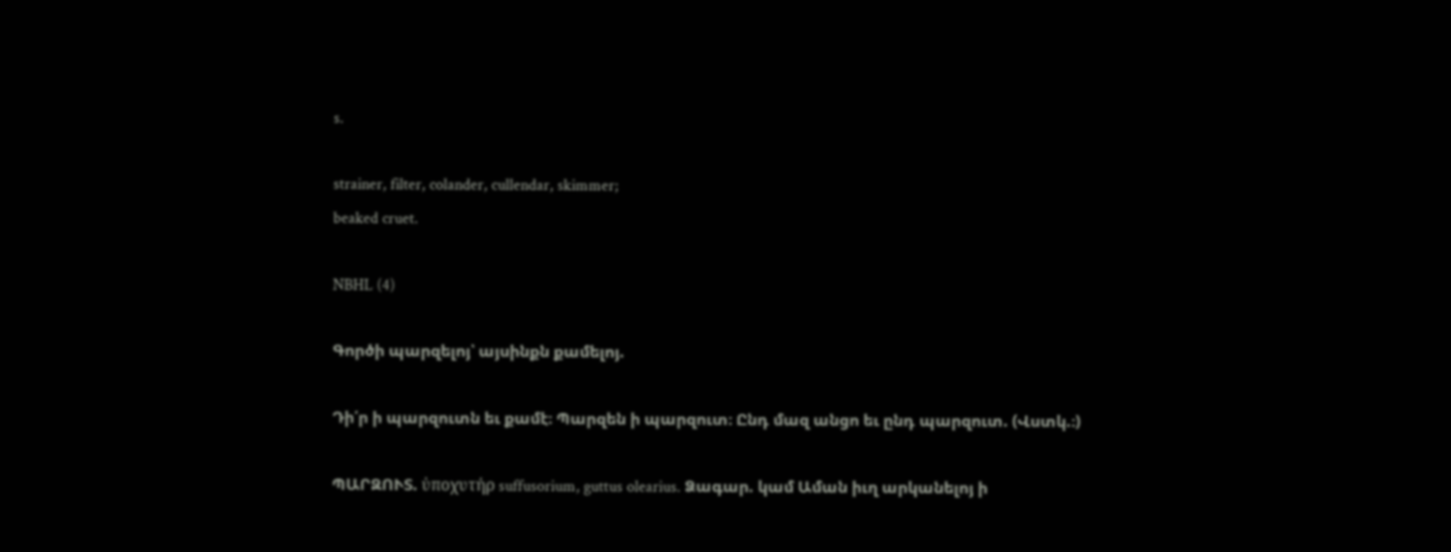s.

strainer, filter, colander, cullendar, skimmer;
beaked cruet.

NBHL (4)

Գործի պարզելոյ՝ այսինքն քամելոյ.

Դի՛ր ի պարզուտն եւ քամէ։ Պարզեն ի պարզուտ։ Ընդ մազ անցո եւ ընդ պարզուտ. (Վստկ.։)

ՊԱՐԶՈՒՏ. ὐποχυτήρ suffusorium, guttus olearius. Ձագար. կամ Աման իւղ արկանելոյ ի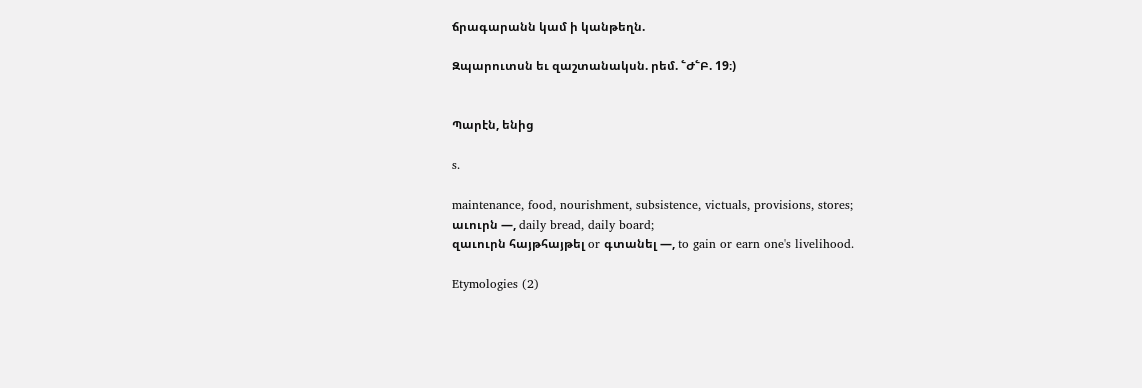ճրագարանն կամ ի կանթեղն.

Զպարուտսն եւ զաշտանակսն. րեմ. ՟Ժ՟Բ. 19։)


Պարէն, ենից

s.

maintenance, food, nourishment, subsistence, victuals, provisions, stores;
աւուրն —, daily bread, daily board;
զաւուրն հայթհայթել or գտանել —, to gain or earn one's livelihood.

Etymologies (2)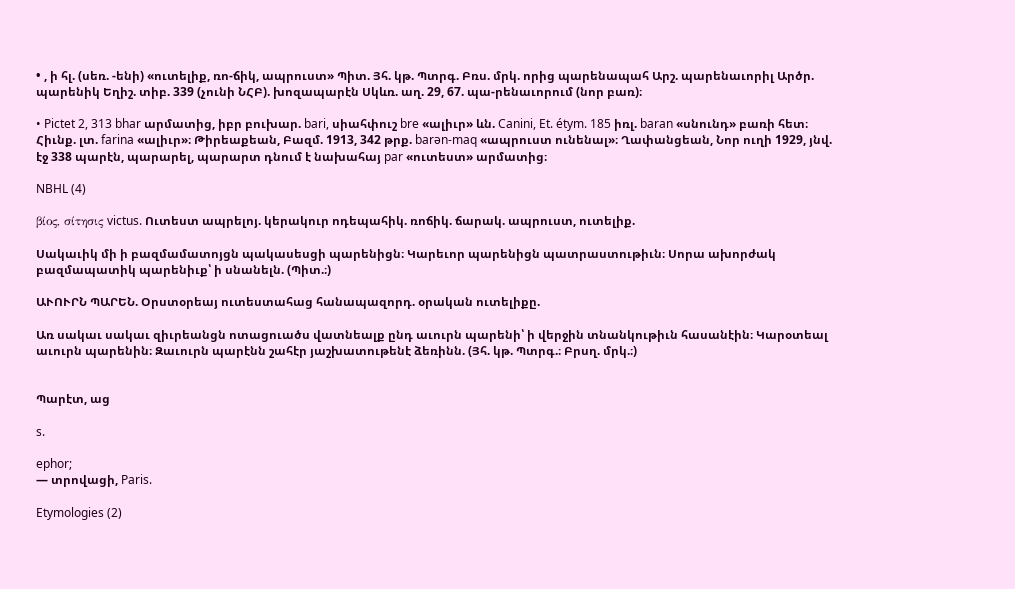• , ի հլ. (սեռ. -ենի) «ուտելիք, ռո-ճիկ, ապրուստ» Պիտ. Յհ. կթ. Պտրգ. Բռս. մրկ. որից պարենապահ Արշ. պարենաւորիլ Արծր. պարենիկ Եղիշ. տիբ. 339 (չունի ՆՀԲ). խոզապարէն Սկևռ. աղ. 29, 67. պա-րենաւորում (նոր բառ)։

• Pictet 2, 313 bhar արմատից, իբր բուխար. bari, սիահփուշ bre «ալիւր» ևն. Canini, Et. étym. 185 իռլ. baran «սնունդ» բառի հետ։ Հիւնք. լտ. farina «ալիւր»։ Թիրեաքեան, Բազմ. 1913, 342 թրք. barən-maq «ապրուստ ունենալ»։ Ղափանցեան, Նոր ուղի 1929, յնվ. էջ 338 պարէն, պարարել, պարարտ դնում է նախահայ par «ուտեստ» արմատից։

NBHL (4)

βίος, σίτησις victus. Ուտեստ ապրելոյ. կերակուր ոդեպահիկ. ռոճիկ. ճարակ. ապրուստ, ուտելիք.

Սակաւիկ մի ի բազմամատոյցն պակասեսցի պարենիցն։ Կարեւոր պարենիցն պատրաստութիւն։ Սորա ախորժակ բազմապատիկ պարենիւք՝ ի սնանելն. (Պիտ.։)

ԱՒՈՒՐՆ ՊԱՐԵՆ. Օրստօրեայ ուտեստահաց հանապազորդ. օրական ուտելիքը.

Առ սակաւ սակաւ զիւրեանցն ոտացուածս վատնեալք ընդ աւուրն պարենի՝ ի վերջին տնանկութիւն հասանէին։ Կարօտեալ աւուրն պարենին։ Զաւուրն պարէնն շահէր յաշխատութենէ ձեռինն. (Յհ. կթ. Պտրգ.։ Բրսղ. մրկ.։)


Պարէտ, աց

s.

ephor;
— տրովացի, Paris.

Etymologies (2)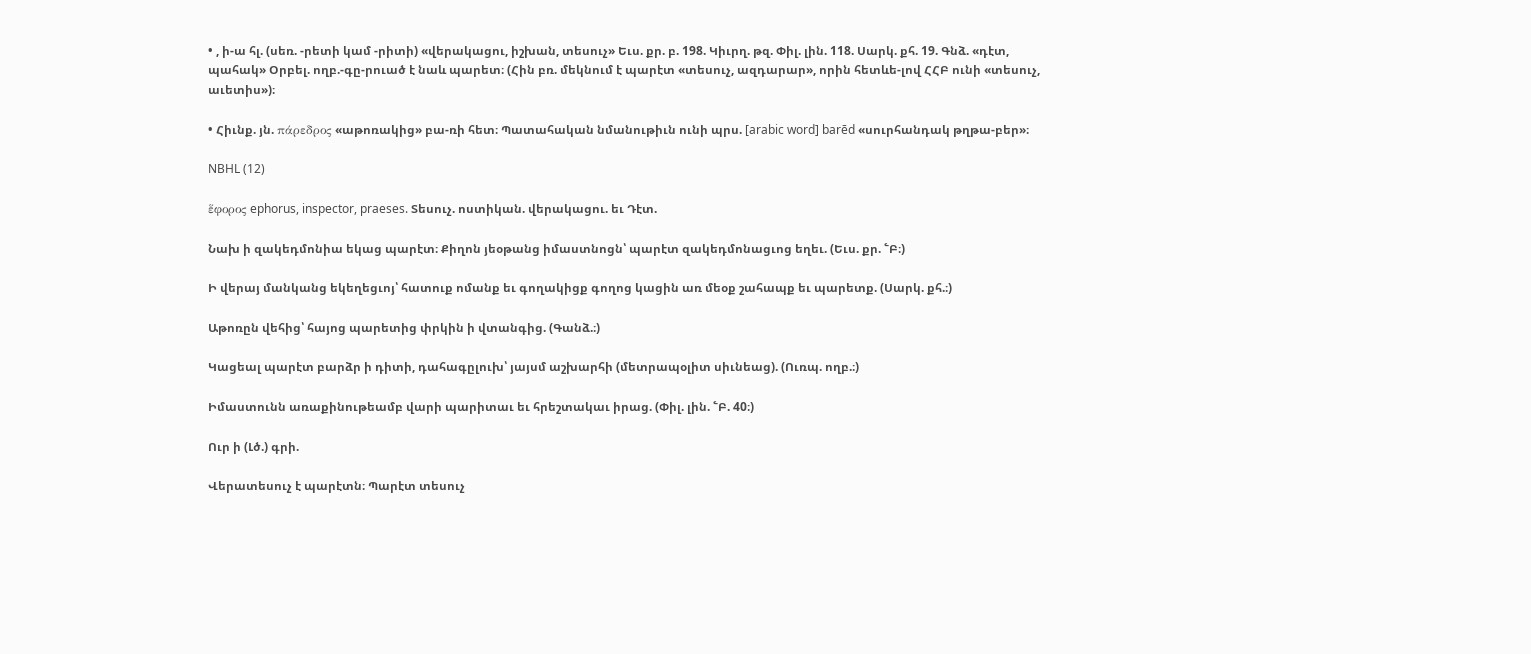• , ի-ա հլ. (սեռ. -րետի կամ -րիտի) «վերակացու, իշխան, տեսուչ» Եւս. քր. բ. 198. Կիւրղ. թզ. Փիլ. լին. 118. Սարկ. քհ. 19. Գնձ. «դէտ, պահակ» Օրբել. ողբ.-գը-րուած է նաև պարետ։ (Հին բռ. մեկնում է պարէտ «տեսուչ, ազդարար», որին հետևե-լով ՀՀԲ ունի «տեսուչ, աւետիս»)։

• Հիւնք. յն. πάρεδρος «աթոռակից» բա-ռի հետ։ Պատահական նմանութիւն ունի պրս. [arabic word] barēd «սուրհանդակ թղթա-բեր»։

NBHL (12)

ἕφορος ephorus, inspector, praeses. Տեսուչ. ոստիկան. վերակացու. եւ Դէտ.

Նախ ի զակեդմոնիա եկաց պարէտ։ Քիղոն յեօթանց իմաստնոցն՝ պարէտ զակեդմոնացւոց եղեւ. (Եւս. քր. ՟Բ։)

Ի վերայ մանկանց եկեղեցւոյ՝ հատուք ոմանք եւ գողակիցք գողոց կացին առ մեօք շահապք եւ պարետք. (Սարկ. քհ.։)

Աթոռըն վեհից՝ հայոց պարետից փրկին ի վտանգից. (Գանձ.։)

Կացեալ պարէտ բարձր ի դիտի, դահագըլուխ՝ յայսմ աշխարհի (մետրապօլիտ սիւնեաց). (Ուռպ. ողբ.։)

Իմաստունն առաքինութեամբ վարի պարիտաւ եւ հրեշտակաւ իրաց. (Փիլ. լին. ՟Բ. 40։)

Ուր ի (Լծ.) գրի.

Վերատեսուչ է պարէտն։ Պարէտ տեսուչ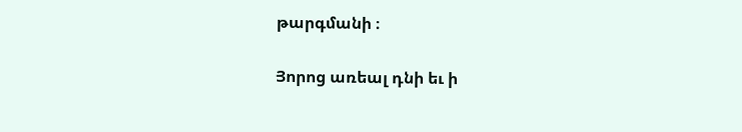թարգմանի ։

Յորոց առեալ դնի եւ ի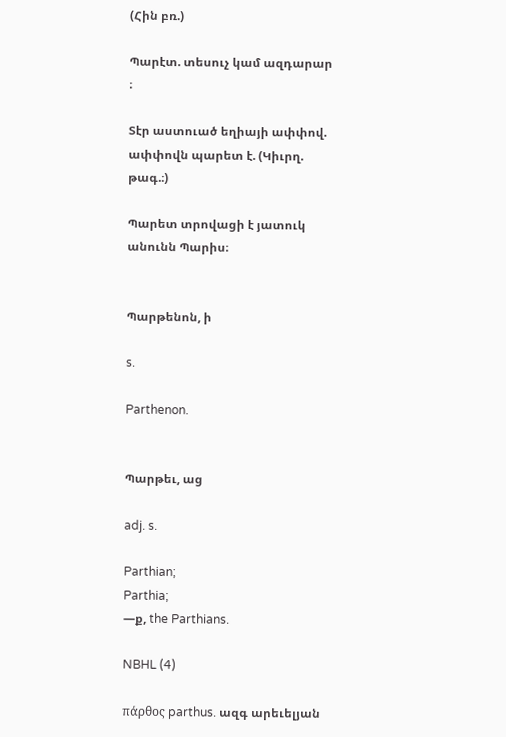(Հին բռ.)

Պարէտ. տեսուչ կամ ազդարար ։

Տէր աստուած եղիայի ափփով. ափփովն պարետ է. (Կիւրղ. թագ.։)

Պարետ տրովացի է յատուկ անունն Պարիս։


Պարթենոն, ի

s.

Parthenon.


Պարթեւ, աց

adj. s.

Parthian;
Parthia;
—ք, the Parthians.

NBHL (4)

πάρθος parthus. ազգ արեւելյան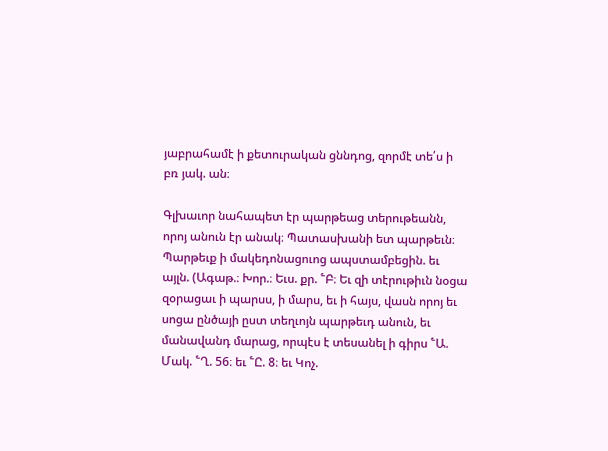յաբրահամէ ի քետուրական ցննդոց, զորմէ տե՛ս ի բռ յակ. ան։

Գլխաւոր նահապետ էր պարթեաց տերութեանն, որոյ անուն էր անակ։ Պատասխանի ետ պարթեւն։ Պարթեւք ի մակեդոնացուոց ապստամբեցին. եւ այլն. (Ագաթ.։ Խոր.։ Եւս. քր. ՟Բ։ Եւ զի տէրութիւն նօցա զօրացաւ ի պարսս, ի մարս, եւ ի հայս, վասն որոյ եւ սոցա ընծայի ըստ տեղւոյն պարթեւդ անուն, եւ մանավանդ մարաց, որպէս է տեսանել ի գիրս ՟Ա. Մակ. ՟Ղ. 56։ եւ ՟Ը. 8։ եւ Կոչ.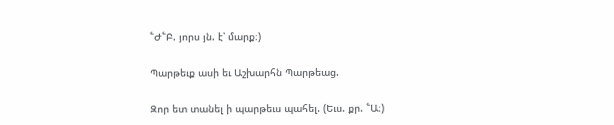՟Ժ՟Բ. յորս յն. է՝ մարք։)

Պարթեւք ասի եւ Աշխարհն Պարթեաց.

Զոր ետ տանել ի պարթեւս պահել. (Եւս. քր. ՟Ա։)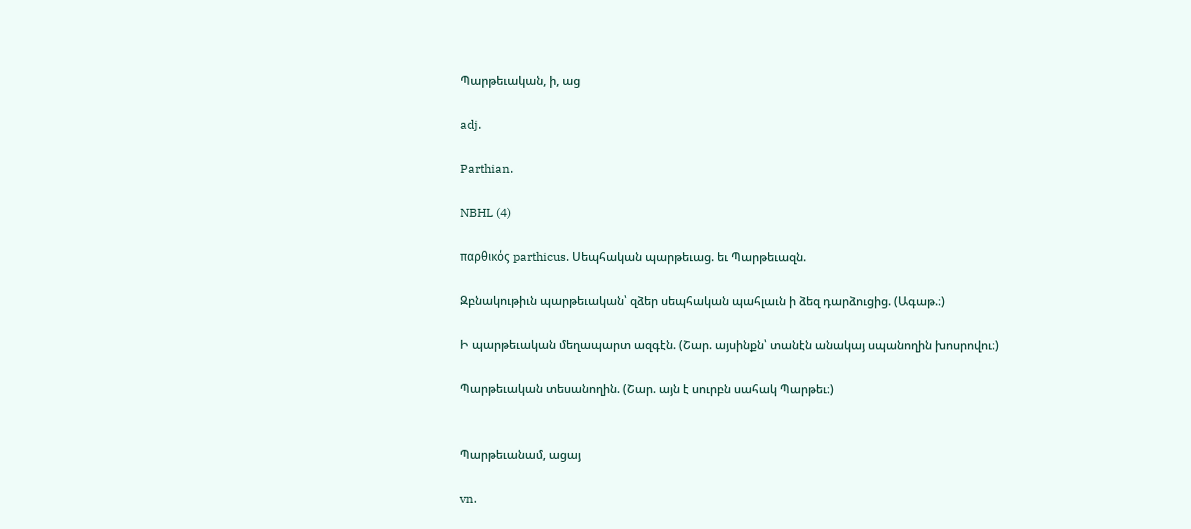Պարթեւական, ի, աց

adj.

Parthian.

NBHL (4)

παρθικός parthicus. Սեպհական պարթեւաց. եւ Պարթեւազն.

Զբնակութիւն պարթեւական՝ զձեր սեպհական պահլաւն ի ձեզ դարձուցից. (Ագաթ.։)

Ի պարթեւական մեղապարտ ազգէն. (Շար. այսինքն՝ տանէն անակայ սպանողին խոսրովու։)

Պարթեւական տեսանողին. (Շար. այն է սուրբն սահակ Պարթեւ։)


Պարթեւանամ, ացայ

vn.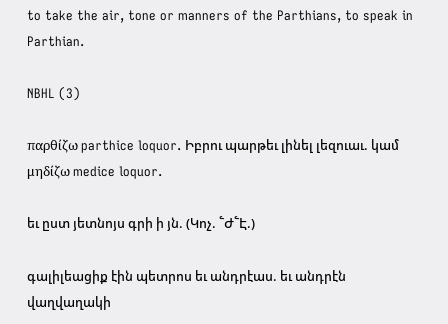to take the air, tone or manners of the Parthians, to speak in Parthian.

NBHL (3)

παρθίζω parthice loquor. Իբրու պարթեւ լինել լեզուաւ. կամ μηδίζω medice loquor.

եւ ըստ յետնոյս գրի ի յն. (Կոչ. ՟Ժ՟Է.)

գալիլեացիք էին պետրոս եւ անդրէաս. եւ անդրէն վաղվաղակի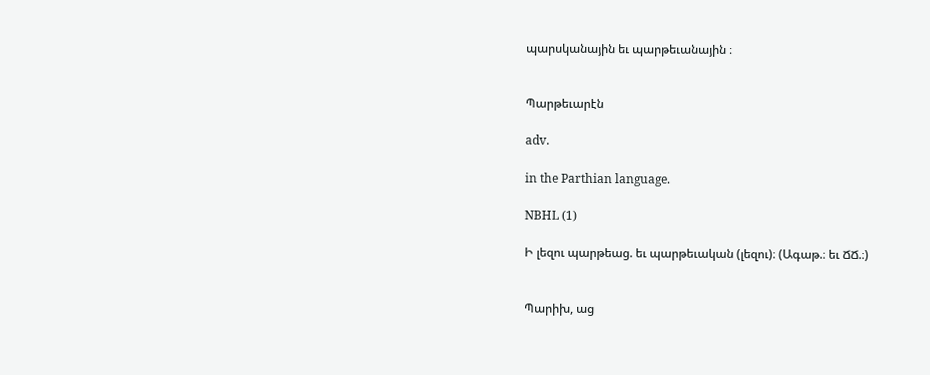պարսկանային եւ պարթեւանային ։


Պարթեւարէն

adv.

in the Parthian language.

NBHL (1)

Ի լեզու պարթեաց. եւ պարթեւական (լեզու)։ (Ագաթ.։ եւ ՃՃ.։)


Պարիխ, աց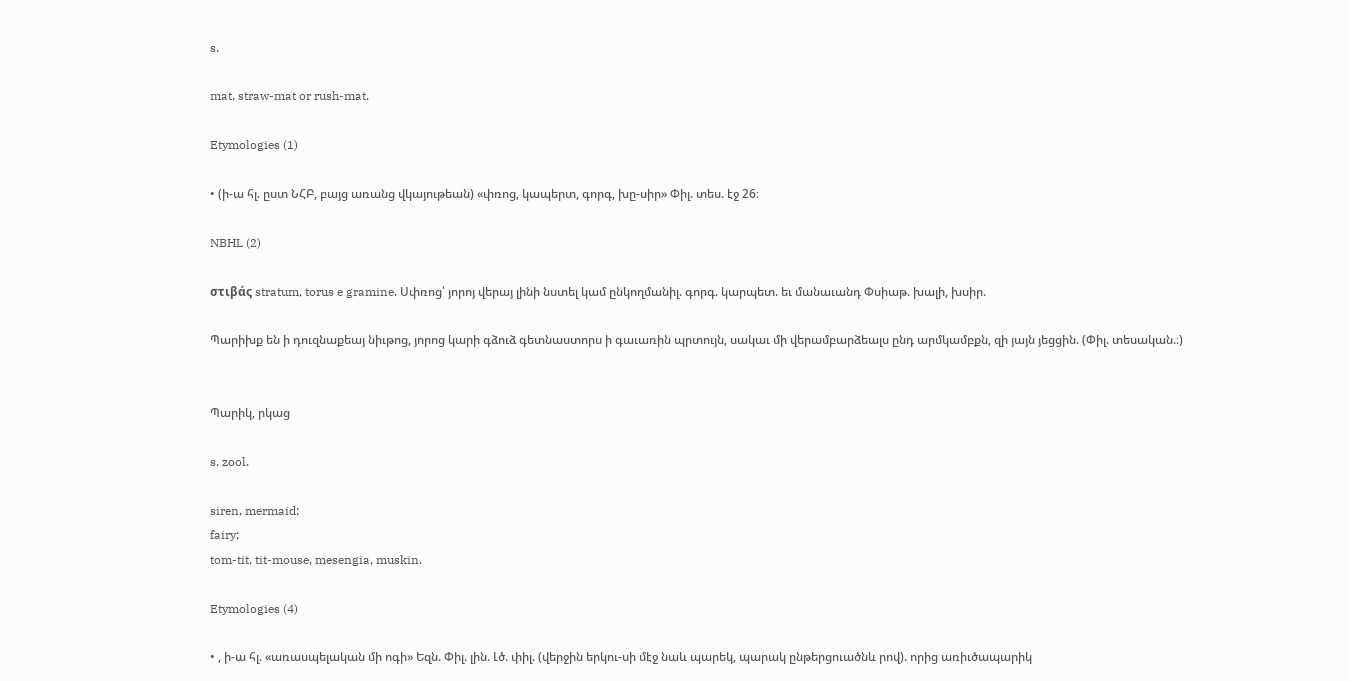s.

mat, straw-mat or rush-mat.

Etymologies (1)

• (ի-ա հլ. ըստ ՆՀԲ, բայց առանց վկայութեան) «փռոց, կապերտ, գորգ, խը-սիր» Փիլ. տես. էջ 26։

NBHL (2)

στιβάς stratum, torus e gramine. Սփռոց՝ յորոյ վերայ լինի նստել կամ ընկողմանիլ. գորգ. կարպետ. եւ մանաւանդ Փսիաթ. խալի, խսիր.

Պարիխք են ի դուզնաքեայ նիւթոց, յորոց կարի գձուձ գետնաստորս ի գաւառին պրտույն, սակաւ մի վերամբարձեալս ընդ արմկամբքն, զի յայն յեցցին. (Փիլ. տեսական.։)


Պարիկ, րկաց

s. zool.

siren, mermaid;
fairy;
tom-tit, tit-mouse, mesengia, muskin.

Etymologies (4)

• , ի-ա հլ. «առասպելական մի ոգի» Եզն. Փիլ. լին. Լծ. փիլ. (վերջին երկու-սի մէջ նաև պարեկ, պարակ ընթերցուածնև րով). որից առիւծապարիկ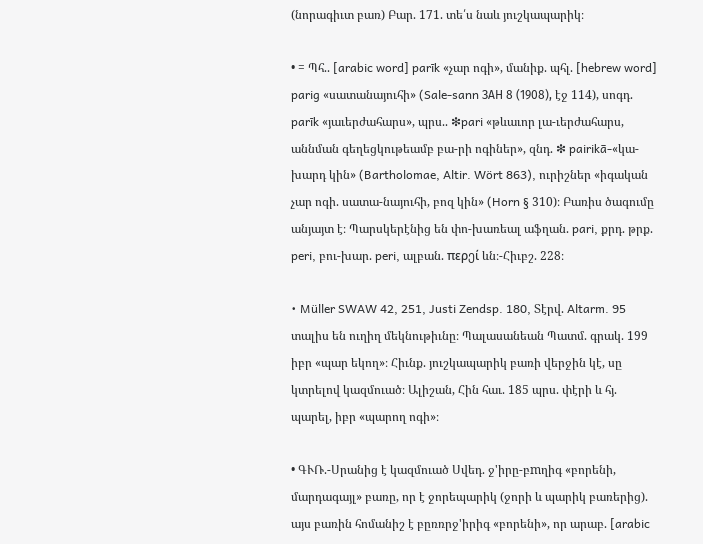(նորագիւտ բառ) Բար. 171. տե՛ս նաև յուշկապարիկ։

• = Պհ.. [arabic word] parīk «չար ոգի», մանիք. պհլ. [hebrew word] parig «սատանայուհի» (Sale-sann ЗAH 8 (1908), էջ 114), սոգդ. parīk «յաւերժահարս», պրս.. ❇pari «թևաւոր լա-ւերժահարս, աննման գեղեցկութեամբ բա-րի ոգիներ», զնդ. ❇ pairikā-«կա-խարդ կին» (Bartholomae, Altir. Wört 863), ուրիշներ «իգական չար ոգի. սատա-նայուհի, բոզ կին» (Horn § 310)։ Բառիս ծագումը անյայտ է։ Պարսկերէնից են փո-խառեալ աֆղան. pari, քրդ. թրք. peri, բու-խար. peri, ալբան. περეί ևն։-Հիւբշ. 228։

• Müller SWAW 42, 251, Justi Zendsp. 180, Տէրվ. Altarm. 95 տալիս են ուղիղ մեկնութիւնը։ Պալասանեան Պատմ. գրակ. 199 իբր «պար եկող»։ Հիւնք. յուշկապարիկ բառի վերջին կէ, սը կտրելով կազմուած։ Ալիշան, Հին հաւ. 185 պրս. փէրի և հյ. պարել, իբր «պարող ոգի»։

• ԳՒՌ.-Սրանից է կազմուած Սվեդ. ջ'իրը-բmղիգ «բորենի, մարդագայլ» բառը, որ է ջորեպարիկ (ջորի և պարիկ բառերից). այս բառին հոմանիշ է բըռռրջ'իրիգ «բորենի», որ արաբ. [arabic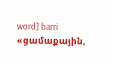word] barri «ցամաքային,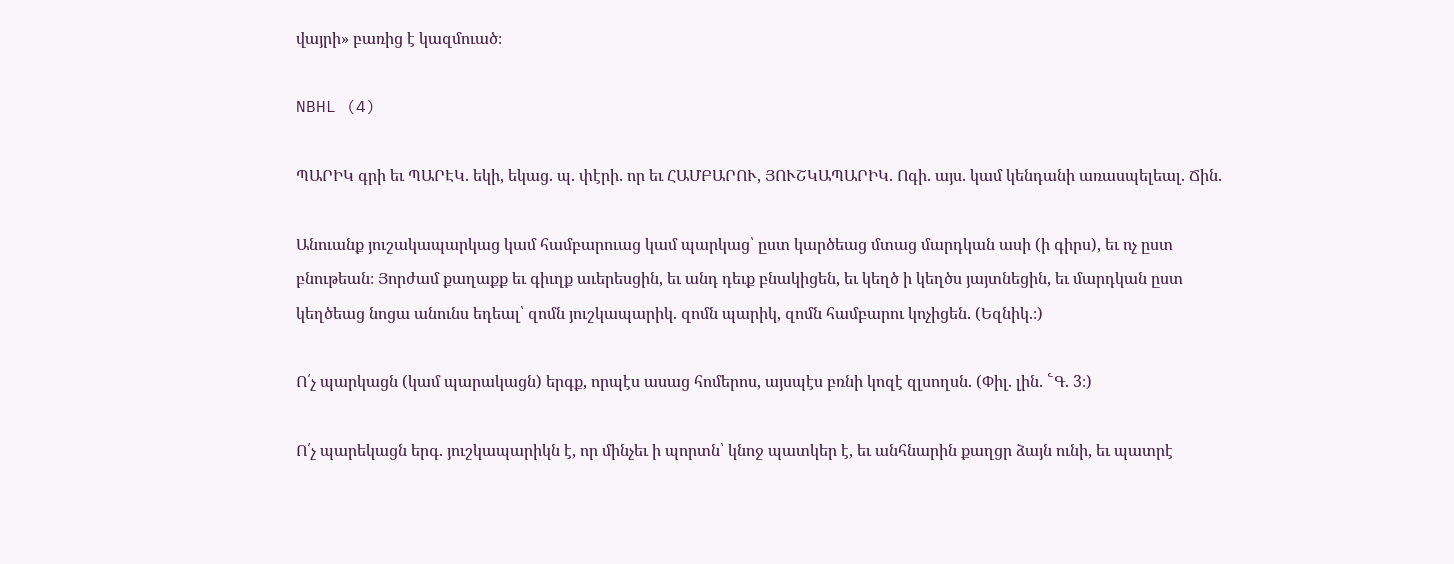վայրի» բառից է կազմուած։

NBHL (4)

ՊԱՐԻԿ գրի եւ ՊԱՐԷԿ. եկի, եկաց. պ. փէրի. որ եւ ՀԱՄԲԱՐՈՒ, ՅՈՒՇԿԱՊԱՐԻԿ. Ոգի. այս. կամ կենդանի առասպելեալ. Ճին.

Անուանք յուշակապարկաց կամ համբարուաց կամ պարկաց՝ ըստ կարծեաց մտաց մարդկան ասի (ի գիրս), եւ ոչ ըստ բնութեան։ Յորժամ քաղաքք եւ գիւղք աւերեսցին, եւ անդ դեւք բնակիցեն, եւ կեղծ ի կեղծս յայտնեցին, եւ մարդկան ըստ կեղծեաց նոցա անունս եդեալ՝ զոմն յուշկապարիկ. զոմն պարիկ, զոմն համբարու կոչիցեն. (Եզնիկ.։)

Ո՛չ պարկացն (կամ պարակացն) երգք, որպէս ասաց հոմերոս, այսպէս բռնի կոզէ զլսողսն. (Փիլ. լին. ՟Գ. 3։)

Ո՛չ պարեկացն երգ. յուշկապարիկն է, որ մինչեւ ի պորտն՝ կնոջ պատկեր է, եւ անհնարին քաղցր ձայն ունի, եւ պատրէ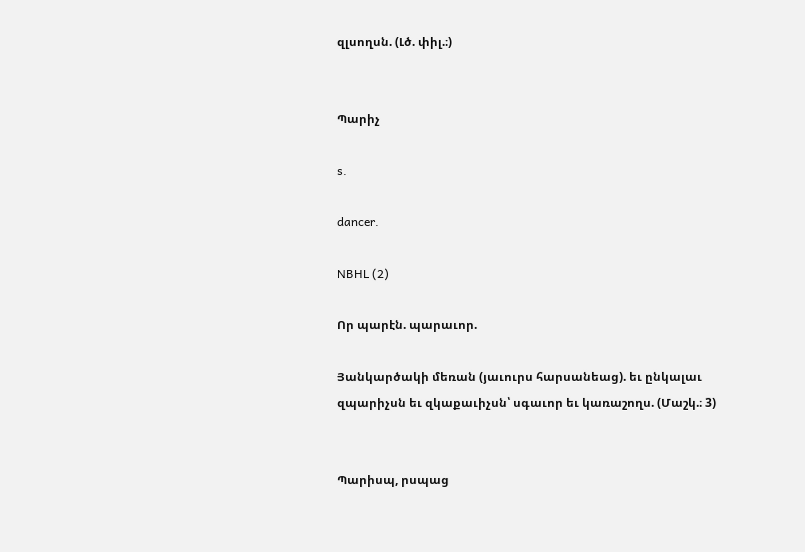զլսողսն. (Լծ. փիլ.։)


Պարիչ

s.

dancer.

NBHL (2)

Որ պարէն. պարաւոր.

Յանկարծակի մեռան (յաւուրս հարսանեաց). եւ ընկալաւ զպարիչսն եւ զկաքաւիչսն՝ սգաւոր եւ կառաշողս. (Մաշկ.։ 3)


Պարիսպ, րսպաց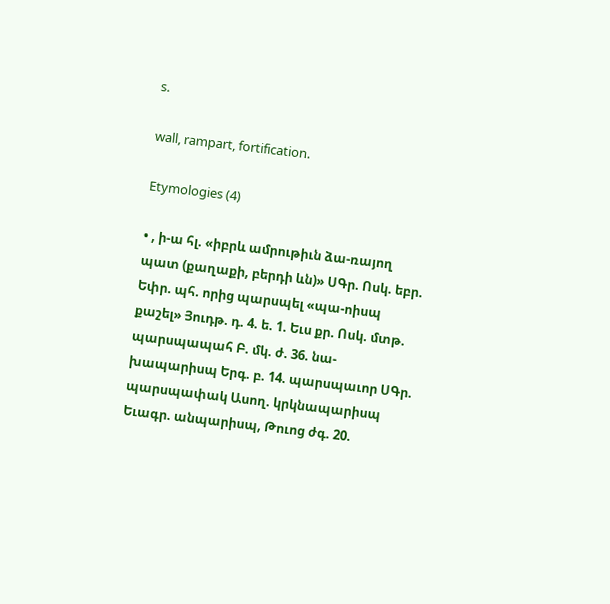s.

wall, rampart, fortification.

Etymologies (4)

• , ի-ա հլ. «իբրև ամրութիւն ձա-ռայող պատ (քաղաքի, բերդի ևն)» ՍԳր. Ոսկ. եբր. Եփր. պհ. որից պարսպել «պա-ոիսպ քաշել» Յուդթ. դ. 4. ե. 1. Եւս քր. Ոսկ. մտթ. պարսպապահ Բ. մկ. ժ. 36. նա-խապարիսպ Երգ. բ. 14. պարսպաւոր ՍԳր. պարսպափակ Ասող. կրկնապարիսպ Եւագր. անպարիսպ, Թուոց ժգ. 20.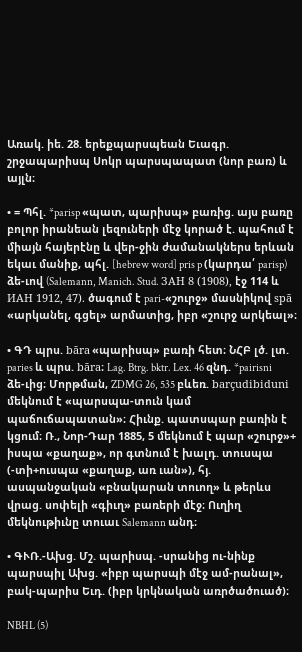Առակ. իե. 28. երեքպարսպեան Եւագր. շրջապարիսպ Սոկր պարսպապատ (նոր բառ) և այլն։

• = Պհլ. *parisp «պատ, պարիսպ» բառից. այս բառը բոլոր իրանեան լեզուների մէջ կորած է. պահում է միայն հայերէնը և վեր-ջին ժամանակներս երևան եկաւ մանիք, պհլ. [hebrew word] pris p (կարդա՛ parisp) ձե-ւով (Salemann, Manich. Stud. ЗАН 8 (1908), էջ 114 և ИАН 1912, 47). ծագում է pari-«շուրջ» մասնիկով spā «արկանել, գցել» արմատից, իբր «շուրջ արկեալ»։

• ԳԴ պրս. bāra «պարիսպ» բառի հետ։ ՆՀԲ լծ. լտ. paries և պրս. bāra։ Lag. Btrg. bktr. Lex. 46 զնդ. *pairisni ձե-ւից։ Մորթման, ZDMG 26, 535 բևեռ. barçudibiduni մեկնում է «պարսպա-տուն կամ պաճուճապատան»։ Հիւնք. պատսպար բառին է կցում։ Ռ., Նոր-Դար 1885, 5 մեկնում է պար «շուրջ»+ իսպա «քաղաք», որ գտնում է խալդ. տուսպա (-տի+ուսպա «քաղաք, առ ւան»), հյ. ասպանջական «բնակարան տուող» և թերևս վրաց. սոփելի «գիւղ» բառերի մէջ։ Ուղիղ մեկնութիւնը տուաւ Salemann անդ։

• ԳՒՌ.-Ախց. Մշ. պարիսպ. -սրանից ու-նինք պարսպիլ Ախց. «իբր պարսպի մէջ ամ-րանալ», բակ-պարիս Եւդ. (իբր կրկնական առրծածուած)։

NBHL (5)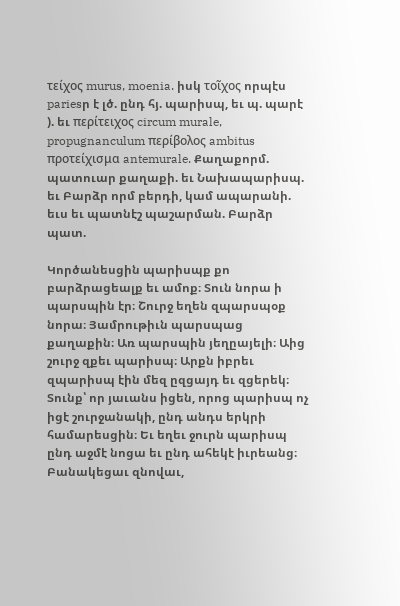τείχος murus, moenia. իսկ τοῖχος որպէս pariesր է լծ. ընդ հյ. պարիսպ, եւ պ. պարէ ). եւ περίτειχος circum murale, propugnanculum περίβολος ambitus προτείχισμα antemurale. Քաղաքորմ. պատուար քաղաքի. եւ Նախապարիսպ. եւ Բարձր որմ բերդի, կամ ապարանի. եւս եւ պատնէշ պաշարման. Բարձր պատ.

Կործանեսցին պարիսպք քո բարձրացեալք եւ ամոք։ Տուն նորա ի պարսպին էր։ Շուրջ եղեն զպարսպօք նորա։ Յամրութիւն պարսպաց քաղաքին։ Առ պարսպին յեղըայելի։ Աից շուրջ զքեւ պարիսպ։ Արքն իբրեւ զպարիսպ էին մեզ ըզցայդ եւ զցերեկ։ Տունք՝ որ յաւանս իցեն, որոց պարիսպ ոչ իցէ շուրջանակի, ընդ անդս երկրի համարեսցին։ Եւ եղեւ ջուրն պարիսպ ընդ աջմէ նոցա եւ ընդ ահեկէ իւրեանց։ Բանակեցաւ զնովաւ,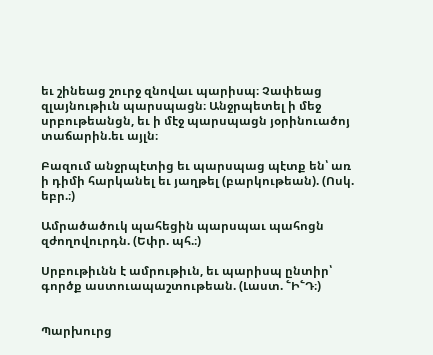եւ շինեաց շուրջ զնովաւ պարիսպ։ Չափեաց զլայնութիւն պարսպացն։ Անջրպետել ի մեջ սրբութեանցն, եւ ի մէջ պարսպացն յօրինուածոյ տաճարին.եւ այլն։

Բազում անջրպէտից եւ պարսպաց պէտք են՝ առ ի դիմի հարկանել եւ յաղթել (բարկութեան). (Ոսկ. եբր.։)

Ամրածածուկ պահեցին պարսպաւ պահոցն զժողովուրդն. (Եփր. պհ.։)

Սրբութիւնն է ամրութիւն, եւ պարիսպ ընտիր՝ գործք աստուապաշտութեան. (Լաստ. ՟Ի՟Դ։)


Պարխուրց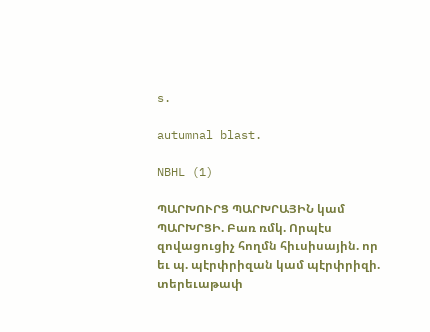s.

autumnal blast.

NBHL (1)

ՊԱՐԽՈՒՐՑ ՊԱՐԽՐԱՅԻՆ կամ ՊԱՐԽՐՑԻ. Բառ ռմկ. Որպէս զովացուցիչ հողմն հիւսիսային. որ եւ պ. պէրփրիզան կամ պէրփրիզի. տերեւաթափ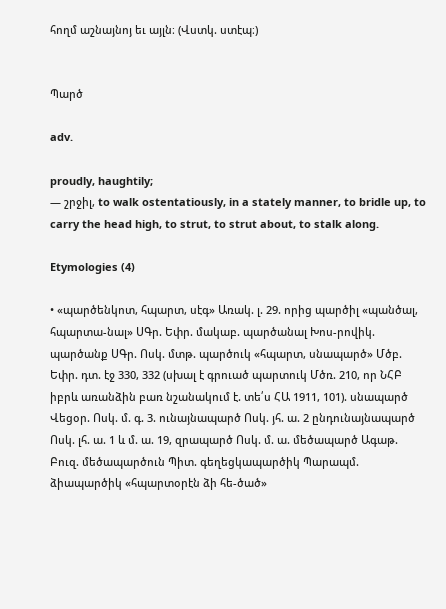հողմ աշնայնոյ եւ այլն։ (Վստկ. ստէպ։)


Պարծ

adv.

proudly, haughtily;
— շրջիլ, to walk ostentatiously, in a stately manner, to bridle up, to carry the head high, to strut, to strut about, to stalk along.

Etymologies (4)

• «պարծենկոտ, հպարտ, սէգ» Առակ. լ. 29. որից պարծիլ «պանծալ, հպարտա-նալ» ՍԳր. Եփր. մակաբ. պարծանալ Խոս-րովիկ. պարծանք ՍԳր. Ոսկ. մտթ. պարծուկ «հպարտ, սնապարծ» Մծբ. Եփր. դտ. էջ 330, 332 (սխալ է գրուած պարտուկ Մծռ. 210, որ ՆՀԲ իբրև առանձին բառ նշանակում է. տե՛ս ՀԱ 1911, 101). սնապարծ Վեցօր. Ոսկ. մ. գ. 3. ունայնապարծ Ոսկ. յհ. ա. 2 ընդունայնապարծ Ոսկ. լհ. ա. 1 և մ. ա. 19, զրապարծ Ոսկ. մ. ա. մեծապարծ Ագաթ. Բուզ. մեծապարծուն Պիտ. գեղեցկապարծիկ Պարապմ. ձիապարծիկ «հպարտօրէն ձի հե-ծած»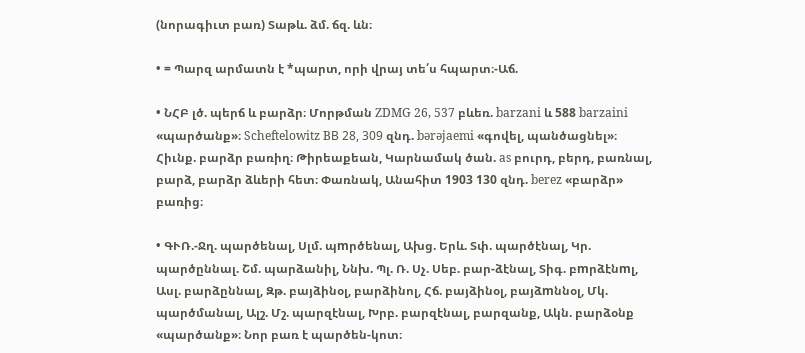(նորագիւտ բառ) Տաթև. ձմ. ճզ. ևն։

• = Պարզ արմատն է *պարտ, որի վրայ տե՛ս հպարտ։-Աճ.

• ՆՀԲ լծ. պերճ և բարձր։ Մորթման ZDMG 26, 537 բևեռ. barzani և 588 barzaini «պարծանք»։ Scheftelowitz BВ 28, 309 զնդ. bərəjaemi «գովել, պանծացնել»։ Հիւնք. բարձր բառիղ։ Թիրեաքեան, Կարնամակ ծան. as բուրդ, բերդ, բառնալ, բարձ, բարձր ձևերի հետ։ Փառնակ, Անահիտ 1903 130 զնդ. berez «բարձր» բառից։

• ԳՒՌ.-Ջղ. պարծենալ, Սլմ. պmրծենալ, Ախց. Երև. Տփ. պարծէնալ, Կր. պարծըննալ. Շմ. պարձանիլ, Ննխ. Պլ. Ռ. Սչ. Սեբ. բար-ձէնալ, Տիգ. բmրձէնmլ, Ասլ. բարձըննալ, Զթ. բայձինօլ, բարձինոլ, Հճ. բայձինօլ, բայձmննօլ, Մկ. պարծմանալ, Ալշ. Մշ. պարզէնալ, Խրբ. բարզէնալ, բարզանք, Ակն. բարձօնք «պարծանք»։ Նոր բառ է պարծեն-կոտ։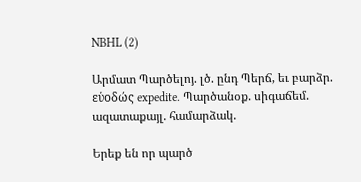NBHL (2)

Արմատ Պարծելոյ. լծ. ընդ Պերճ, եւ բարձր. εὑοδώς expedite. Պարծանօք. սիգաճեմ. ազատաքայլ. համարձակ.

Երեք են որ պարծ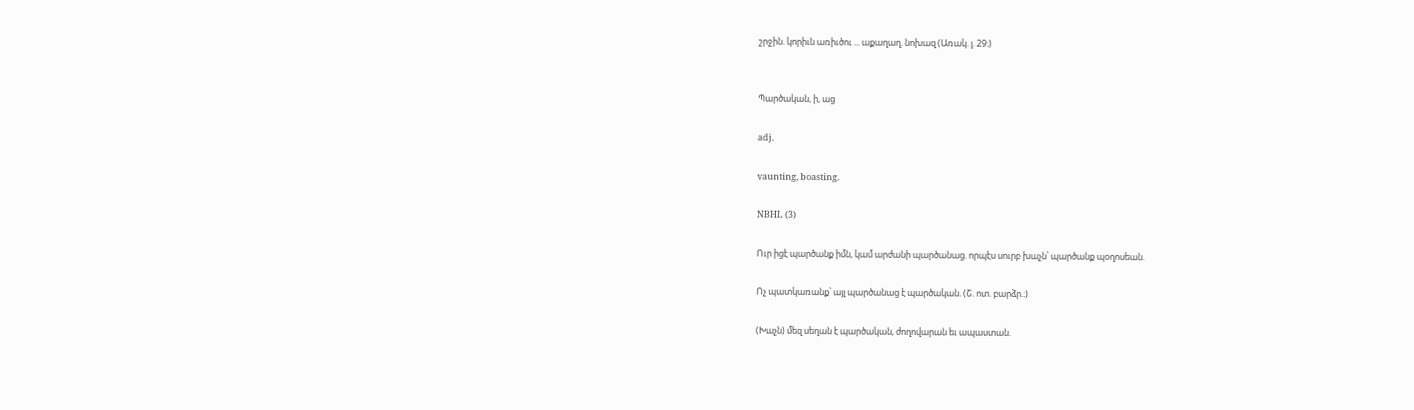շրջին. կորիւն առիւծու ... աքաղաղ. նոխազ (Առակ. լ. 29։)


Պարծական, ի, աց

adj.

vaunting, boasting.

NBHL (3)

Ուր իցէ պարծանք իմն, կամ արժանի պարծանաց. որպէս սուրբ խաչն՝ պարծանք պօղոսեան.

Ոչ պատկառանք՝ այլ պարծանաց է պարծական. (Շ. ոտ. բարձր.։)

(Խաչն) մեզ սեղան է պարծական, ժողովարան եւ ապաստան.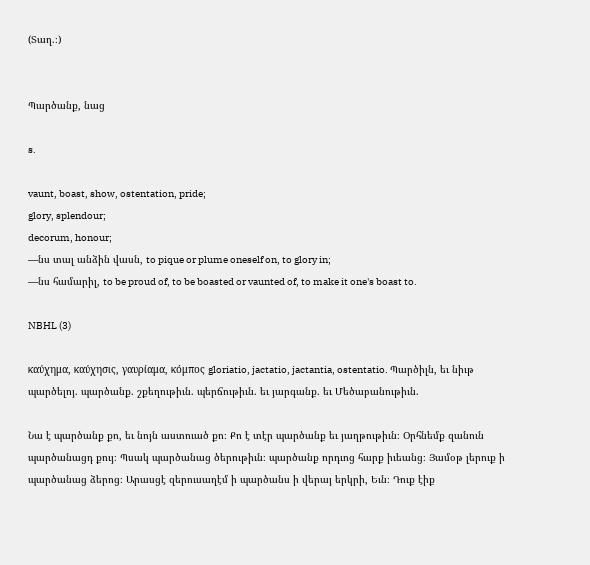(Տաղ.։)


Պարծանք, նաց

s.

vaunt, boast, show, ostentation, pride;
glory, splendour;
decorum, honour;
—նս տալ անձին վասն, to pique or plume oneself on, to glory in;
—նս համարիլ, to be proud of, to be boasted or vaunted of, to make it one's boast to.

NBHL (3)

καύχημα, καύχησις, γαυρίαμα, κόμπος gloriatio, jactatio, jactantia, ostentatio. Պարծիլն, եւ նիւթ պարծելոյ. պարծանք. շքեղութիւն. պերճութիւն. եւ յարգանք. եւ Մեծաբանութիւն.

Նա է պարծանք քո, եւ նոյն աստուած քո։ Քո է տէր պարծանք եւ յաղթութիւն։ Օրհնեմք զանուն պարծանացդ քույ։ Պսակ պարծանաց ծերութիւն։ պարծանք որդւոց հարք իւեանց։ Յամօթ լերուք ի պարծանաց ձերոց։ Արասցէ զերուսաղէմ ի պարծանս ի վերայ երկրի, Եւն։ Դուք էիք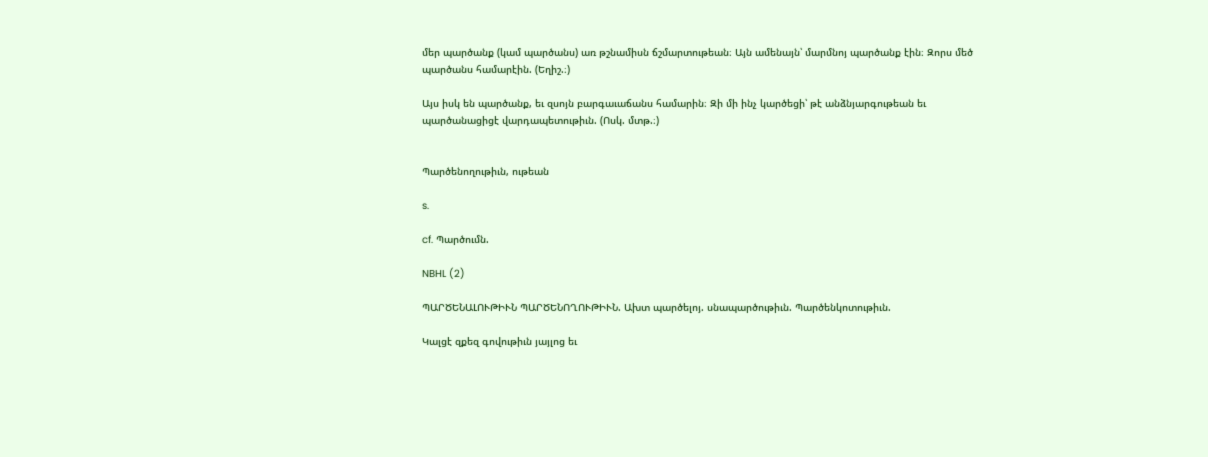մեր պարծանք (կամ պարծանս) առ թշնամիսն ճշմարտութեան։ Այն ամենայն՝ մարմնոյ պարծանք էին։ Զորս մեծ պարծանս համարէին. (Եղիշ.։)

Այս իսկ են պարծանք, եւ զսոյն բարգաւաճանս համարին։ Զի մի ինչ կարծեցի՝ թէ անձնյարգութեան եւ պարծանացիցէ վարդապետութիւն. (Ոսկ. մտթ.։)


Պարծենողութիւն, ութեան

s.

cf. Պարծումն.

NBHL (2)

ՊԱՐԾԵՆԱԼՈՒԹԻՒՆ ՊԱՐԾԵՆՈՂՈՒԹԻՒՆ. Ախտ պարծելոյ. սնապարծութիւն. Պարծենկոտութիւն.

Կալցէ զքեզ գովութիւն յայլոց եւ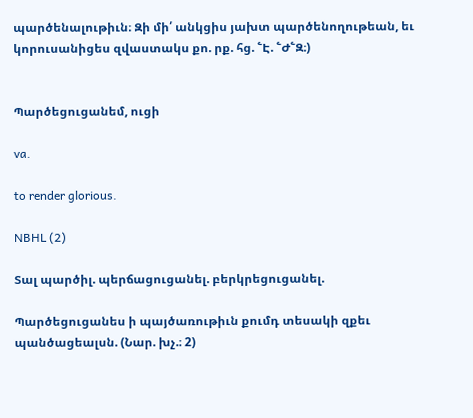պարծենալութիւն։ Զի մի՛ անկցիս յախտ պարծենողութեան, եւ կորուսանիցես զվաստակս քո. րք. հց. ՟Է. ՟Ժ՟Զ։)


Պարծեցուցանեմ, ուցի

va.

to render glorious.

NBHL (2)

Տալ պարծիլ. պերճացուցանել. բերկրեցուցանել.

Պարծեցուցանես ի պայծառութիւն քումդ տեսակի զքեւ պանծացեալսն. (Նար. խչ.։ 2)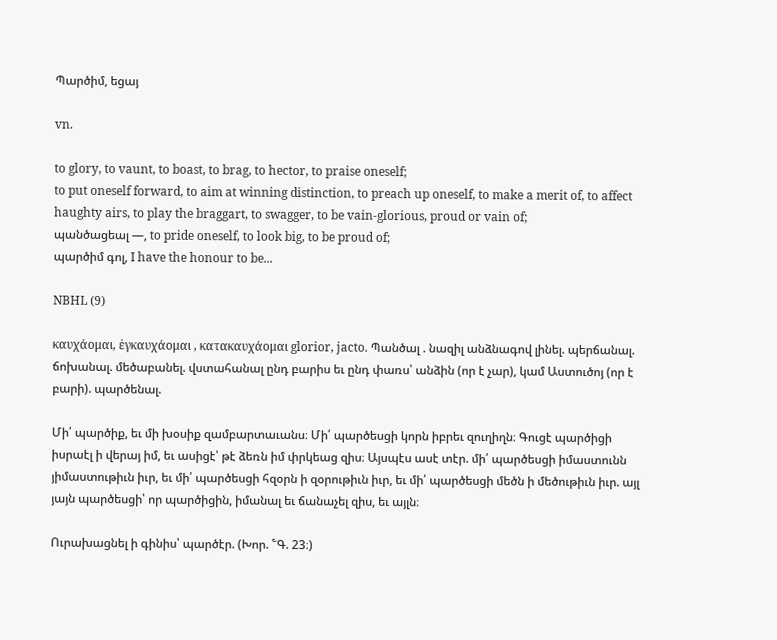Պարծիմ, եցայ

vn.

to glory, to vaunt, to boast, to brag, to hector, to praise oneself;
to put oneself forward, to aim at winning distinction, to preach up oneself, to make a merit of, to affect haughty airs, to play the braggart, to swagger, to be vain-glorious, proud or vain of;
պանծացեալ —, to pride oneself, to look big, to be proud of;
պարծիմ գոլ, I have the honour to be...

NBHL (9)

καυχάομαι, ἑγκαυχάομαι , κατακαυχάομαι glorior, jacto. Պանծալ . նազիլ անձնագով լինել. պերճանալ. ճոխանալ. մեծաբանել. վստահանալ ընդ բարիս եւ ընդ փառս՝ անձին (որ է չար), կամ Աստուծոյ (որ է բարի). պարծենալ.

Մի՛ պարծիք, եւ մի խօսիք զամբարտաւանս։ Մի՛ պարծեսցի կորն իբրեւ զուղիղն։ Գուցէ պարծիցի իսրաէլ ի վերայ իմ, եւ ասիցէ՝ թէ ձեռն իմ փրկեաց զիս։ Այսպէս ասէ տէր. մի՛ պարծեսցի իմաստունն յիմաստութիւն իւր, եւ մի՛ պարծեսցի հզօրն ի զօրութիւն իւր, եւ մի՛ պարծեսցի մեծն ի մեծութիւն իւր. այլ յայն պարծեսցի՝ որ պարծիցին, իմանալ եւ ճանաչել զիս, եւ այլն։

Ուրախացնել ի գինիս՝ պարծէր. (Խոր. ՟Գ. 23։)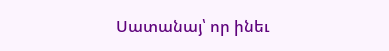Սատանայ՝ որ ինեւ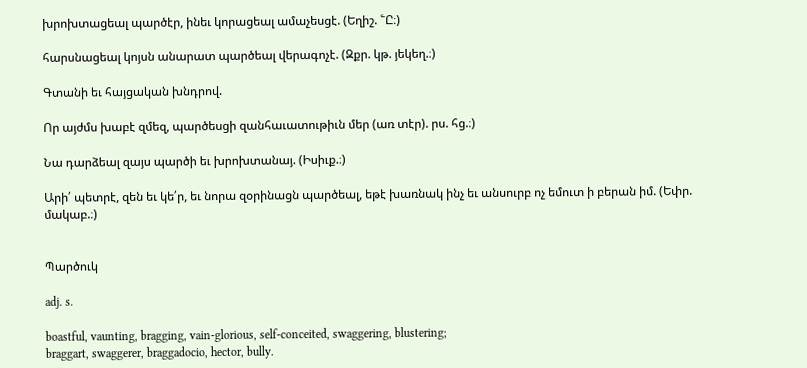խրոխտացեալ պարծէր, ինեւ կորացեալ ամաչեսցէ. (Եղիշ. ՟Ը։)

հարսնացեալ կոյսն անարատ պարծեալ վերագոչէ. (Զքր. կթ. յեկեղ.։)

Գտանի եւ հայցական խնդրով.

Որ այժմս խաբէ զմեզ, պարծեսցի զանհաւատութիւն մեր (առ տէր). րս. հց.։)

Նա դարձեալ զայս պարծի եւ խրոխտանայ. (Իսիւք.։)

Արի՛ պետրէ, զեն եւ կե՛ր, եւ նորա զօրինացն պարծեալ, եթէ խառնակ ինչ եւ անսուրբ ոչ եմուտ ի բերան իմ. (Եփր. մակաբ.։)


Պարծուկ

adj. s.

boastful, vaunting, bragging, vain-glorious, self-conceited, swaggering, blustering;
braggart, swaggerer, braggadocio, hector, bully.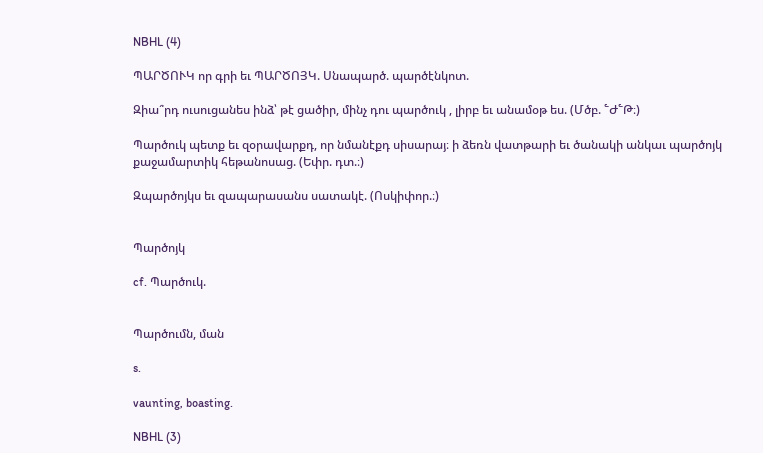NBHL (4)

ՊԱՐԾՈՒԿ որ գրի եւ ՊԱՐԾՈՅԿ. Սնապարծ. պարծէնկոտ.

Զիա՞րդ ուսուցանես ինձ՝ թէ ցածիր, մինչ դու պարծուկ , լիրբ եւ անամօթ ես. (Մծբ. ՟Ժ՟Թ։)

Պարծուկ պետք եւ զօրավարքդ, որ նմանէքդ սիսարայ։ ի ձեռն վատթարի եւ ծանակի անկաւ պարծոյկ քաջամարտիկ հեթանոսաց. (Եփր. դտ.։)

Զպարծոյկս եւ զապարասանս սատակէ. (Ոսկիփոր.։)


Պարծոյկ

cf. Պարծուկ.


Պարծումն, ման

s.

vaunting, boasting.

NBHL (3)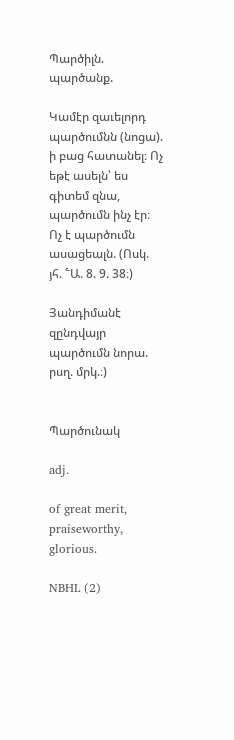Պարծիլն. պարծանք.

Կամէր զաւելորդ պարծումնն (նոցա). ի բաց հատանել։ Ոչ եթէ ասելն՝ ես գիտեմ զնա, պարծումն ինչ էր։ Ոչ է պարծումն ասացեալն. (Ոսկ. յհ. ՟Ա. 8. 9. 38։)

Յանդիմանէ զընդվայր պարծումն նորա. րսղ. մրկ.։)


Պարծունակ

adj.

of great merit, praiseworthy, glorious.

NBHL (2)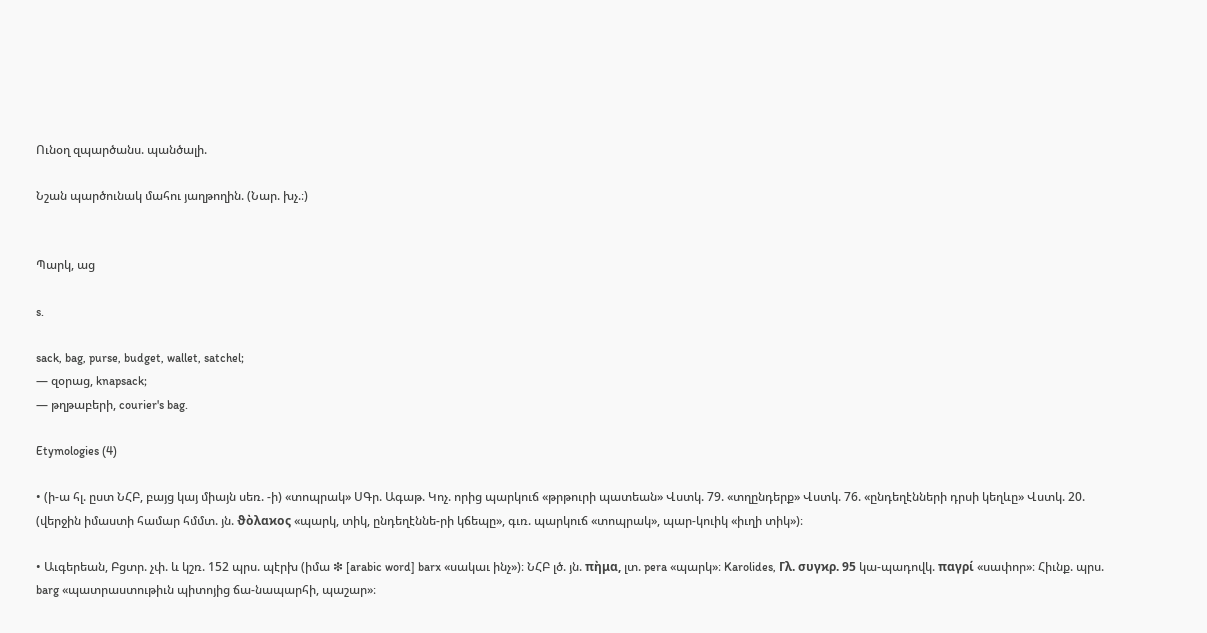Ունօղ զպարծանս. պանծալի.

Նշան պարծունակ մահու յաղթողին. (Նար. խչ.։)


Պարկ, աց

s.

sack, bag, purse, budget, wallet, satchel;
— զօրաց, knapsack;
— թղթաբերի, courier's bag.

Etymologies (4)

• (ի-ա հլ. ըստ ՆՀԲ, բայց կայ միայն սեռ. -ի) «տոպրակ» ՍԳր. Ագաթ. Կոչ. որից պարկուճ «թրթուրի պատեան» Վստկ. 79. «տղընդերք» Վստկ. 76. «ընդեղէնների դրսի կեղևը» Վստկ. 20. (վերջին իմաստի համար հմմտ. յն. ϑὸλαϰος «պարկ, տիկ, ընդեղէննե-րի կճեպը», գւռ. պարկուճ «տոպրակ», պար-կուիկ «իւղի տիկ»)։

• Աւգերեան, Բցտր. չփ. և կշռ. 152 պրս. պէրխ (իմա ❇ [arabic word] barx «սակաւ ինչ»)։ ՆՀԲ լծ. յն. πὴμα, լտ. pera «պարկ»։ Karolides, Γλ. συγϰρ. 95 կա-պադովկ. παγρί «սափոր»։ Հիւնք. պրս. barg «պատրաստութիւն պիտոյից ճա-նապարհի, պաշար»։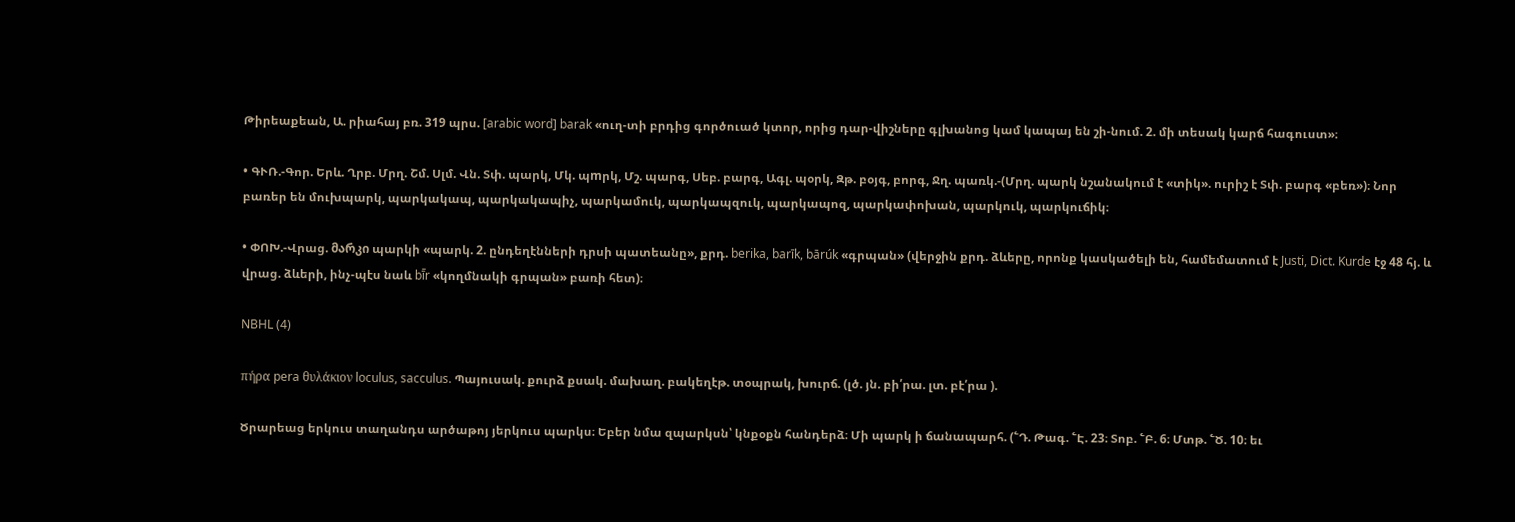Թիրեաքեան, Ա. րիահայ բռ. 319 պրս. [arabic word] barak «ուղ-տի բրդից գործուած կտոր, որից դար-վիշները գլխանոց կամ կապայ են շի-նում. 2. մի տեսակ կարճ հագուստ»։

• ԳՒՌ.-Գոր. Երև. Ղրբ. Մրղ. Շմ. Սլմ. Վն. Տփ. պարկ, Մկ. պmրկ, Մշ. պարգ, Սեբ. բարգ, Ագլ. պօրկ, Զթ. բօյգ, բորգ, Ջղ. պառկ.-(Մրղ. պարկ նշանակում է «տիկ». ուրիշ է Տփ. բարգ «բեռ»)։ Նոր բառեր են մուխպարկ, պարկակապ, պարկակապիչ, պարկամուկ, պարկապզուկ, պարկապոզ, պարկափոխան, պարկուկ, պարկուճիկ։

• ՓՈԽ.-Վրաց. მარკი պարկի «պարկ. 2. ընդեղէնների դրսի պատեանը», քրդ. berika, barīk, bārúk «գրպան» (վերջին քրդ. ձևերը, որոնք կասկածելի են, համեմատում է Justi, Dict. Kurde էջ 48 հյ. և վրաց. ձևերի, ինչ-պէս նաև bī̄r «կողմնակի գրպան» բառի հետ)։

NBHL (4)

πήρα pera θυλάκιον loculus, sacculus. Պայուսակ. քուրձ քսակ. մախաղ. բակեղէթ. տօպրակ, խուրճ. (լծ. յն. բի՛րա. լտ. բէ՛րա ).

Ծրարեաց երկուս տաղանդս արծաթոյ յերկուս պարկս։ Եբեր նմա զպարկսն՝ կնքօքն հանդերձ։ Մի պարկ ի ճանապարհ. (՟Դ. Թագ. ՟Է. 23։ Տոբ. ՟Բ. 6։ Մտթ. ՟Ծ. 10։ եւ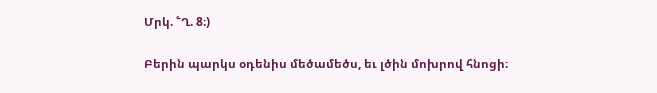Մրկ. ՟Ղ. 8։)

Բերին պարկս օդենիս մեծամեծս, եւ լծին մոխրով հնոցի։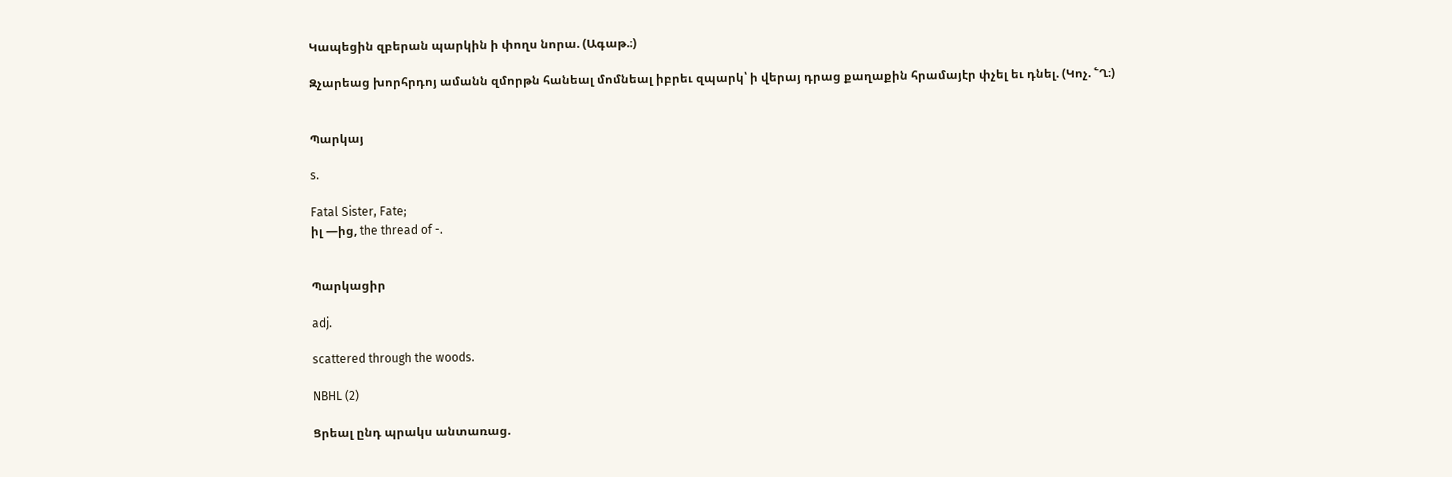Կապեցին զբերան պարկին ի փողս նորա. (Ագաթ.։)

Զչարեաց խորհրդոյ ամանն զմորթն հանեալ մոմնեալ իբրեւ զպարկ՝ ի վերայ դրաց քաղաքին հրամայէր փչել եւ դնել. (Կոչ. ՟Ղ։)


Պարկայ

s.

Fatal Sister, Fate;
իլ —ից, the thread of -.


Պարկացիր

adj.

scattered through the woods.

NBHL (2)

Ցրեալ ընդ պրակս անտառաց.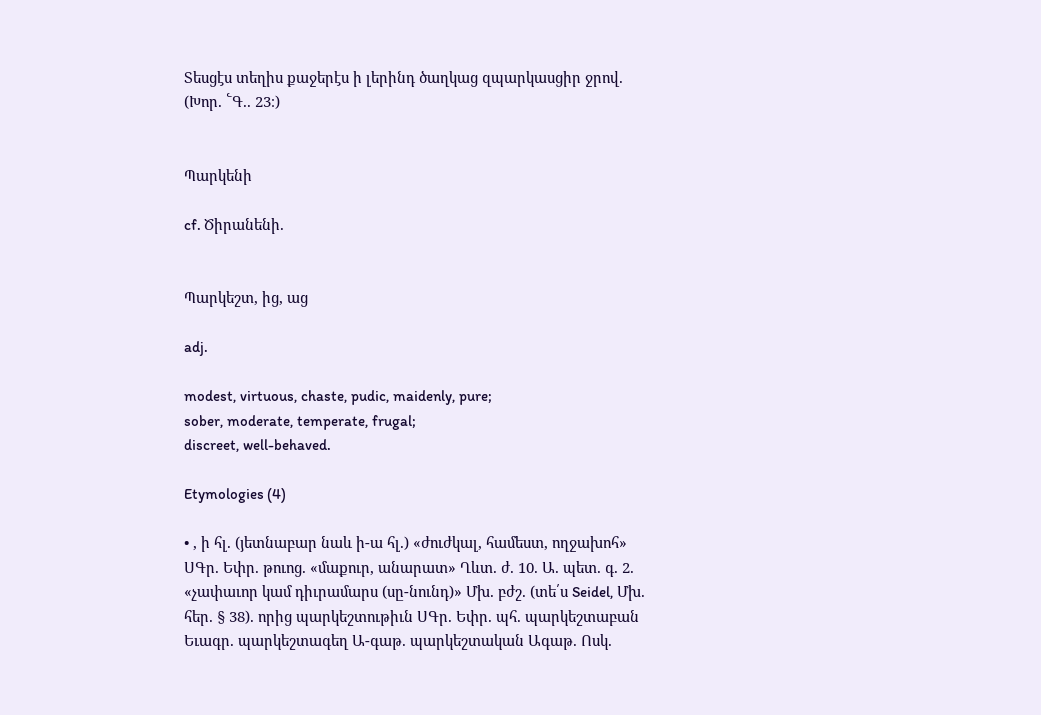Տեսցէս տեղիս քաջերէս ի լերինդ ծաղկաց զպարկասցիր ջրով. (Խոր. ՟Գ.. 23։)


Պարկենի

cf. Ծիրանենի.


Պարկեշտ, ից, աց

adj.

modest, virtuous, chaste, pudic, maidenly, pure;
sober, moderate, temperate, frugal;
discreet, well-behaved.

Etymologies (4)

• , ի հլ. (յետնաբար նաև ի-ա հլ.) «ժուժկալ, համեստ, ողջախոհ» ՍԳր. Եփր. թուոց. «մաքուր, անարատ» Ղևտ. ժ. 10. Ա. պետ. գ. 2. «չափաւոր կամ դիւրամարս (սը-նունդ)» Մխ. բժշ. (տե՛ս Seidel, Մխ. հեր. § 38). որից պարկեշտութիւն ՍԳր. Եփր. պհ. պարկեշտաբան Եւագր. պարկեշտագեղ Ա-գաթ. պարկեշտական Ագաթ. Ոսկ.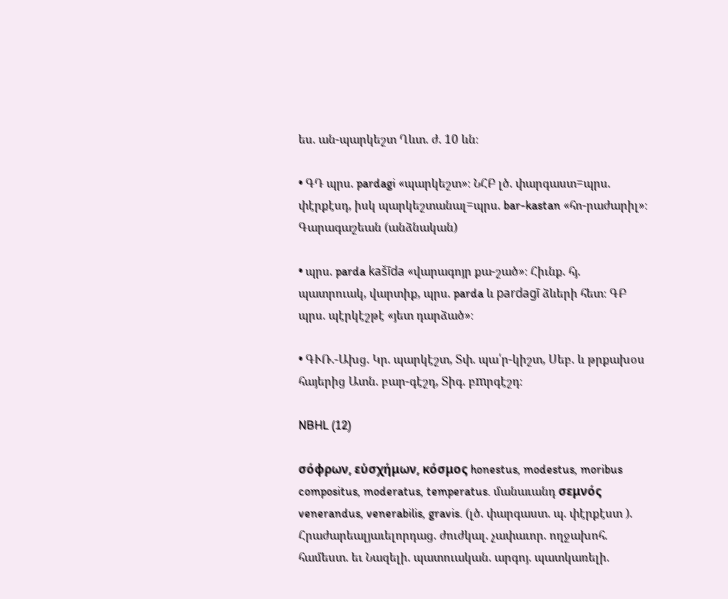ես. ան-պարկեշտ Ղևտ. ժ. 10 ևն։

• ԳԴ պրս. pardagi «պարկեշտ»։ ՆՀԲ լծ. փարգաստ=պրս. փէրքէսդ, իսկ պարկեշտանալ=պրս. bar-kastan «հո-րաժարիլ»։ Գարագաշեան (անձնական)

• պրս. parda kašīda «վարագոյր քա-շած»։ Հիւնք. հյ. պատրուակ, վարտիք, պրս. parda և pardagī ձևերի հետ։ ԳԲ պրս. պէրկէշթէ «յետ դարձած»։

• ԳՒՌ.-Ախց. Կր. պարկէշտ, Տփ. պա՛ր-կիշտ, Սեբ. և թրքախօս հայերից Ատն. բար-գէշդ, Տիգ. բmրգէշդ։

NBHL (12)

σόφρων, εὑσχήμων, κόσμος honestus, modestus, moribus compositus, moderatus, temperatus. մանաւանդ σεμνός venerandus, venerabilis, gravis. (լծ. փարգաստ. պ. փէրքէստ ). Հրաժարեալյաւելորդաց. ժուժկալ. չափաւոր. ողջախոհ. համեստ. եւ Նազելի. պատուական. արգոյ. պատկառելի.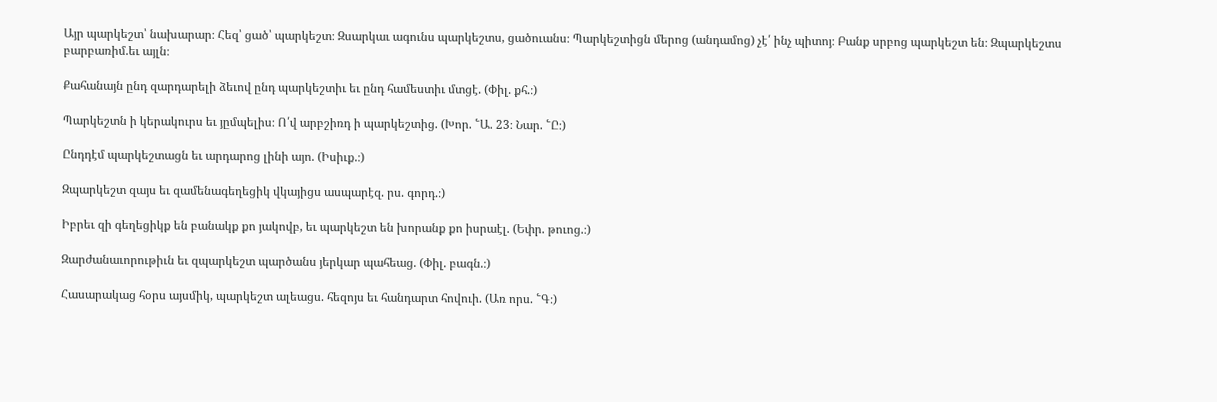Այր պարկեշտ՝ նախարար։ Հեզ՝ ցած՝ պարկեշտ։ Զսարկաւ ագունս պարկեշտս, ցածուանս։ Պարկեշտիցն մերոց (անդամոց) չէ՛ ինչ պիտոյ։ Բանք սրբոց պարկեշտ են։ Զպարկեշտս բարբառիմ.եւ այլն։

Քահանայն ընդ զարդարելի ձեւով ընդ պարկեշտիւ եւ ընդ համեստիւ մտցէ. (Փիլ. քհ.։)

Պարկեշտն ի կերակուրս եւ յըմպելիս։ Ո՛վ արբշիռդ ի պարկեշտից. (Խոր. ՟Ա. 23։ Նար. ՟Ը։)

Ընդդէմ պարկեշտացն եւ արդարոց լինի այո. (Իսիւք.։)

Զպարկեշտ զայս եւ զամենագեղեցիկ վկայիցս ասպարէզ. րս. գորդ.։)

Իբրեւ զի գեղեցիկք են բանակք քո յակովբ, եւ պարկեշտ են խորանք քո իսրաէլ. (Եփր. թուոց.։)

Զարժանաւորութիւն եւ զպարկեշտ պարծանս յերկար պահեաց. (Փիլ. բագն.։)

Հասարակաց հօրս այսմիկ, պարկեշտ ալեացս. հեզոյս եւ հանդարտ հովուի. (Առ որս. ՟Գ։)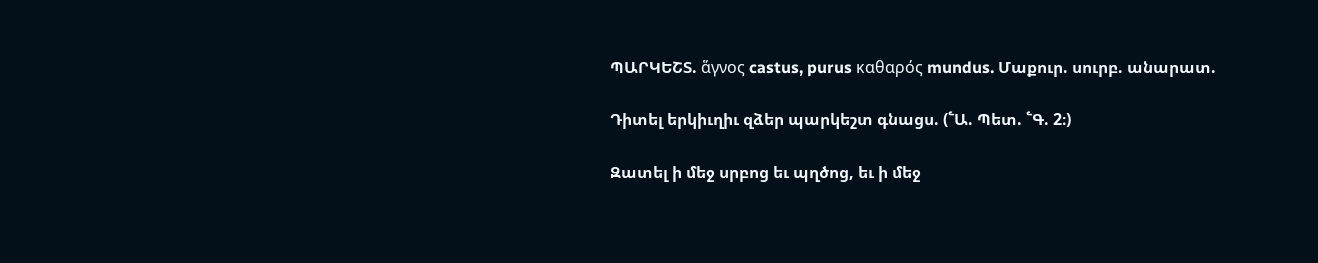ՊԱՐԿԵՇՏ. ἅγνος castus, purus καθαρός mundus. Մաքուր. սուրբ. անարատ.

Դիտել երկիւղիւ զձեր պարկեշտ գնացս. (՟Ա. Պետ. ՟Գ. 2։)

Զատել ի մեջ սրբոց եւ պղծոց, եւ ի մեջ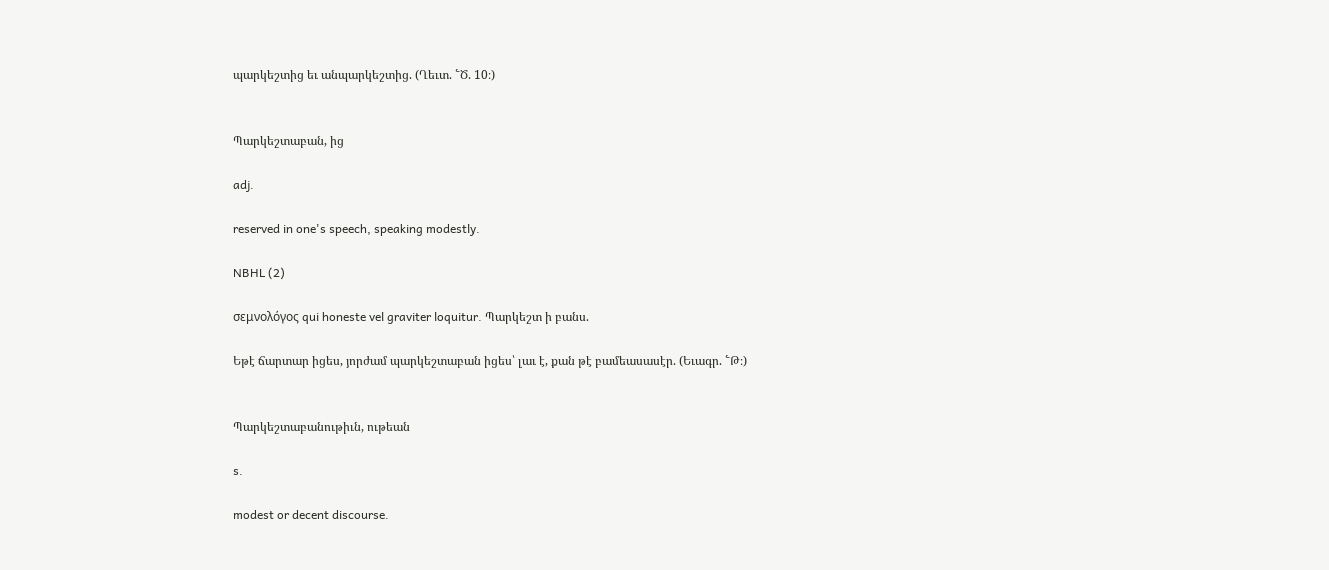պարկեշտից եւ անպարկեշտից. (Ղեւտ. ՟Ծ. 10։)


Պարկեշտաբան, ից

adj.

reserved in one's speech, speaking modestly.

NBHL (2)

σεμνολόγος qui honeste vel graviter loquitur. Պարկեշտ ի բանս.

Եթէ ճարտար իցես, յորժամ պարկեշտաբան իցես՝ լաւ է, քան թէ բամեասասէր. (Եւագր. ՟Թ։)


Պարկեշտաբանութիւն, ութեան

s.

modest or decent discourse.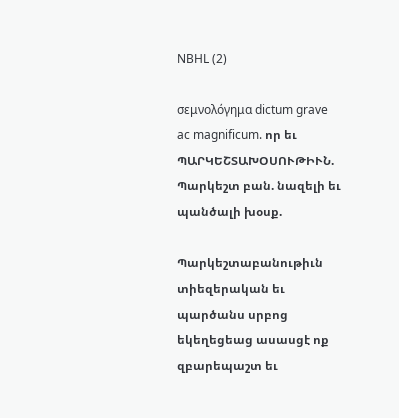NBHL (2)

σεμνολόγημα dictum grave ac magnificum. որ եւ ՊԱՐԿԵՇՏԱԽՕՍՈՒԹԻՒՆ. Պարկեշտ բան. նազելի եւ պանծալի խօսք.

Պարկեշտաբանութիւն տիեզերական եւ պարծանս սրբոց եկեղեցեաց ասասցէ ոք զբարեպաշտ եւ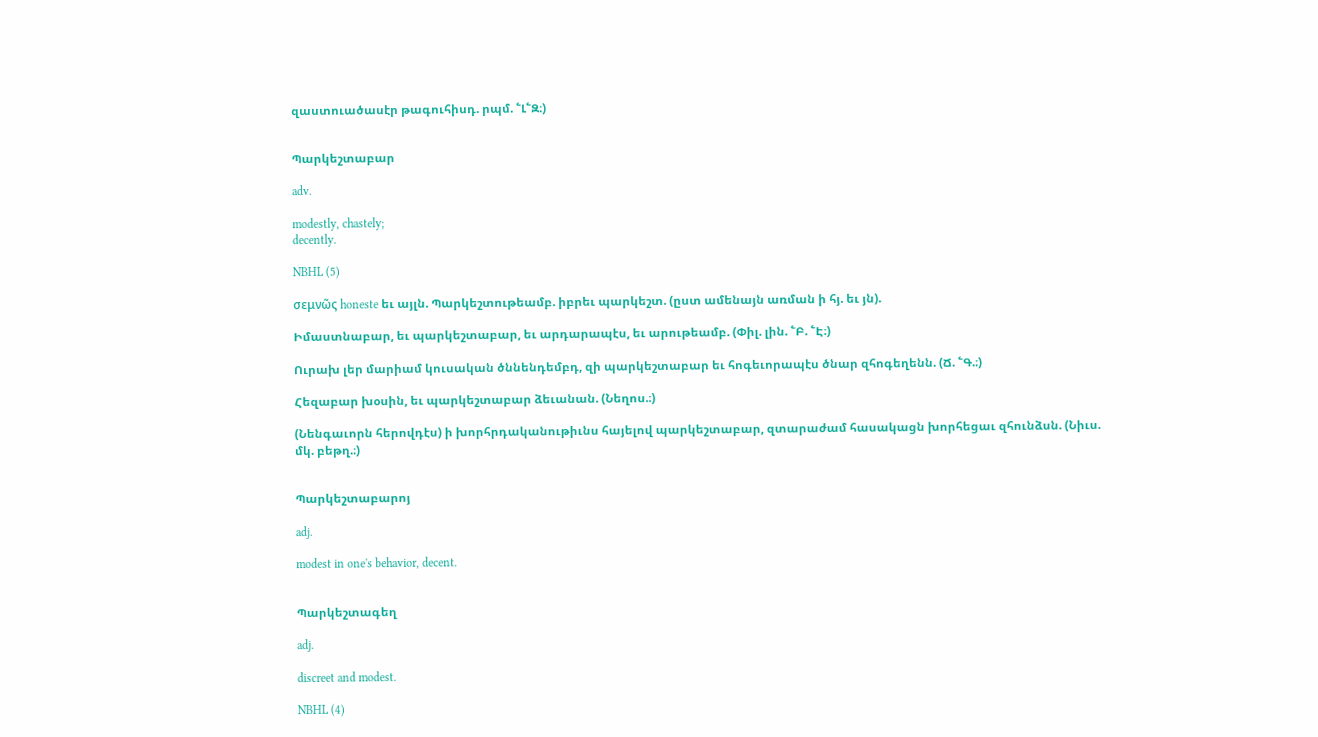զաստուածասէր թագուհիսդ. րպմ. ՟Լ՟Զ։)


Պարկեշտաբար

adv.

modestly, chastely;
decently.

NBHL (5)

σεμνῶς honeste եւ այլն. Պարկեշտութեամբ. իբրեւ պարկեշտ. (ըստ ամենայն առման ի հյ. եւ յն).

Իմաստնաբար, եւ պարկեշտաբար, եւ արդարապէս, եւ արութեամբ. (Փիլ. լին. ՟Բ. ՟Է։)

Ուրախ լեր մարիամ կուսական ծննենդեմբդ, զի պարկեշտաբար եւ հոգեւորապէս ծնար զհոգեղենն. (Ճ. ՟Գ.։)

Հեզաբար խօսին, եւ պարկեշտաբար ձեւանան. (Նեղոս.։)

(Նենգաւորն հերովդէս) ի խորհրդականութիւնս հայելով պարկեշտաբար, զտարաժամ հասակացն խորհեցաւ զհունձսն. (Նիւս. մկ. բեթղ.։)


Պարկեշտաբարոյ

adj.

modest in one's behavior, decent.


Պարկեշտագեղ

adj.

discreet and modest.

NBHL (4)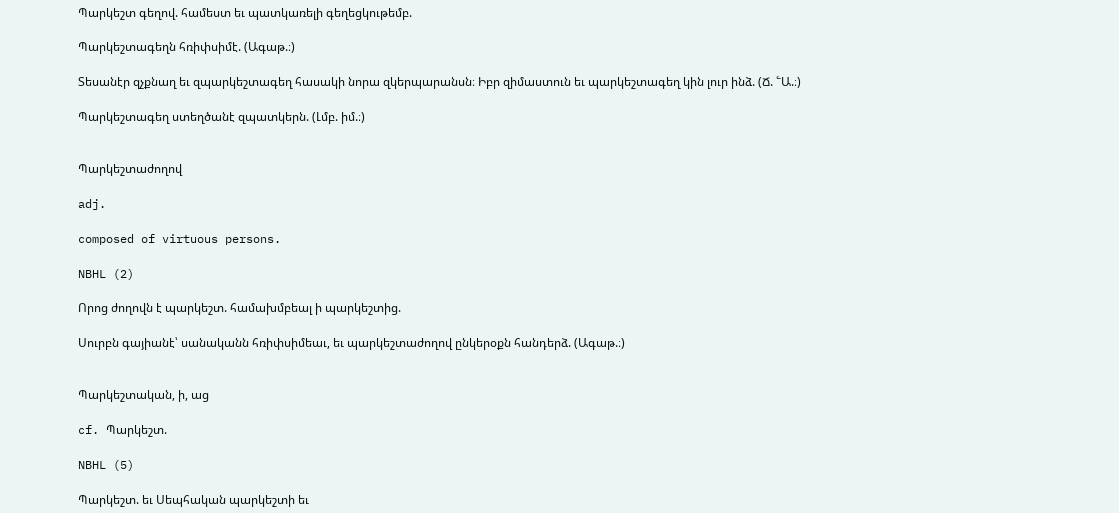Պարկեշտ գեղով. համեստ եւ պատկառելի գեղեցկութեմբ.

Պարկեշտագեղն հռիփսիմէ. (Ագաթ.։)

Տեսանէր զչքնաղ եւ զպարկեշտագեղ հասակի նորա զկերպարանսն։ Իբր զիմաստուն եւ պարկեշտագեղ կին լուր ինձ. (Ճ. ՟Ա.։)

Պարկեշտագեղ ստեղծանէ զպատկերն. (Լմբ. իմ.։)


Պարկեշտաժողով

adj.

composed of virtuous persons.

NBHL (2)

Որոց ժողովն է պարկեշտ. համախմբեալ ի պարկեշտից.

Սուրբն գայիանէ՝ սանականն հռիփսիմեաւ, եւ պարկեշտաժողով ընկերօքն հանդերձ. (Ագաթ.։)


Պարկեշտական, ի, աց

cf. Պարկեշտ.

NBHL (5)

Պարկեշտ. եւ Սեպհական պարկեշտի եւ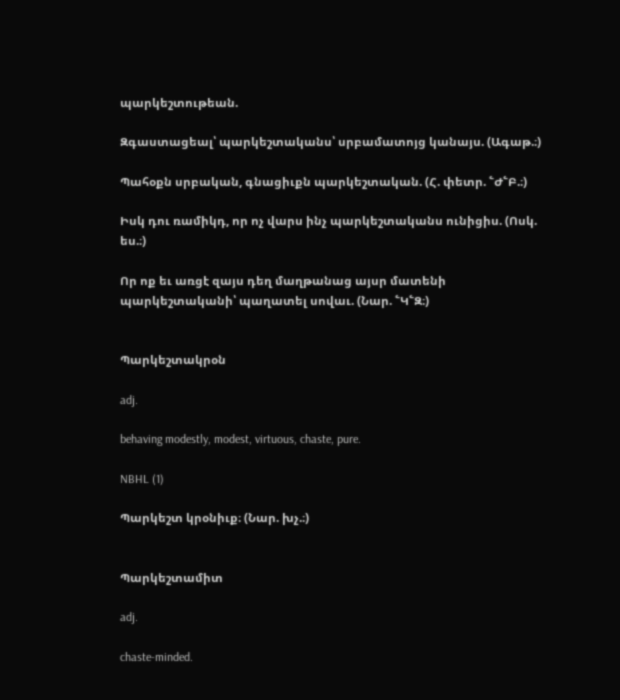պարկեշտութեան.

Զգաստացեալ՝ պարկեշտականս՝ սրբամատոյց կանայս. (Ագաթ.։)

Պահօքն սրբական, գնացիւքն պարկեշտական. (Հ. փետր. ՟Ժ՟Բ.։)

Իսկ դու ռամիկդ, որ ոչ վարս ինչ պարկեշտականս ունիցիս. (Ոսկ. ես.։)

Որ ոք եւ առցէ զայս դեղ մաղթանաց այսր մատենի պարկեշտականի՝ պաղատել սովաւ. (Նար. ՟Կ՟Զ։)


Պարկեշտակրօն

adj.

behaving modestly, modest, virtuous, chaste, pure.

NBHL (1)

Պարկեշտ կրօնիւք։ (Նար. խչ.։)


Պարկեշտամիտ

adj.

chaste-minded.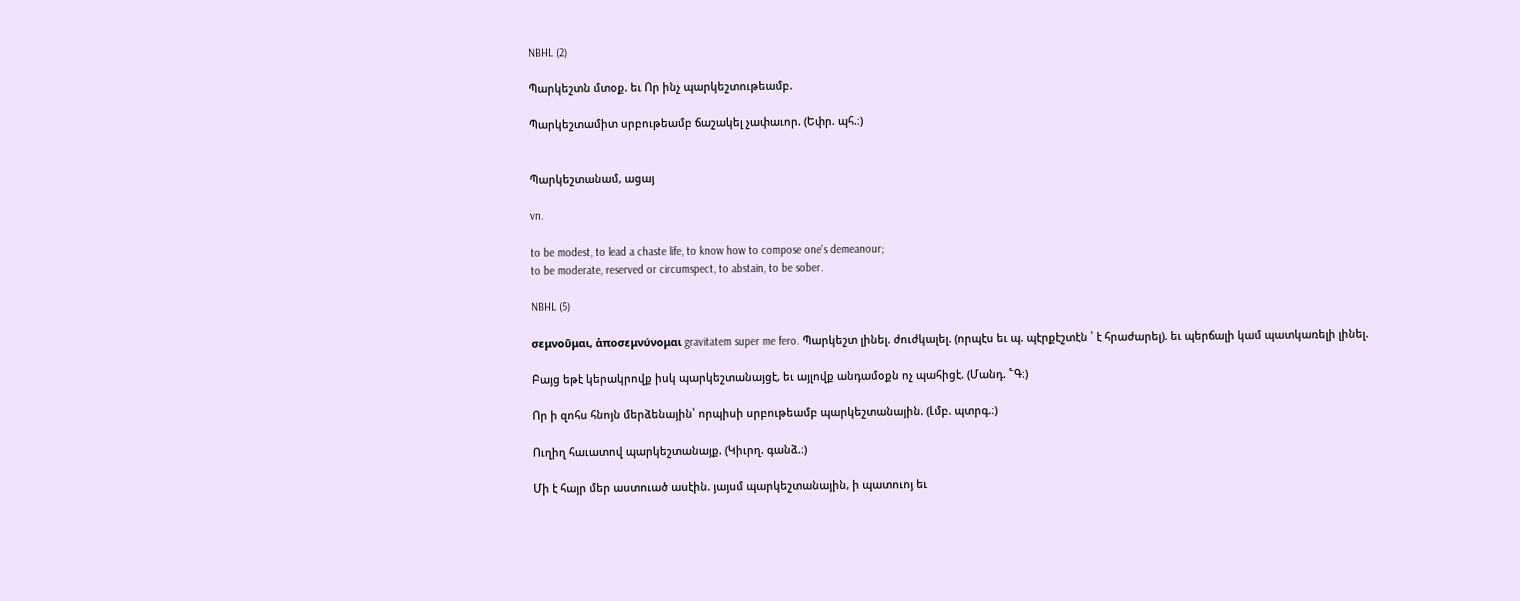NBHL (2)

Պարկեշտն մտօք. եւ Որ ինչ պարկեշտութեամբ.

Պարկեշտամիտ սրբութեամբ ճաշակել չափաւոր. (Եփր. պհ.։)


Պարկեշտանամ, ացայ

vn.

to be modest, to lead a chaste life, to know how to compose one's demeanour;
to be moderate, reserved or circumspect, to abstain, to be sober.

NBHL (5)

σεμνοῦμαι, ἁποσεμνύνομαι gravitatem super me fero. Պարկեշտ լինել. ժուժկալել. (որպէս եւ պ. պէրքէշտէն ՝ է հրաժարել). եւ պերճալի կամ պատկառելի լինել.

Բայց եթէ կերակրովք իսկ պարկեշտանայցէ, եւ այլովք անդամօքն ոչ պահիցէ. (Մանդ. ՟Գ։)

Որ ի զոհս հնոյն մերձենային՝ որպիսի սրբութեամբ պարկեշտանային. (Լմբ. պտրգ.։)

Ուղիղ հաւատով պարկեշտանայք. (Կիւրղ. գանձ.։)

Մի է հայր մեր աստուած ասէին. յայսմ պարկեշտանային, ի պատուոյ եւ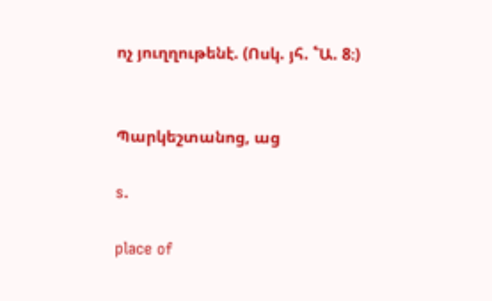ոչ յուղղութենէ. (Ոսկ. յհ. ՟Ա. 8։)


Պարկեշտանոց, աց

s.

place of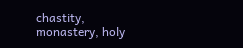chastity, monastery, holy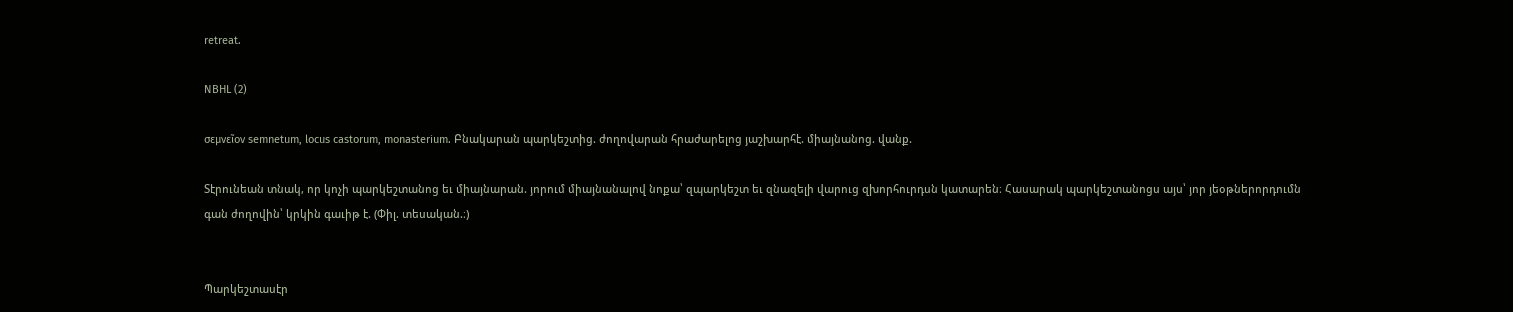retreat.

NBHL (2)

σεμνεῖον semnetum, locus castorum, monasterium. Բնակարան պարկեշտից. ժողովարան հրաժարելոց յաշխարհէ. միայնանոց. վանք.

Տէրունեան տնակ, որ կոչի պարկեշտանոց եւ միայնարան. յորում միայնանալով նոքա՝ զպարկեշտ եւ զնազելի վարուց զխորհուրդսն կատարեն։ Հասարակ պարկեշտանոցս այս՝ յոր յեօթներորդումն գան ժողովին՝ կրկին գաւիթ է. (Փիլ. տեսական.։)


Պարկեշտասէր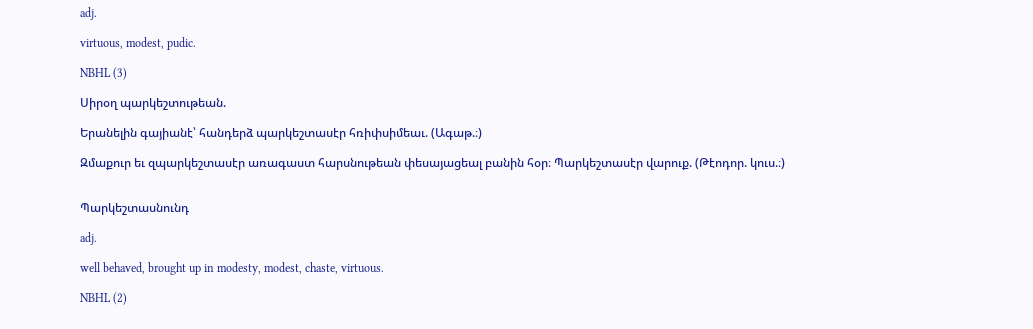adj.

virtuous, modest, pudic.

NBHL (3)

Սիրօղ պարկեշտութեան.

Երանելին գայիանէ՝ հանդերձ պարկեշտասէր հռիփսիմեաւ. (Ագաթ.։)

Զմաքուր եւ զպարկեշտասէր առագաստ հարսնութեան փեսայացեալ բանին հօր։ Պարկեշտասէր վարուք. (Թէոդոր. կուս.։)


Պարկեշտասնունդ

adj.

well behaved, brought up in modesty, modest, chaste, virtuous.

NBHL (2)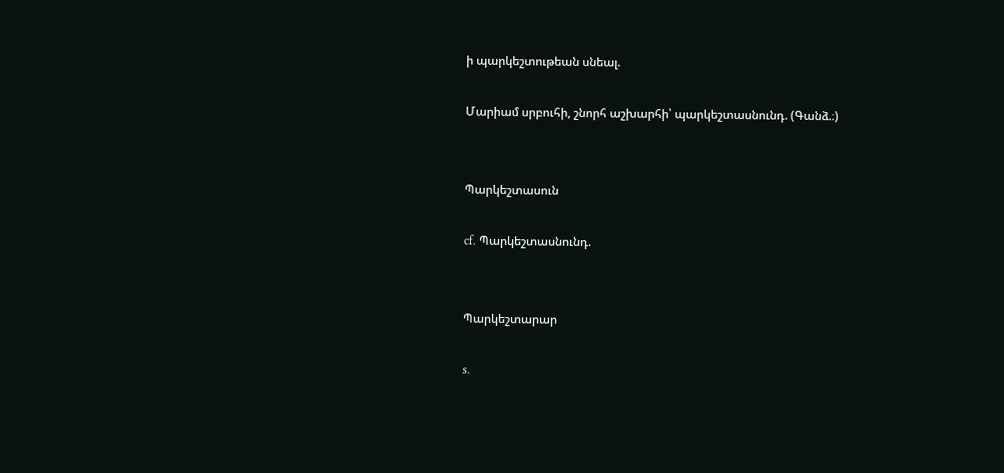ի պարկեշտութեան սնեալ.

Մարիամ սրբուհի, շնորհ աշխարհի՝ պարկեշտասնունդ. (Գանձ.։)


Պարկեշտասուն

cf. Պարկեշտասնունդ.


Պարկեշտարար

s.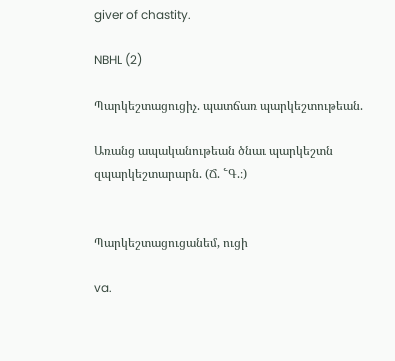giver of chastity.

NBHL (2)

Պարկեշտացուցիչ. պատճառ պարկեշտութեան.

Առանց ապականութեան ծնաւ պարկեշտն զպարկեշտարարն. (Ճ. ՟Գ.։)


Պարկեշտացուցանեմ, ուցի

va.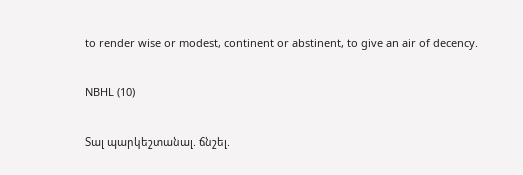to render wise or modest, continent or abstinent, to give an air of decency.

NBHL (10)

Տալ պարկեշտանալ. ճնշել.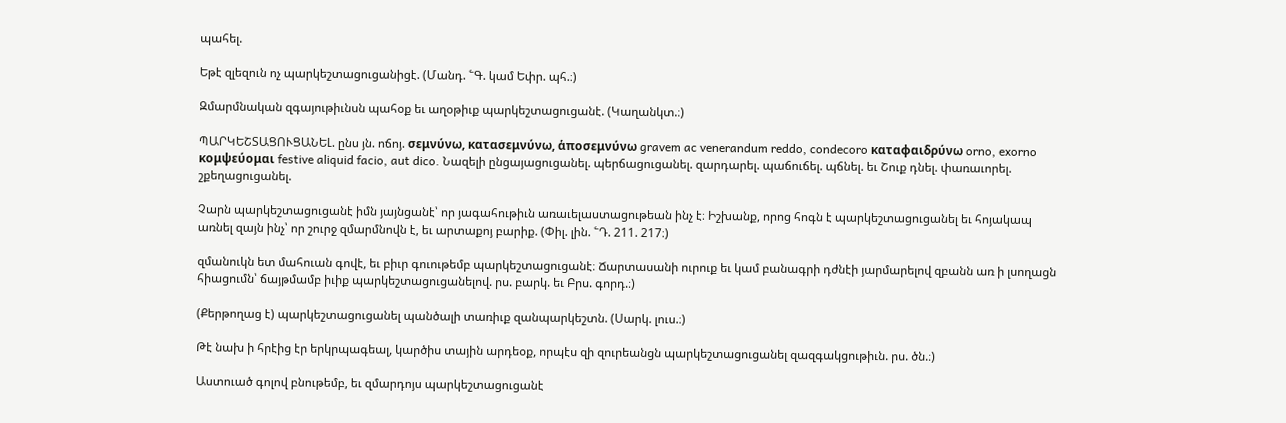պահել.

Եթէ զլեզուն ոչ պարկեշտացուցանիցէ. (Մանդ. ՟Գ. կամ Եփր. պհ.։)

Զմարմնական զգայութիւնսն պահօք եւ աղօթիւք պարկեշտացուցանէ. (Կաղանկտ.։)

ՊԱՐԿԵՇՏԱՑՈՒՑԱՆԵԼ. ընս յն. ոճոյ. σεμνύνω, κατασεμνύνω, ἁποσεμνύνω gravem ac venerandum reddo, condecoro καταφαιδρύνω orno, exorno κομψεύομαι festive aliquid facio, aut dico. Նազելի ընցայացուցանել. պերճացուցանել. զարդարել. պաճուճել. պճնել. եւ Շուք դնել. փառաւորել. շքեղացուցանել.

Չարն պարկեշտացուցանէ իմն յայնցանէ՝ որ յագահութիւն առաւելաստացութեան ինչ է։ Իշխանք, որոց հոգն է պարկեշտացուցանել եւ հոյակապ առնել զայն ինչ՝ որ շուրջ զմարմնովն է, եւ արտաքոյ բարիք. (Փիլ. լին. ՟Դ. 211. 217։)

զմանուկն ետ մահուան գովէ, եւ բիւր գուութեմբ պարկեշտացուցանէ։ Ճարտասանի ուրուք եւ կամ բանագրի դժնէի յարմարելով զբանն առ ի լսողացն հիացումն՝ ճայթմամբ իւիք պարկեշտացուցանելով. րս. բարկ. եւ Բրս. գորդ.։)

(Քերթողաց է) պարկեշտացուցանել պանծալի տառիւք զանպարկեշտն. (Սարկ. լուս.։)

Թէ նախ ի հրէից էր երկրպագեալ, կարծիս տային արդեօք, որպէս զի զուրեանցն պարկեշտացուցանել զազգակցութիւն. րս. ծն.։)

Աստուած գոլով բնութեմբ, եւ զմարդոյս պարկեշտացուցանէ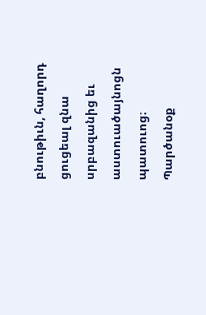բնութիւն, հաղորդ ցուցեալ զնա սրբազանից եւ աստուածայնոցն պատուոց։ Պարծանօք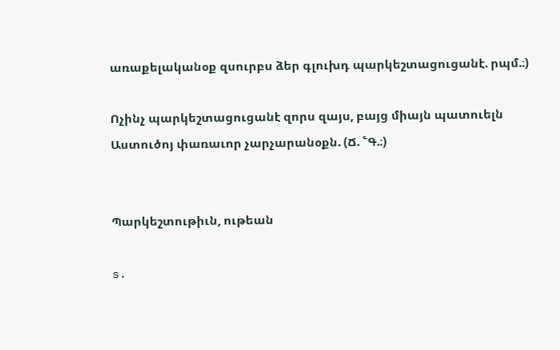առաքելականօք զսուրբս ձեր գլուխդ պարկեշտացուցանէ. րպմ.։)

Ոչինչ պարկեշտացուցանէ զորս զայս, բայց միայն պատուելն Աստուծոյ փառաւոր չարչարանօքն. (Ճ. ՟Գ.։)


Պարկեշտութիւն, ութեան

s.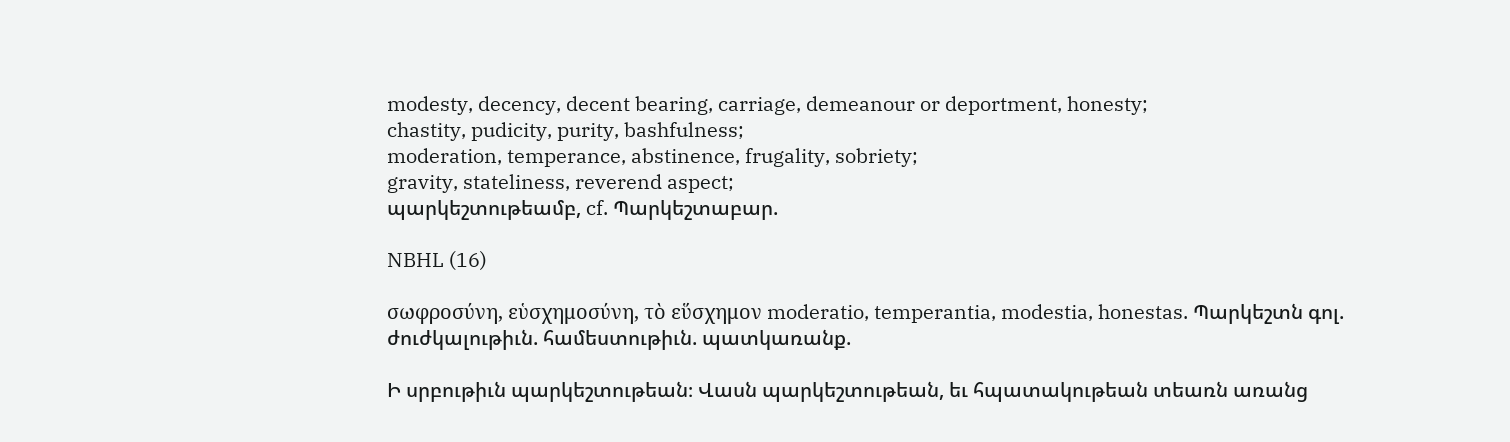modesty, decency, decent bearing, carriage, demeanour or deportment, honesty;
chastity, pudicity, purity, bashfulness;
moderation, temperance, abstinence, frugality, sobriety;
gravity, stateliness, reverend aspect;
պարկեշտութեամբ, cf. Պարկեշտաբար.

NBHL (16)

σωφροσύνη, εὑσχημοσύνη, τὸ εὕσχημον moderatio, temperantia, modestia, honestas. Պարկեշտն գոլ. ժուժկալութիւն. համեստութիւն. պատկառանք.

Ի սրբութիւն պարկեշտութեան։ Վասն պարկեշտութեան, եւ հպատակութեան տեառն առանց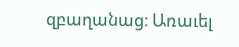զբաղանաց։ Առաւել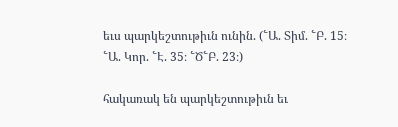եւս պարկեշտութիւն ունին. (՟Ա. Տիմ. ՟Բ. 15։ ՟Ա. Կոր. ՟Է. 35։ ՟Ծ՟Բ. 23։)

հակառակ են պարկեշտութիւն եւ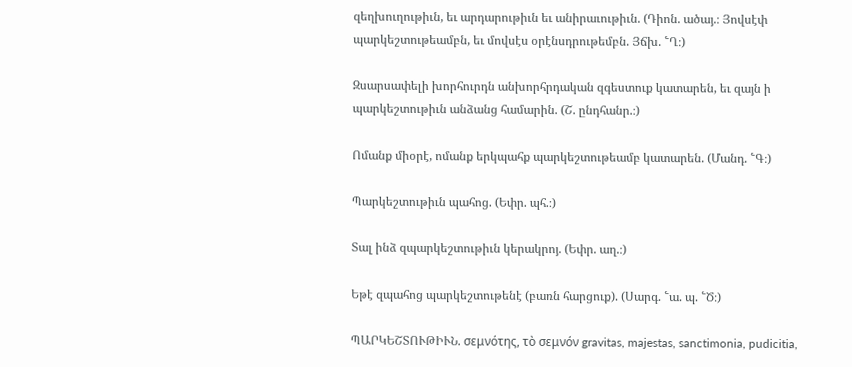զեղխուղութիւն, եւ արդարութիւն եւ անիրաւութիւն. (Դիոն. ածայ.։ Յովսէփ պարկեշտութեամբն, եւ մովսէս օրէնսդրութեմբն. Յճխ. ՟Ղ։)

Զսարսափելի խորհուրդն անխորհրդական զգեստուք կատարեն, եւ զայն ի պարկեշտութիւն անձանց համարին. (Շ. ընդհանր.։)

Ոմանք միօրէ, ոմանք երկպահք պարկեշտութեամբ կատարեն. (Մանդ. ՟Գ։)

Պարկեշտութիւն պահոց. (Եփր. պհ.։)

Տալ ինձ զպարկեշտութիւն կերակրոյ. (Եփր. աղ.։)

Եթէ զպահոց պարկեշտութենէ (բառն հարցուք). (Սարգ. ՟ա. պ. ՟Ծ։)

ՊԱՐԿԵՇՏՈՒԹԻՒՆ. σεμνότης, τὸ σεμνόν gravitas, majestas, sanctimonia, pudicitia,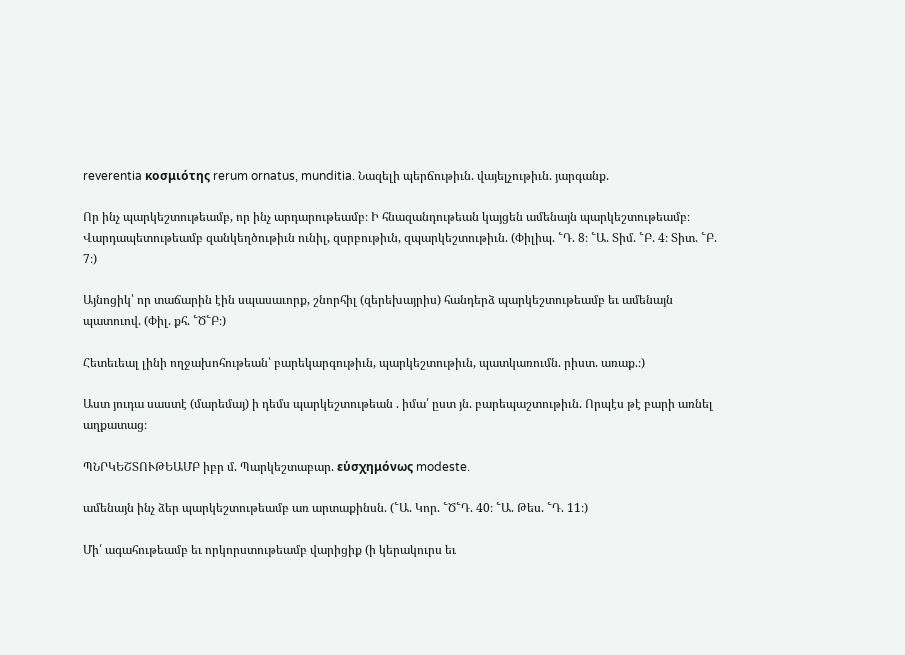reverentia κοσμιότης rerum ornatus, munditia. Նազելի պերճութիւն. վայելչութիւն. յարգանք.

Որ ինչ պարկեշտութեամբ, որ ինչ արդարութեամբ։ Ի հնազանդութեան կայցեն ամենայն պարկեշտութեամբ։ Վարդապետութեամբ զանկեղծութիւն ունիլ, զսրբութիւն, զպարկեշտութիւն. (Փիլիպ. ՟Դ. 8։ ՟Ա. Տիմ. ՟Բ. 4։ Տիտ. ՟Բ. 7։)

Այնոցիկ՝ որ տաճարին էին սպասաւորք, շնորհիլ (զերեխայրիս) հանդերձ պարկեշտութեամբ եւ ամենայն պատուով. (Փիլ. քհ. ՟Ծ՟Բ։)

Հետեւեալ լինի ողջախոհութեան՝ բարեկարգութիւն, պարկեշտութիւն, պատկառումն. րիստ. առաք.։)

Աստ յուդա սաստէ (մարեմայ) ի դեմս պարկեշտութեան . իմա՛ ըստ յն. բարեպաշտութիւն. Որպէս թէ բարի առնել աղքատաց։

ՊՆՐԿԵՇՏՈՒԹԵԱՄԲ իբր մ. Պարկեշտաբար. εὑσχημόνως modeste.

ամենայն ինչ ձեր պարկեշտութեամբ առ արտաքինսն. (՟Ա. Կոր. ՟Ծ՟Դ. 40։ ՟Ա. Թես. ՟Դ. 11։)

Մի՛ ագահութեամբ եւ որկորստութեամբ վարիցիք (ի կերակուրս եւ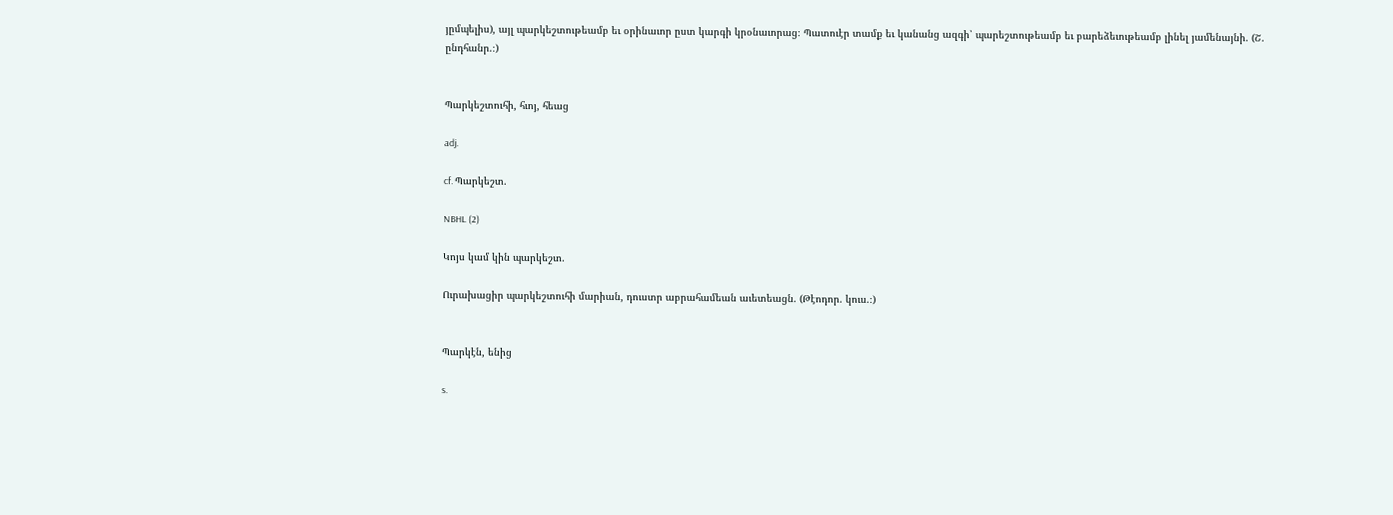յըմպելիս), այլ պարկեշտութեամբ եւ օրինաւոր ըստ կարգի կրօնաւորաց։ Պատուէր տամք եւ կանանց ազգի՝ պարեշտութեամբ եւ բարեձեւութեամբ լինել յամենայնի. (Շ. ընդհանր.։)


Պարկեշտուհի, հւոյ, հեաց

adj.

cf. Պարկեշտ.

NBHL (2)

Կոյս կամ կին պարկեշտ.

Ուրախացիր պարկեշտուհի մարիան, դուստր աբրահամեան աւետեացն. (Թէոդոր. կուս.։)


Պարկէն, ենից

s.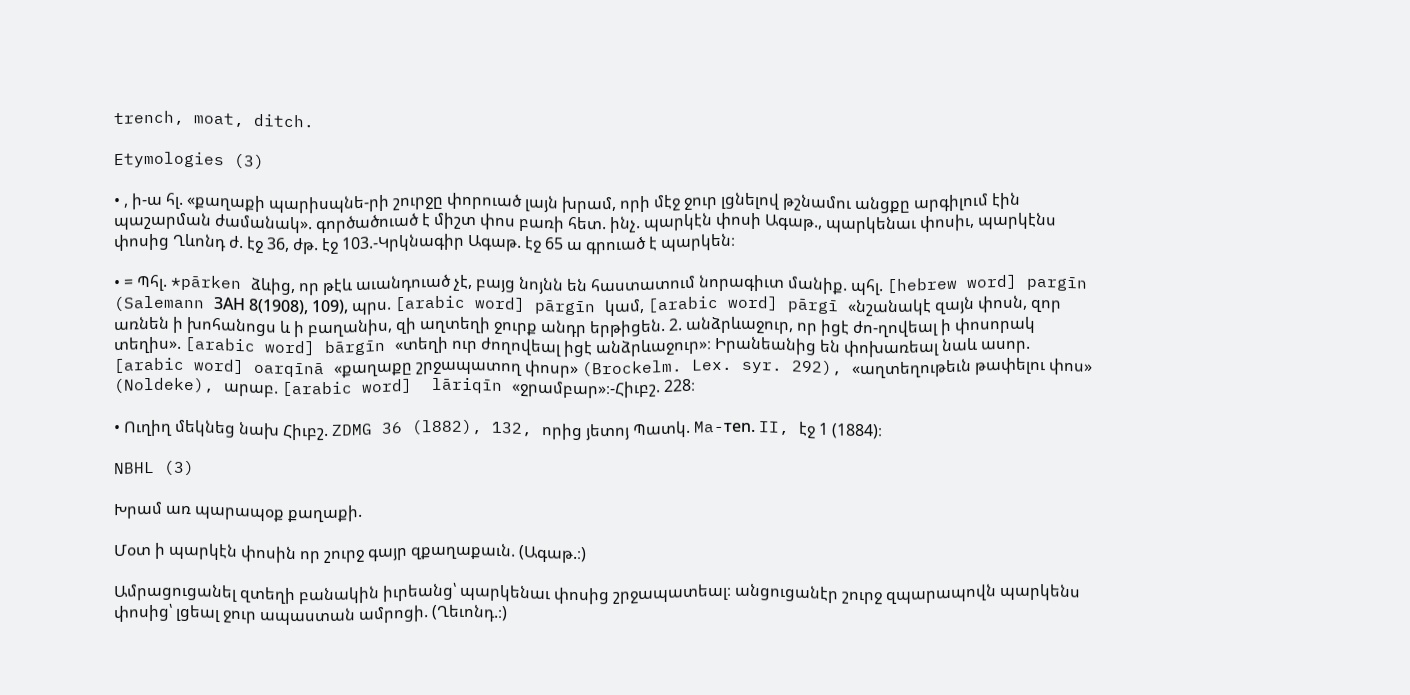trench, moat, ditch.

Etymologies (3)

• , ի-ա հլ. «քաղաքի պարիսպնե-րի շուրջը փորուած լայն խրամ, որի մէջ ջուր լցնելով թշնամու անցքը արգիլում էին պաշարման ժամանակ». գործածուած է միշտ փոս բառի հետ. ինչ. պարկէն փոսի Ագաթ., պարկենաւ փոսիւ, պարկէնս փոսից Ղևոնդ ժ. էջ 36, ժթ. էջ 103.-Կրկնագիր Ագաթ. էջ 65 ա գրուած է պարկեն։

• = Պհլ. *pārken ձևից, որ թէև աւանդուած չէ, բայց նոյնն են հաստատում նորագիւտ մանիք. պհլ. [hebrew word] pargīn (Salemann ЗAH 8(1908), 109), պրս. [arabic word] pārgīn կամ, [arabic word] pārgī «նշանակէ զայն փոսն, զոր առնեն ի խոհանոցս և ի բաղանիս, զի աղտեղի ջուրք անդր երթիցեն. 2. անձրևաջուր, որ իցէ ժո-ղովեալ ի փոսորակ տեղիս». [arabic word] bārgīn «տեղի ուր ժողովեալ իցէ անձրևաջուր»։ Իրանեանից են փոխառեալ նաև ասոր. [arabic word] oarqīnā «քաղաքը շրջապատող փոսր» (Brockelm. Lex. syr. 292), «աղտեղութեւն թափելու փոս» (Noldeke), արաբ. [arabic word]  lāriqīn «ջրամբար»։-Հիւբշ. 228։

• Ուղիղ մեկնեց նախ Հիւբշ. ZDMG 36 (l882), 132, որից յետոյ Պատկ. Ma-тen. II, էջ 1 (1884)։

NBHL (3)

Խրամ առ պարապօք քաղաքի.

Մօտ ի պարկէն փոսին որ շուրջ գայր զքաղաքաւն. (Ագաթ.։)

Ամրացուցանել զտեղի բանակին իւրեանց՝ պարկենաւ փոսից շրջապատեալ։ անցուցանէր շուրջ զպարապովն պարկենս փոսից՝ լցեալ ջուր ապաստան ամրոցի. (Ղեւոնդ.։)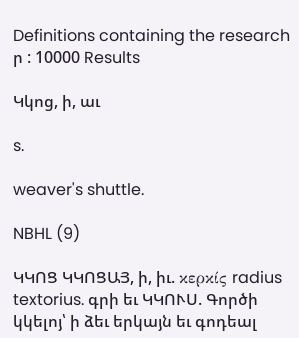Definitions containing the research ր : 10000 Results

Կկոց, ի, աւ

s.

weaver's shuttle.

NBHL (9)

ԿԿՈՑ ԿԿՈՑԱՅ, ի, իւ. κερκίς radius textorius. գրի եւ ԿԿՈՒՍ. Գործի կկելոյ՝ ի ձեւ երկայն եւ գոդեալ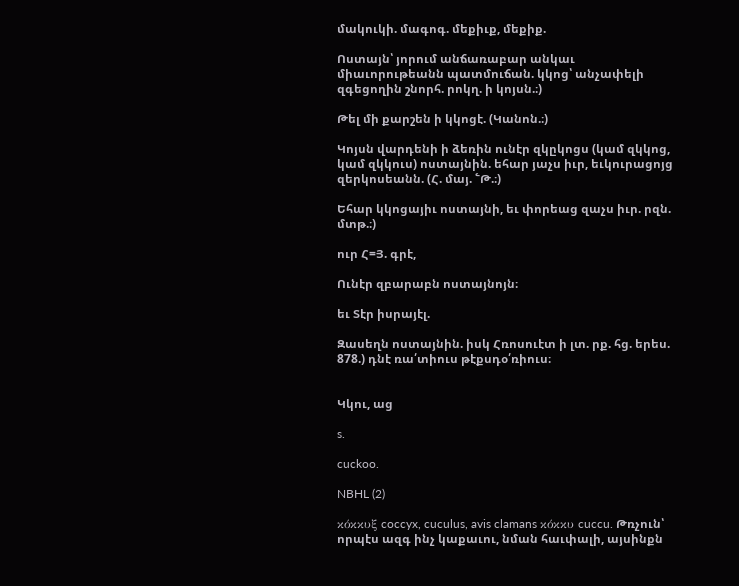մակուկի. մագոգ. մեքիւք, մեքիք.

Ոստայն՝ յորում անճառաբար անկաւ միաւորութեանն պատմուճան. կկոց՝ անչափելի զգեցողին շնորհ. րոկղ. ի կոյսն.։)

Թել մի քարշեն ի կկոցէ. (Կանոն.։)

Կոյսն վարդենի ի ձեռին ունէր զկըկոցս (կամ զկկոց, կամ զկկուս) ոստայնին. եհար յաչս իւր, եւկուրացոյց զերկոսեանն. (Հ. մայ. ՟Թ.։)

Եհար կկոցայիւ ոստայնի, եւ փորեաց զաչս իւր. րզն. մտթ.։)

ուր Հ=Յ. գրէ,

Ունէր զբարաբն ոստայնոյն։

եւ Տէր իսրայէլ.

Զասեղն ոստայնին. իսկ Հռոսուէտ ի լտ. րք. հց. երես. 878.) դնէ ռա՛տիուս թէքսդօ՛ռիուս։


Կկու, աց

s.

cuckoo.

NBHL (2)

κόκκυξ coccyx, cuculus, avis clamans κόκκυ cuccu. Թռչուն՝ որպէս ազգ ինչ կաքաւու, նման հաւփալի, այսինքն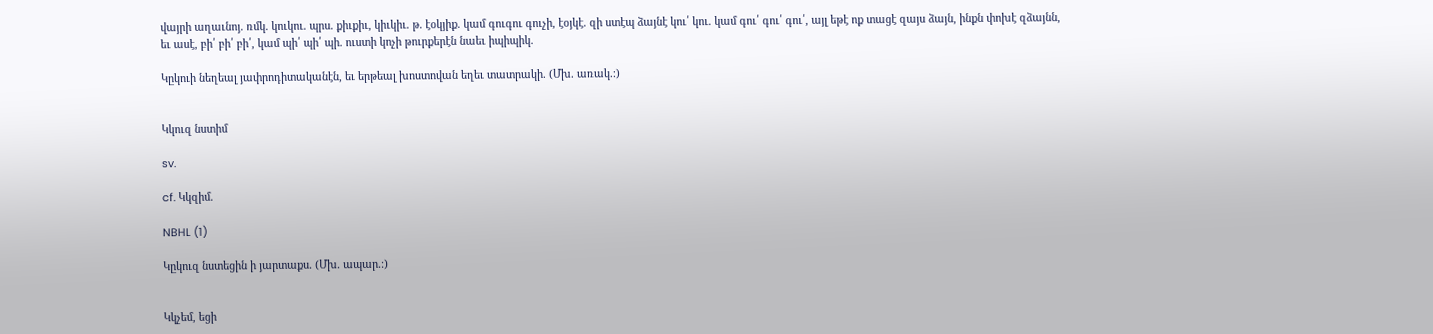վայրի աղաւնոյ. ռմկ. կուկու. պրս. քիւքիւ, կիւկիւ. թ. էօկյիք. կամ գուգու գուչի, էօյկէ. զի ստէպ ձայնէ կու՛ կու. կամ գու՛ գու՛ գու՛, այլ եթէ ոք տացէ զայս ձայն, ինքն փոխէ զձայնն, եւ ասէ, բի՛ բի՛ բի՛, կամ պի՛ պի՛ պի. ուստի կոչի թուրքերէն նաեւ իպիպիկ.

Կըկուի նեղեալ յափրոդիտականէն, եւ երթեալ խոստովան եղեւ տատրակի. (Մխ. առակ.։)


Կկուզ նստիմ

sv.

cf. Կկզիմ.

NBHL (1)

Կըկուզ նստեցին ի յարտաքս. (Մխ. ապար.։)


Կկչեմ, եցի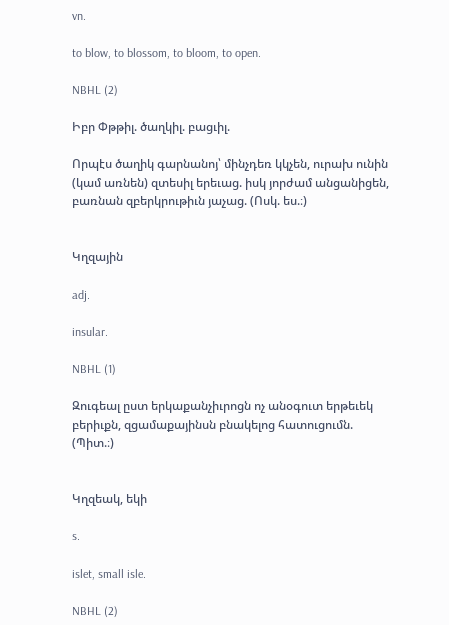vn.

to blow, to blossom, to bloom, to open.

NBHL (2)

Իբր Փթթիլ. ծաղկիլ. բացւիլ.

Որպէս ծաղիկ գարնանոյ՝ մինչդեռ կկչեն, ուրախ ունին (կամ առնեն) զտեսիլ երեւաց. իսկ յորժամ անցանիցեն, բառնան զբերկրութիւն յաչաց. (Ոսկ. ես.։)


Կղզային

adj.

insular.

NBHL (1)

Զուգեալ ըստ երկաքանչիւրոցն ոչ անօգուտ երթեւեկ բերիւքն, զցամաքայինսն բնակելոց հատուցումն. (Պիտ.։)


Կղզեակ, եկի

s.

islet, small isle.

NBHL (2)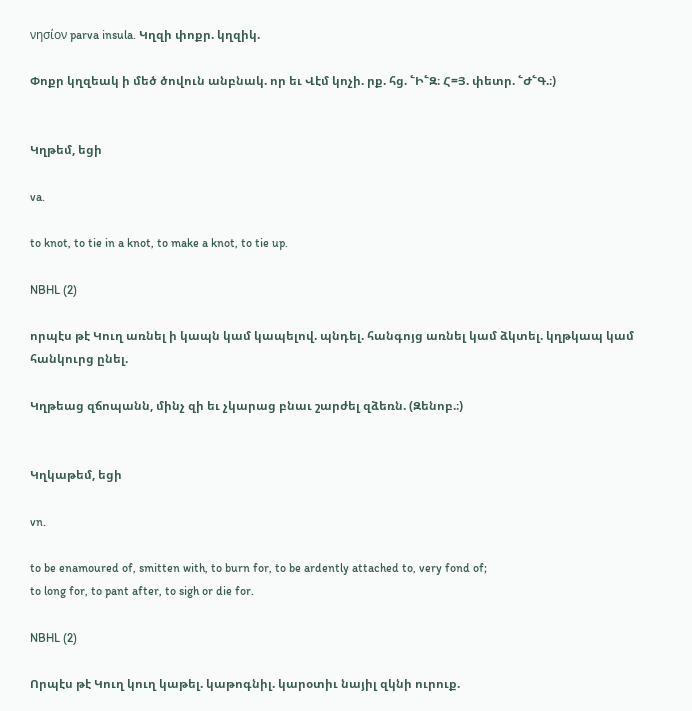νησίον parva insula. Կղզի փոքր. կղզիկ.

Փոքր կղզեակ ի մեծ ծովուն անբնակ. որ եւ Վէմ կոչի. րք. հց. ՟Ի՟Զ։ Հ=Յ. փետր. ՟Ժ՟Գ.։)


Կղթեմ, եցի

va.

to knot, to tie in a knot, to make a knot, to tie up.

NBHL (2)

որպէս թէ Կուղ առնել ի կապն կամ կապելով. պնդել. հանգոյց առնել կամ ձկտել. կղթկապ կամ հանկուրց ընել.

Կղթեաց զճոպանն, մինչ զի եւ չկարաց բնաւ շարժել զձեռն. (Զենոբ.։)


Կղկաթեմ, եցի

vn.

to be enamoured of, smitten with, to burn for, to be ardently attached to, very fond of;
to long for, to pant after, to sigh or die for.

NBHL (2)

Որպէս թէ Կուղ կուղ կաթել. կաթոգնիլ. կարօտիւ նայիլ զկնի ուրուք.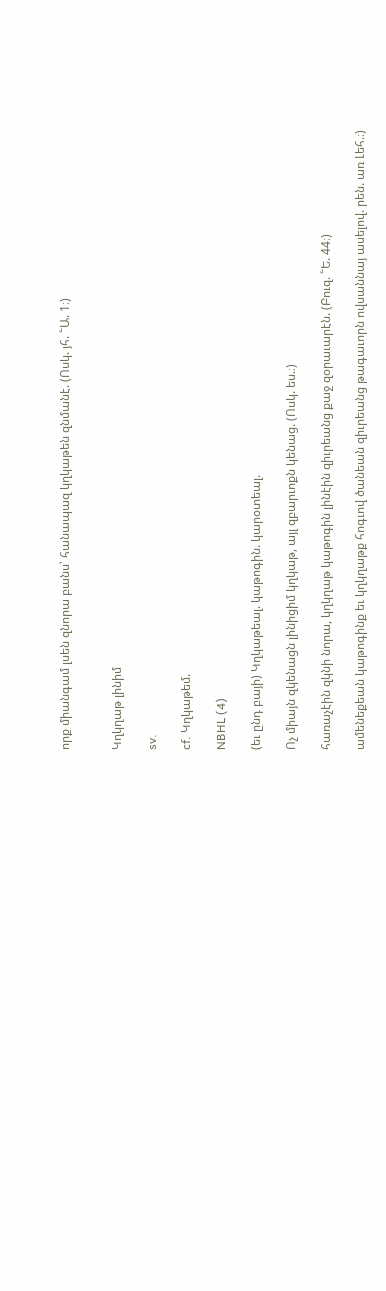որք միանգամ լսեն զնորա բանս՝ հանապազ կղկաթեն զնմանէ. (Ոսկ. յհ. ՟Ա. 1։)


Կղկղաթ լինիմ

sv.

cf. Կղկաթեմ.

NBHL (4)

(եւ ընդ բայի) Կղկաթեալ. կաթոգին. կարօտեալ.

Ոչ միայն զկենացն լինիցիմ կղկաթ, այլ զբարւոքն կենաց. (Ոսկ. ես.։)

հառաչէին զկնի նորա, կղկղաթ կաթոգին լինէին զիւրեանց քաջ զօրաւարէն. (Բուզ. ՟Ե. 44։)

ամենեքեան կաթոգինք եւ կղկղաթք հոգւով ծանեան զիւրեանց թագաւորն ովսաննայ ասելով. րեն. առ Լեհ.։)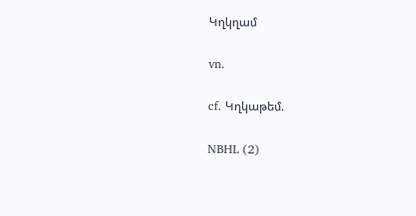Կղկղամ

vn.

cf. Կղկաթեմ.

NBHL (2)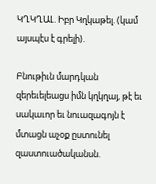ԿՂԿՂԱԼ. Իբր Կղկաթել. (կամ այսպէս է գրելի).

Բնութիւն մարդկան զերեւելեացս իմն կղկղայ, թէ եւ սակաւոր եւ նուազագոյն է մտացն աչօք ըստունել զաստուածականսն.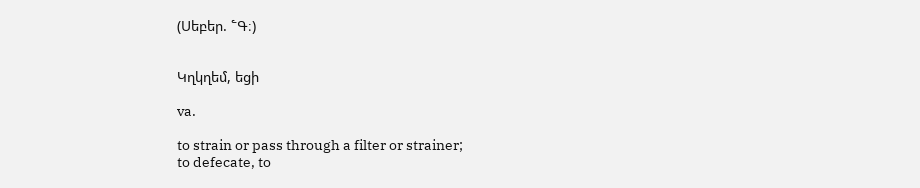(Սեբեր. ՟Գ։)


Կղկղեմ, եցի

va.

to strain or pass through a filter or strainer;
to defecate, to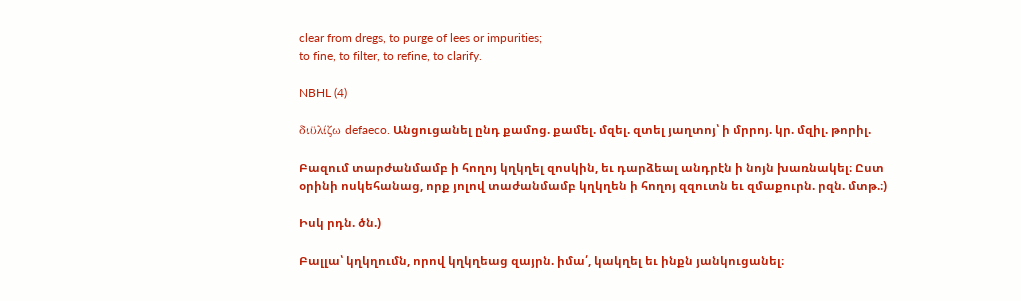clear from dregs, to purge of lees or impurities;
to fine, to filter, to refine, to clarify.

NBHL (4)

διϋλίζω defaeco. Անցուցանել ընդ քամոց. քամել. մզել. զտել յաղտոյ՝ ի մրրոյ. կր. մզիլ. թորիլ.

Բազում տարժանմամբ ի հողոյ կղկղել զոսկին, եւ դարձեալ անդրէն ի նոյն խառնակել։ Ըստ օրինի ոսկեհանաց, որք յոլով տաժանմամբ կղկղեն ի հողոյ զզուտն եւ զմաքուրն. րզն. մտթ.։)

Իսկ րդն. ծն.)

Բալլա՝ կղկղումն, որով կղկղեաց զայրն. իմա՛, կակղել եւ ինքն յանկուցանել։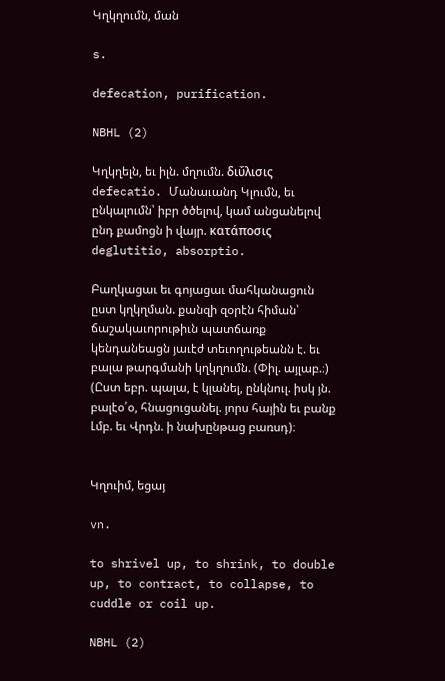Կղկղումն, ման

s.

defecation, purification.

NBHL (2)

Կղկղելն, եւ իլն. մղումն. διΰλισις defecatio. Մանաւանդ Կլումն, եւ ընկալումն՝ իբր ծծելով, կամ անցանելով ընդ քամոցն ի վայր. κατάποσις deglutitio, absorptio.

Բաղկացաւ եւ գոյացաւ մահկանացուն ըստ կղկղման. քանզի զօրէն հիման՝ ճաշակաւորութիւն պատճառք կենդանեացն յաւէժ տեւողութեանն է. եւ բալա թարգմանի կղկղումն. (Փիլ. այլաբ.։) (Ըստ եբր. պալա, է կլանել, ընկնուլ. իսկ յն. բալէօ՛օ, հնացուցանել. յորս հային եւ բանք Լմբ. եւ Վրդն. ի նախընթաց բառսդ)։


Կղուիմ, եցայ

vn.

to shrivel up, to shrink, to double up, to contract, to collapse, to cuddle or coil up.

NBHL (2)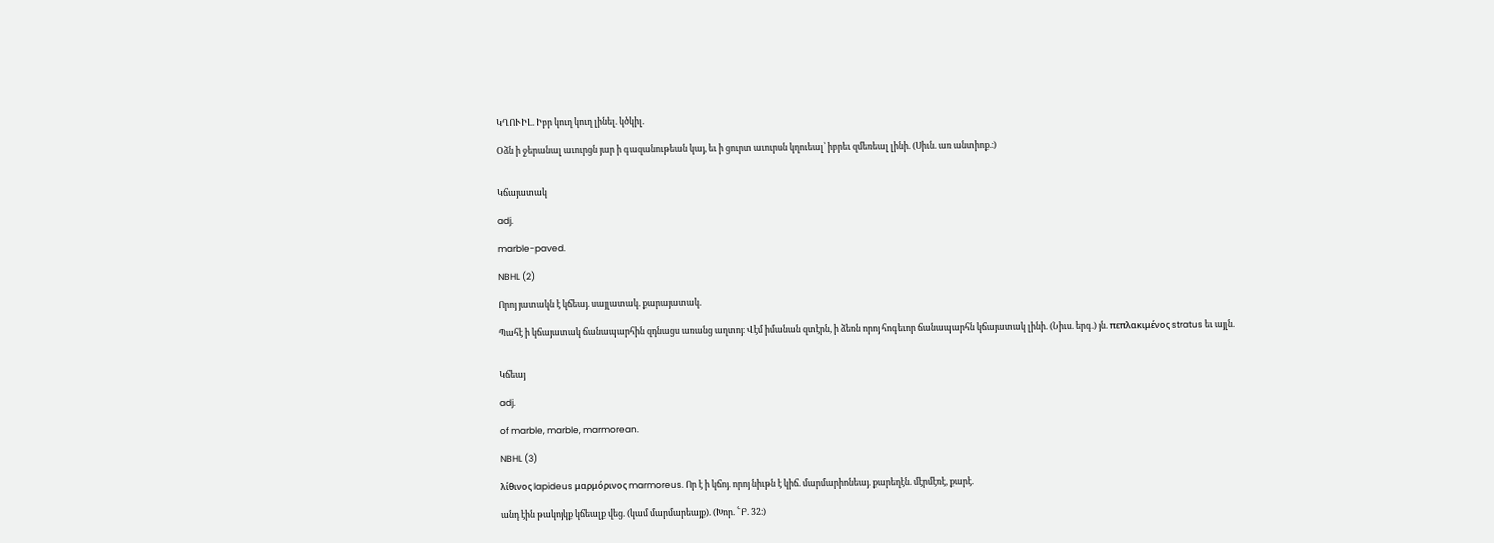ԿՂՈՒԻԼ. Իբր կուղ կուղ լինել. կծկիլ.

Օձն ի ջերանալ աւուրցն յար ի գազանութեան կայ, եւ ի ցուրտ աւուրսն կղուեալ՝ իբրեւ զմեռեալ լինի. (Սիւն. առ անտիոք.։)


Կճայատակ

adj.

marble-paved.

NBHL (2)

Որոյ յատակն է կճեայ. սայլատակ. քարայատակ.

Պահէ ի կճայատակ ճանապարհին զդնացս առանց աղտոյ։ Վէմ իմանան զտէրն, ի ձեռն որոյ հոգեւոր ճանապարհն կճայատակ լինի. (Նիւս. երգ.) յն. πεπλακιμένος stratus եւ այլն.


Կճեայ

adj.

of marble, marble, marmorean.

NBHL (3)

λίθινος lapideus μαρμόρινος marmoreus. Որ է ի կճոյ. որոյ նիւթն է կիճ. մարմարիոնեայ. քարեղէն. մէրմէռէ, քարէ.

անդ էին թակոյկք կճեալք վեց. (կամ մարմարեայք). (Խոր. ՟Բ. 32։)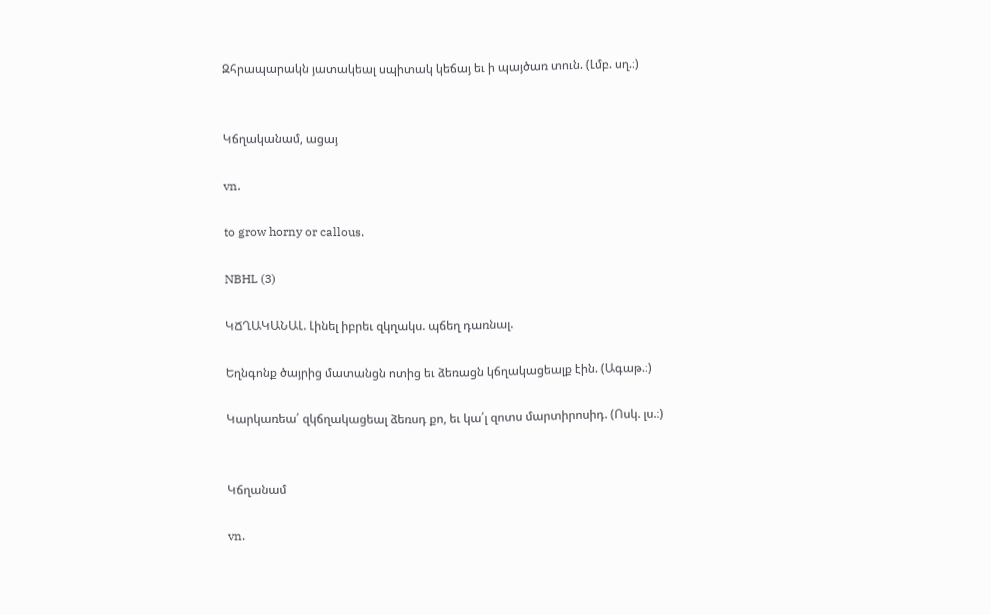Զհրապարակն յատակեալ սպիտակ կեճայ եւ ի պայծառ տուն. (Լմբ. սղ.։)


Կճղականամ, ացայ

vn.

to grow horny or callous.

NBHL (3)

ԿՃՂԱԿԱՆԱԼ. Լինել իբրեւ զկղակս. պճեղ դառնալ.

Եղնգոնք ծայրից մատանցն ոտից եւ ձեռացն կճղակացեալք էին. (Ագաթ.։)

Կարկառեա՛ զկճղակացեալ ձեռսդ քո, եւ կա՛լ զոտս մարտիրոսիդ. (Ոսկ. լս.։)


Կճղանամ

vn.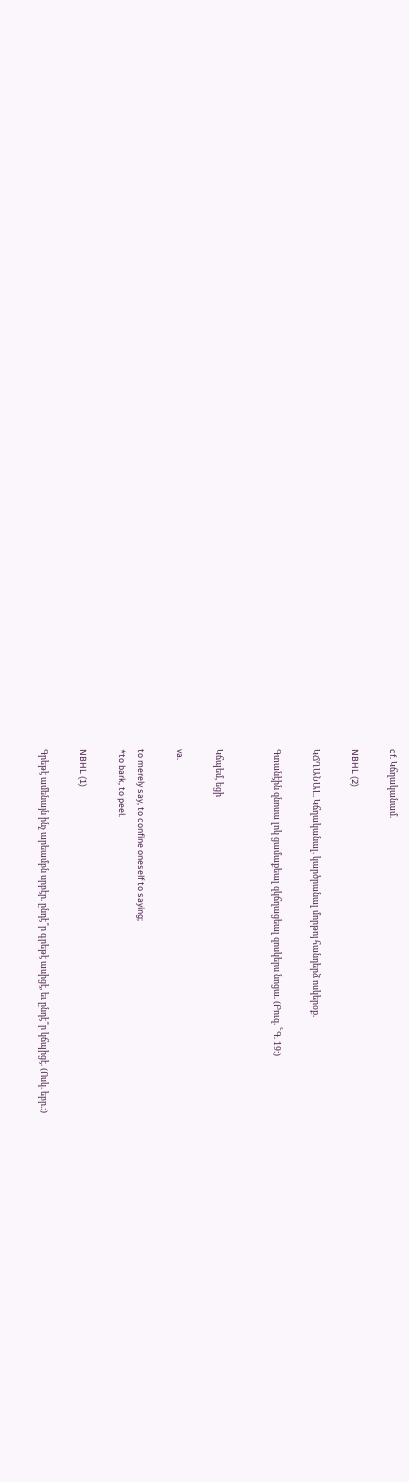cf. Կճղականամ.

NBHL (2)

ԿՃՂԱՆԱԼ. Կճղականալ. կարծրանալ մորթոյ հանդերձ ոսկերօք.

Գտանէին զնոսա լոկ ցամաքեալ զկճղացեալ զոսկերս նոցա. (Բուզ. ՟Գ. 19։)


Կճպեմ, եցի

va.

to merely say, to confine oneself to saying;
*to bark, to peel.

NBHL (1)

Գրեթէ ամենայն ինչ արեամբն սրբէր. ընդէ՞ր գրեթէ ասիցէ, եւ ընդէ՞ր կճպիցէ. (Ոսկ. եբր.։)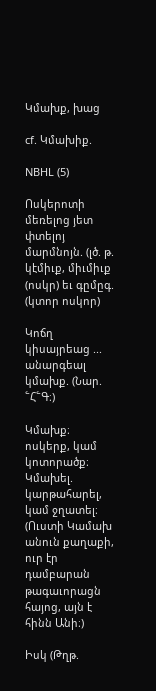Կմախք, խաց

cf. Կմախիք.

NBHL (5)

Ոսկերոտի մեռելոց յետ փտելոյ մարմնոյն. (լծ. թ. կէմիւք, միւմիւք (ոսկր) եւ գըմըգ. (կտոր ոսկոր)

Կոճղ կիսայրեաց ... անարգեալ կմախք. (Նար. ՟Հ՟Գ։)

Կմախք։ ոսկերք, կամ կոտորածք։ Կմախել. կարթահարել, կամ ջղատել։ (Ուստի Կամախ անուն քաղաքի, ուր էր դամբարան թագաւորացն հայոց, այն է հինն Անի։)

Իսկ (Թղթ.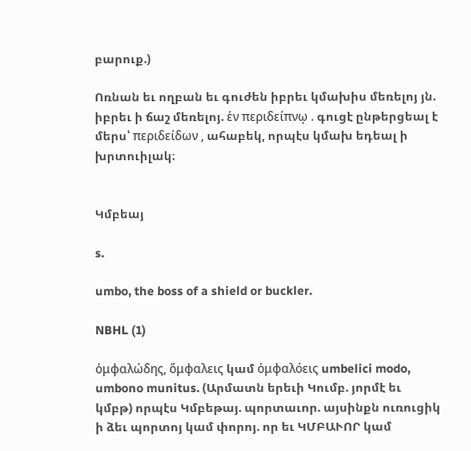բարուք.)

Ոռնան եւ ողբան եւ գուժեն իբրեւ կմախիս մեռելոյ յն. իբրեւ ի ճաշ մեռելոյ. ἑν περιδείπνῳ . գուցէ ընթերցեալ է մերս՝ περιδείδων , ահաբեկ, որպէս կմախ եդեալ ի խրտուիլակ։


Կմբեայ

s.

umbo, the boss of a shield or buckler.

NBHL (1)

ὁμφαλώδης, ὅμφαλεις կամ ὁμφαλόεις umbelici modo, umbono munitus. (Արմատն երեւի Կումբ. յորմէ եւ կմբթ) որպէս Կմբեթայ. պորտաւոր. այսինքն ուռուցիկ ի ձեւ պորտոյ կամ փորոյ. որ եւ ԿՄԲԱՒՈՐ կամ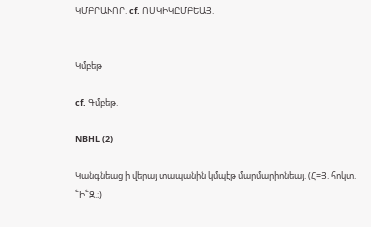ԿՄԲՐԱՒՈՐ. cf. ՈՍԿԻԿԸՄԲԵԱՅ.


Կմբեթ

cf. Գմբեթ.

NBHL (2)

Կանգնեաց ի վերայ տապանին կմպէթ մարմարիոնեայ. (Հ=Յ. հոկտ. ՟Ի՟Զ.։)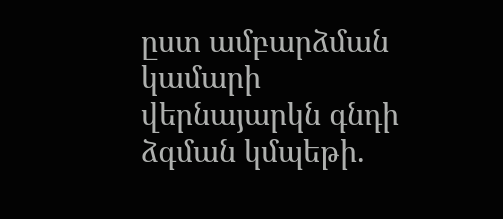ըստ ամբարձման կամարի վերնայարկն գնդի ձգման կմպեթի.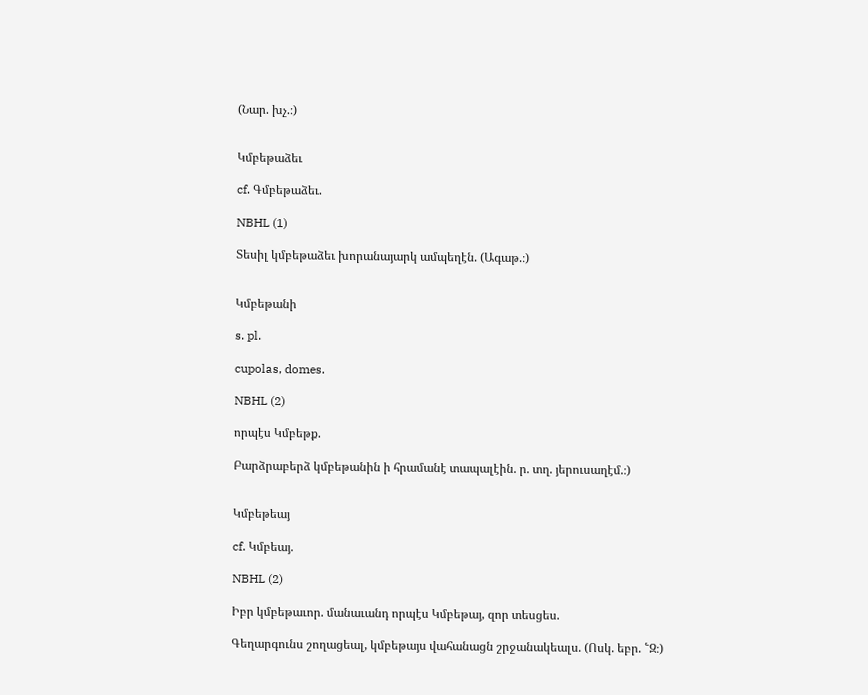(Նար. խչ.։)


Կմբեթաձեւ

cf. Գմբեթաձեւ.

NBHL (1)

Տեսիլ կմբեթաձեւ խորանայարկ ամպեղէն. (Ագաթ.։)


Կմբեթանի

s. pl.

cupolas, domes.

NBHL (2)

որպէս Կմբեթք.

Բարձրաբերձ կմբեթանին ի հրամանէ տապալէին. ր. տղ. յերուսաղէմ.։)


Կմբեթեայ

cf. Կմբեայ.

NBHL (2)

Իբր կմբեթաւոր. մանաւանդ որպէս Կմբեթայ, զոր տեսցես.

Գեղարգունս շողացեալ, կմբեթայս վահանացն շրջանակեալս. (Ոսկ. եբր. ՟Զ։)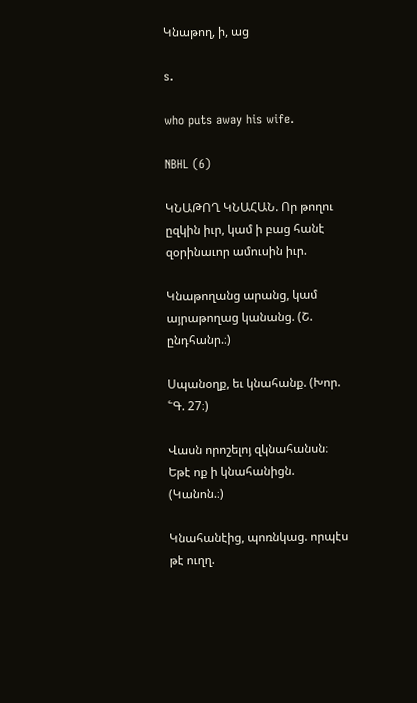Կնաթող, ի, աց

s.

who puts away his wife.

NBHL (6)

ԿՆԱԹՈՂ ԿՆԱՀԱՆ. Որ թողու ըզկին իւր, կամ ի բաց հանէ զօրինաւոր ամուսին իւր.

Կնաթողանց արանց, կամ այրաթողաց կանանց. (Շ. ընդհանր.։)

Սպանօղք, եւ կնահանք. (Խոր. ՟Գ. 27։)

Վասն որոշելոյ զկնահանսն։ Եթէ ոք ի կնահանիցն. (Կանոն.։)

Կնահանէից, պոռնկաց. որպէս թէ ուղղ.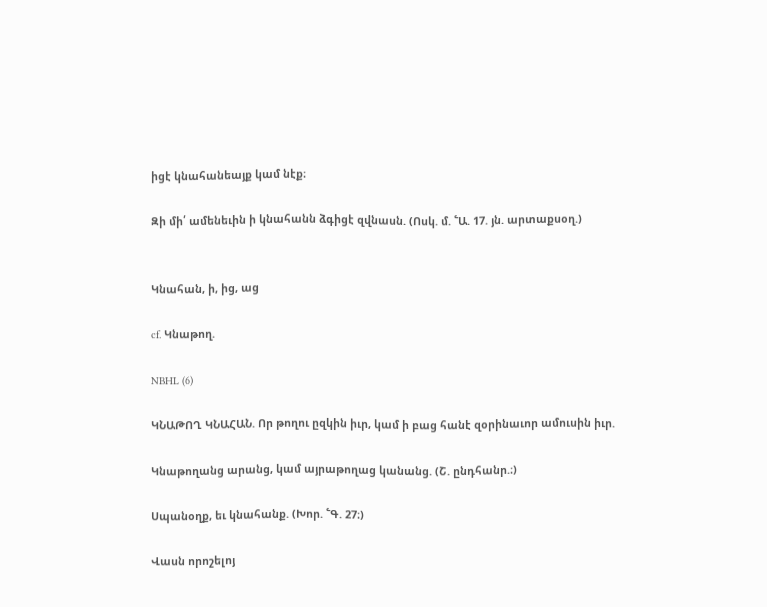իցէ կնահանեայք կամ նէք։

Զի մի՛ ամենեւին ի կնահանն ձգիցէ զվնասն. (Ոսկ. մ. ՟Ա. 17. յն. արտաքսօղ.)


Կնահան, ի, ից, աց

cf. Կնաթող.

NBHL (6)

ԿՆԱԹՈՂ ԿՆԱՀԱՆ. Որ թողու ըզկին իւր, կամ ի բաց հանէ զօրինաւոր ամուսին իւր.

Կնաթողանց արանց, կամ այրաթողաց կանանց. (Շ. ընդհանր.։)

Սպանօղք, եւ կնահանք. (Խոր. ՟Գ. 27։)

Վասն որոշելոյ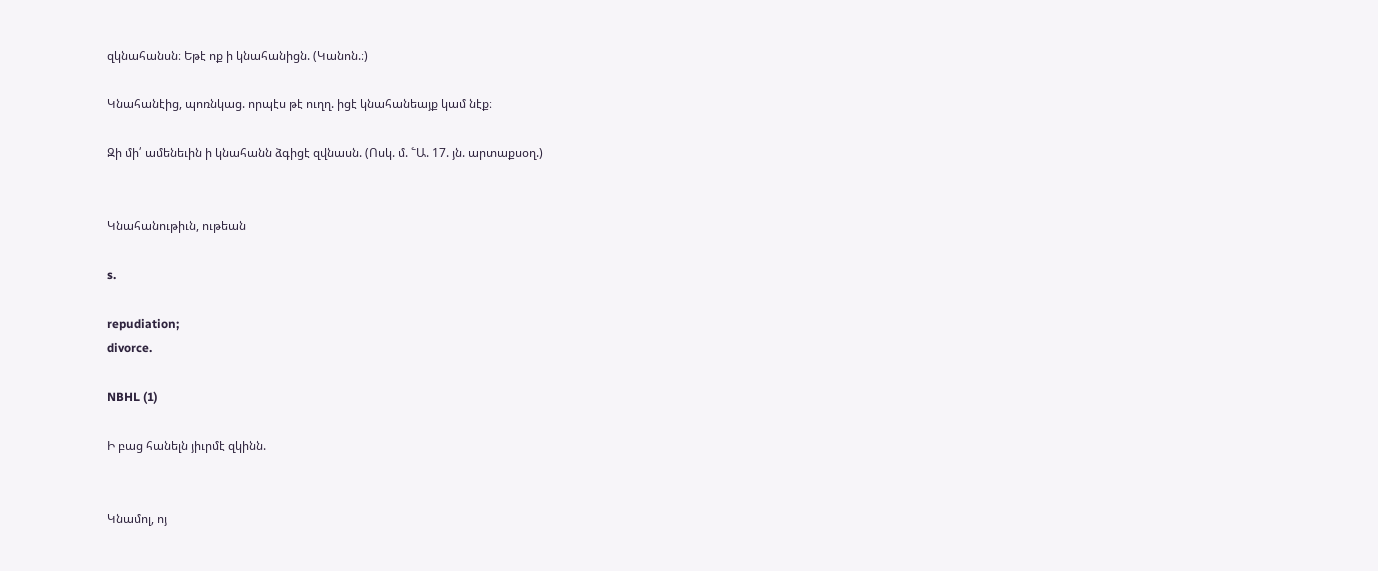զկնահանսն։ Եթէ ոք ի կնահանիցն. (Կանոն.։)

Կնահանէից, պոռնկաց. որպէս թէ ուղղ. իցէ կնահանեայք կամ նէք։

Զի մի՛ ամենեւին ի կնահանն ձգիցէ զվնասն. (Ոսկ. մ. ՟Ա. 17. յն. արտաքսօղ.)


Կնահանութիւն, ութեան

s.

repudiation;
divorce.

NBHL (1)

Ի բաց հանելն յիւրմէ զկինն.


Կնամոլ, ոյ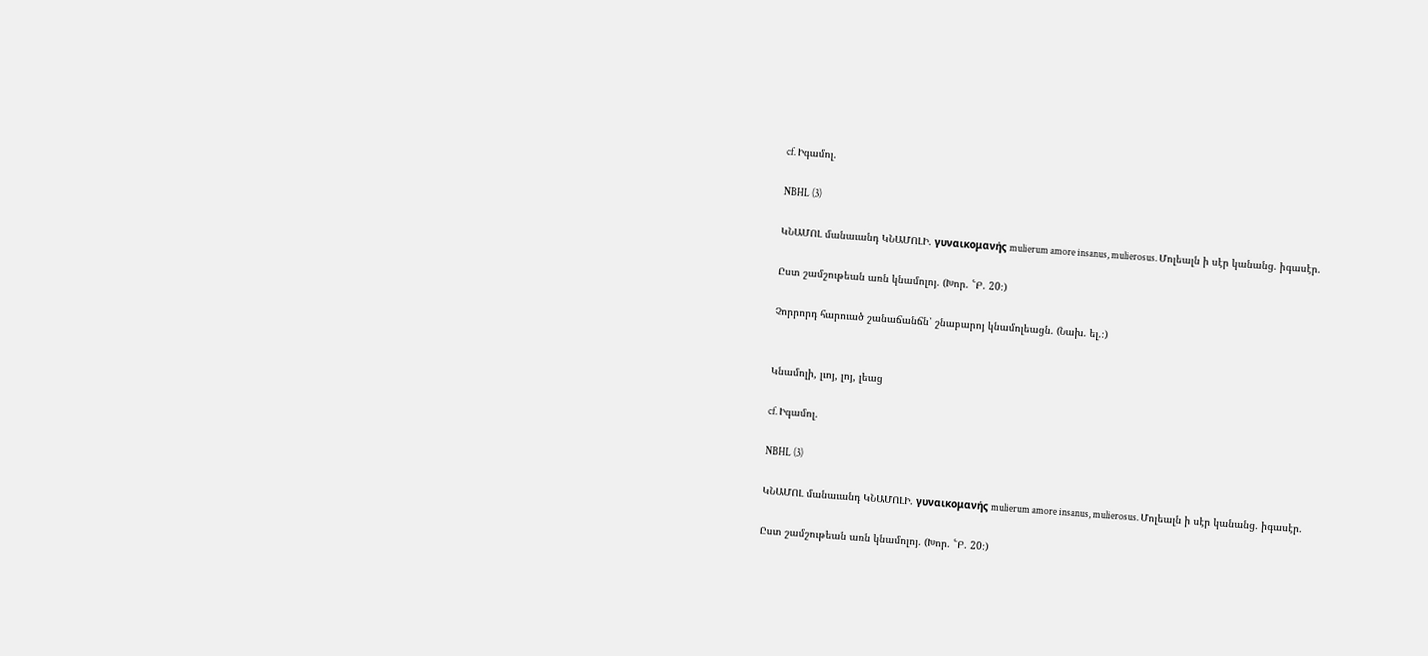cf. Իգամոլ.

NBHL (3)

ԿՆԱՄՈԼ մանաւանդ ԿՆԱՄՈԼԻ. γυναικομανής mulierum amore insanus, mulierosus. Մոլեալն ի սէր կանանց. իգասէր.

Ըստ շամշութեան առն կնամոլոյ. (Խոր. ՟Բ. 20։)

Չորրորդ հարուած շանաճանճն՝ շնաբարոյ կնամոլեացն. (Նախ. ել.։)


Կնամոլի, լւոյ, լոյ, լեաց

cf. Իգամոլ.

NBHL (3)

ԿՆԱՄՈԼ մանաւանդ ԿՆԱՄՈԼԻ. γυναικομανής mulierum amore insanus, mulierosus. Մոլեալն ի սէր կանանց. իգասէր.

Ըստ շամշութեան առն կնամոլոյ. (Խոր. ՟Բ. 20։)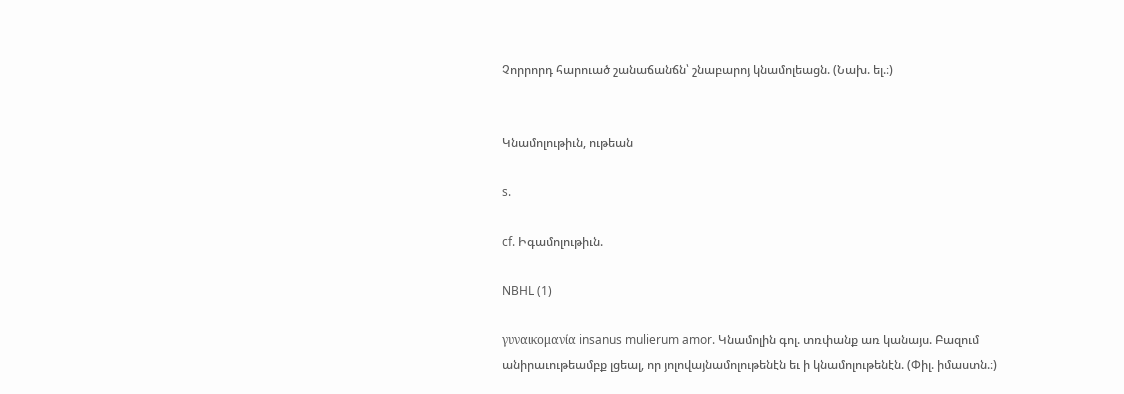Չորրորդ հարուած շանաճանճն՝ շնաբարոյ կնամոլեացն. (Նախ. ել.։)


Կնամոլութիւն, ութեան

s.

cf. Իգամոլութիւն.

NBHL (1)

γυναικομανία insanus mulierum amor. Կնամոլին գոլ. տռփանք առ կանայս. Բազում անիրաւութեամբք լցեալ, որ յոլովայնամոլութենէն եւ ի կնամոլութենէն. (Փիլ. իմաստն.։)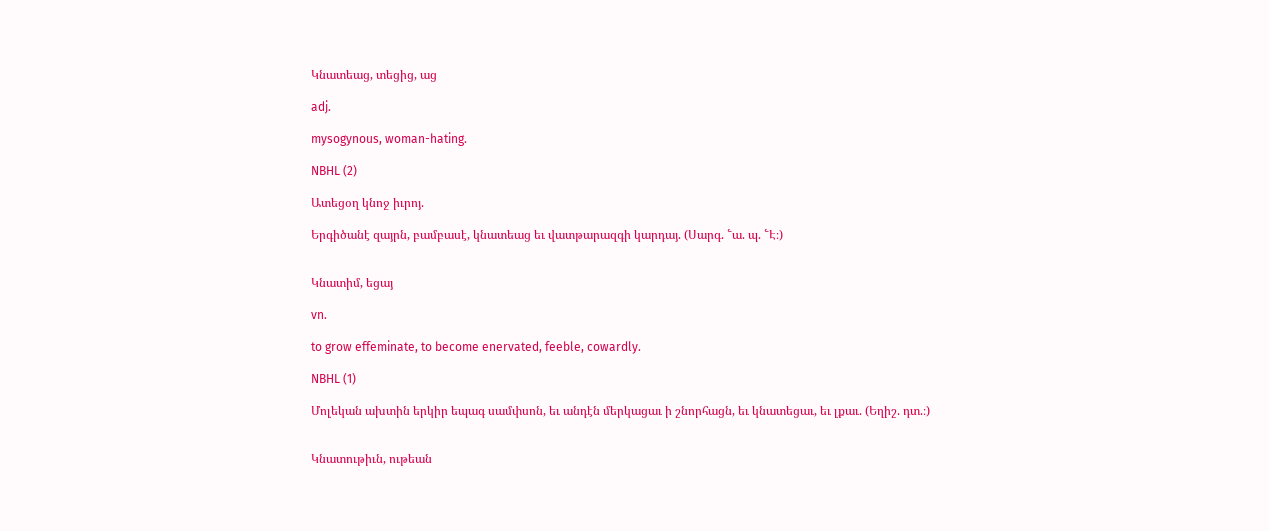Կնատեաց, տեցից, աց

adj.

mysogynous, woman-hating.

NBHL (2)

Ատեցօղ կնոջ իւրոյ.

Երգիծանէ զայրն, բամբասէ, կնատեաց եւ վատթարազգի կարդայ. (Սարգ. ՟ա. պ. ՟Է։)


Կնատիմ, եցայ

vn.

to grow effeminate, to become enervated, feeble, cowardly.

NBHL (1)

Մոլեկան ախտին երկիր եպագ սամփսոն, եւ անդէն մերկացաւ ի շնորհացն, եւ կնատեցաւ, եւ լքաւ. (Եղիշ. դտ.։)


Կնատութիւն, ութեան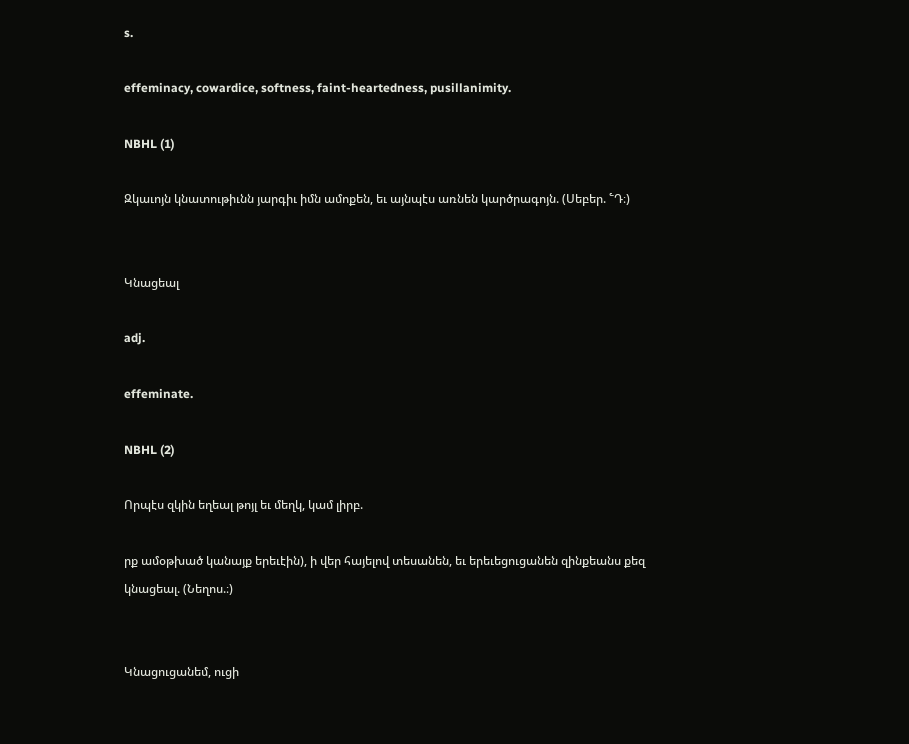s.

effeminacy, cowardice, softness, faint-heartedness, pusillanimity.

NBHL (1)

Զկաւոյն կնատութիւնն յարգիւ իմն ամոքեն, եւ այնպէս առնեն կարծրագոյն. (Սեբեր. ՟Դ։)


Կնացեալ

adj.

effeminate.

NBHL (2)

Որպէս զկին եղեալ թոյլ եւ մեղկ, կամ լիրբ.

րք ամօթխած կանայք երեւէին), ի վեր հայելով տեսանեն, եւ երեւեցուցանեն զինքեանս քեզ կնացեալ. (Նեղոս.։)


Կնացուցանեմ, ուցի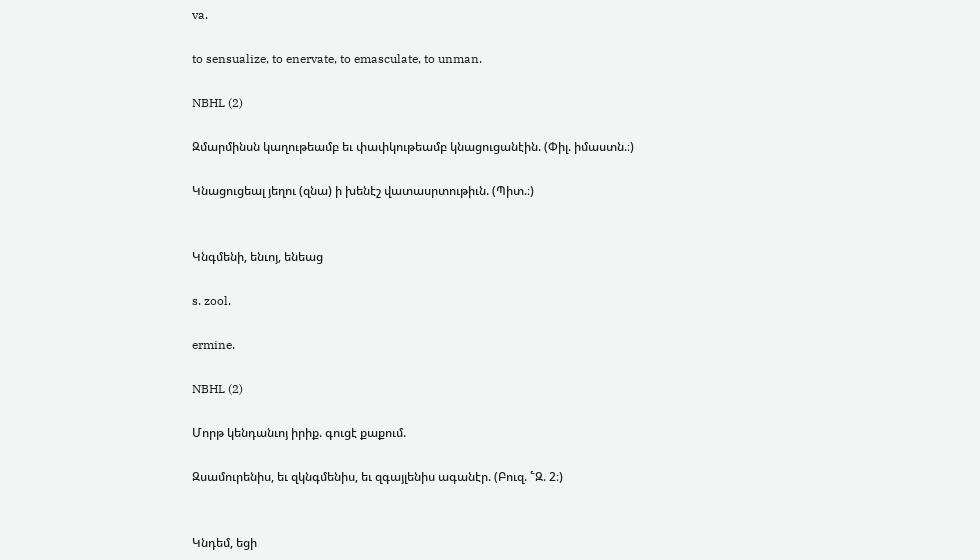va.

to sensualize, to enervate, to emasculate, to unman.

NBHL (2)

Զմարմինսն կաղութեամբ եւ փափկութեամբ կնացուցանէին. (Փիլ. իմաստն.։)

Կնացուցեալ յեղու (զնա) ի խենէշ վատասրտութիւն. (Պիտ.։)


Կնգմենի, ենւոյ, ենեաց

s. zool.

ermine.

NBHL (2)

Մորթ կենդանւոյ իրիք. գուցէ քաքում.

Զսամուրենիս, եւ զկնգմենիս, եւ զգայլենիս ագանէր. (Բուզ. ՟Զ. 2։)


Կնդեմ, եցի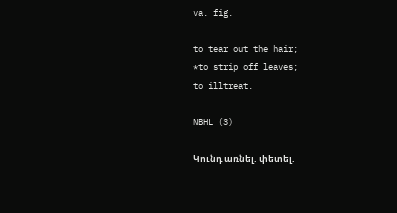va. fig.

to tear out the hair;
*to strip off leaves;
to illtreat.

NBHL (3)

Կունդ առնել. փետել.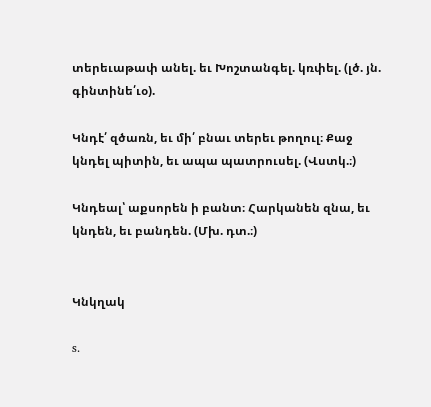տերեւաթափ անել. եւ Խոշտանգել. կռփել. (լծ. յն. գինտինե՛ւօ).

Կնդէ՛ զծառն, եւ մի՛ բնաւ տերեւ թողուլ։ Քաջ կնդել պիտին, եւ ապա պատրուսել. (Վստկ.։)

Կնդեալ՝ աքսորեն ի բանտ։ Հարկանեն զնա, եւ կնդեն, եւ բանդեն. (Մխ. դտ.։)


Կնկղակ

s.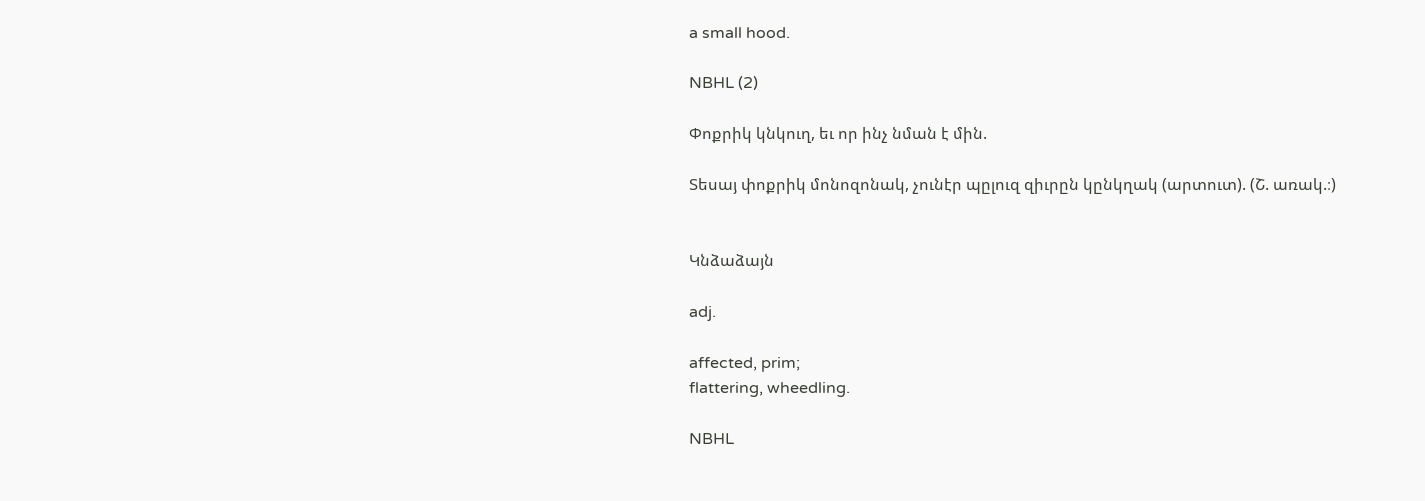a small hood.

NBHL (2)

Փոքրիկ կնկուղ, եւ որ ինչ նման է մին.

Տեսայ փոքրիկ մոնոզոնակ, չունէր պըլուզ զիւրըն կընկղակ (արտուտ). (Շ. առակ.։)


Կնձաձայն

adj.

affected, prim;
flattering, wheedling.

NBHL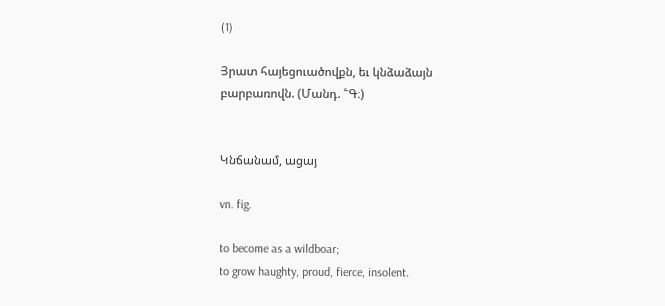(1)

Յրատ հայեցուածովքն, եւ կնձաձայն բարբառովն. (Մանդ. ՟Գ։)


Կնճանամ, ացայ

vn. fig.

to become as a wildboar;
to grow haughty, proud, fierce, insolent.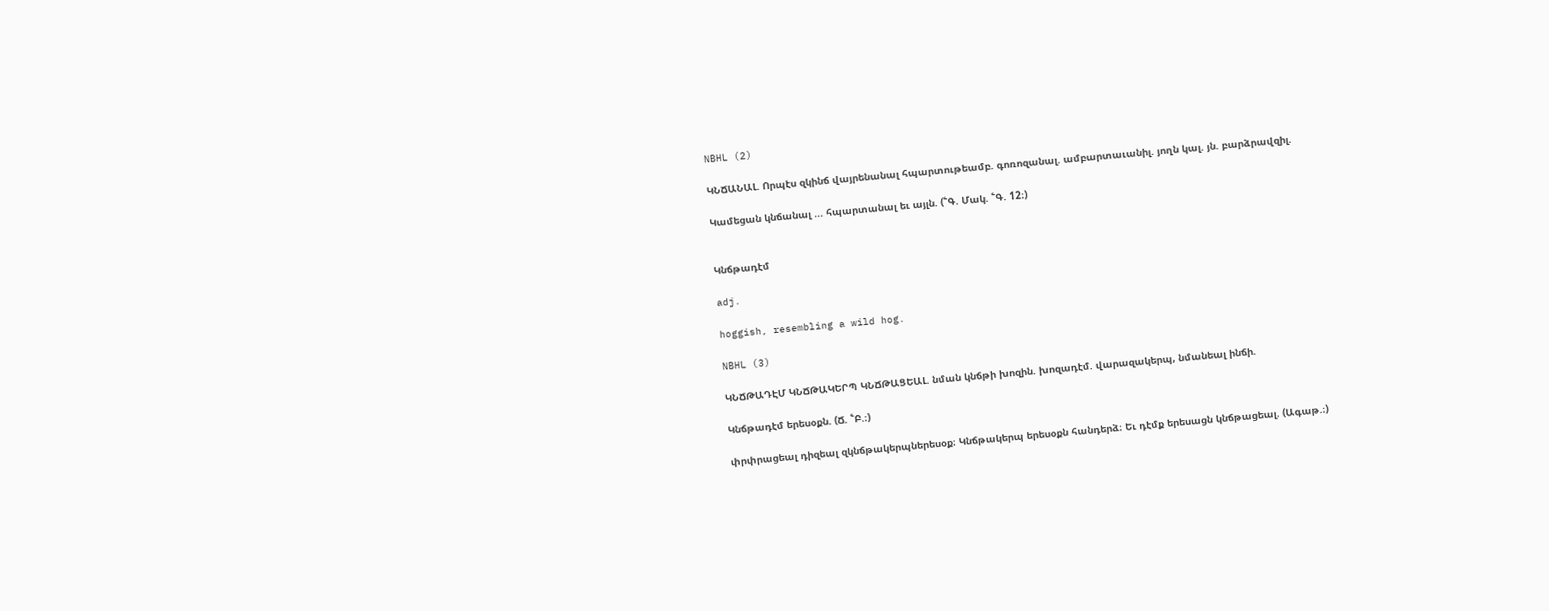NBHL (2)

ԿՆՃԱՆԱԼ. Որպէս զկինճ վայրենանալ հպարտութեամբ. գոռոզանալ. ամբարտաւանիլ. յողն կալ. յն. բարձրավզիլ.

Կամեցան կնճանալ ... հպարտանալ եւ այլն. (՟Գ. Մակ. ՟Գ. 12։)


Կնճթադէմ

adj.

hoggish, resembling a wild hog.

NBHL (3)

ԿՆՃԹԱԴԷՄ ԿՆՃԹԱԿԵՐՊ ԿՆՃԹԱՑԵԱԼ. նման կնճթի խոզին. խոզադէմ. վարազակերպ, նմանեալ ինճի.

Կնճթադէմ երեսօքն. (Ճ. ՟Բ.։)

փրփրացեալ դիզեալ զկնճթակերպներեսօք։ Կնճթակերպ երեսօքն հանդերձ։ Եւ դէմք երեսացն կնճթացեալ. (Ագաթ.։)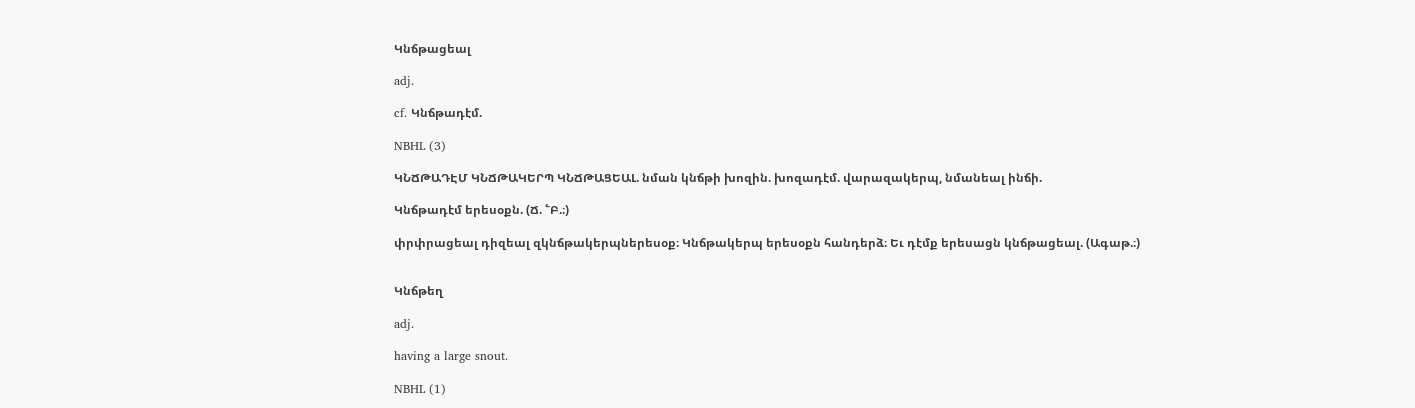Կնճթացեալ

adj.

cf. Կնճթադէմ.

NBHL (3)

ԿՆՃԹԱԴԷՄ ԿՆՃԹԱԿԵՐՊ ԿՆՃԹԱՑԵԱԼ. նման կնճթի խոզին. խոզադէմ. վարազակերպ, նմանեալ ինճի.

Կնճթադէմ երեսօքն. (Ճ. ՟Բ.։)

փրփրացեալ դիզեալ զկնճթակերպներեսօք։ Կնճթակերպ երեսօքն հանդերձ։ Եւ դէմք երեսացն կնճթացեալ. (Ագաթ.։)


Կնճթեղ

adj.

having a large snout.

NBHL (1)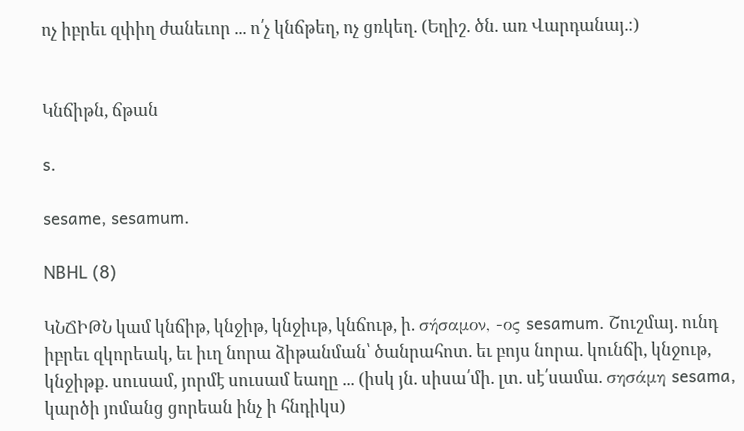ոչ իբրեւ զփիղ ժանեւոր ... ո՛չ կնճթեղ, ոչ ցռկեղ. (Եղիշ. ծն. առ Վարդանայ.։)


Կնճիթն, ճթան

s.

sesame, sesamum.

NBHL (8)

ԿՆՃԻԹՆ կամ կնճիթ, կնջիթ, կնջիւթ, կնճութ, ի. σήσαμον, -ος sesamum. Շուշմայ. ունդ իբրեւ զկորեակ, եւ իւղ նորա ձիթանման՝ ծանրահոտ. եւ բոյս նորա. կունճի, կնջութ, կնջիթք. սուսամ, յորմէ սուսամ եաղը ... (իսկ յն. սիսա՛մի. լտ. սէ՛սամա. σησάμη sesama, կարծի յոմանց ցորեան ինչ ի հնդիկս)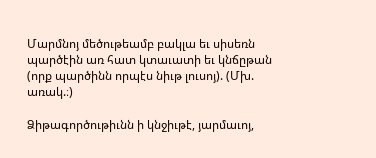Մարմնոյ մեծութեամբ բակլա եւ սիսեռն պարծէին առ հատ կտաւատի եւ կնճըթան (որք պարծինն որպէս նիւթ լուսոյ). (Մխ. առակ.։)

Ձիթագործութիւնն ի կնջիւթէ, յարմաւոյ,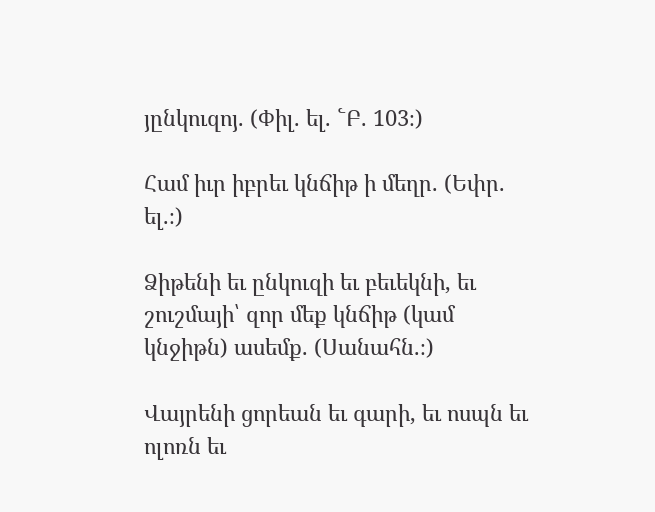յընկուզոյ. (Փիլ. ել. ՟Բ. 103։)

Համ իւր իբրեւ կնճիթ ի մեղր. (Եփր. ել.։)

Ձիթենի եւ ընկուզի եւ բեւեկնի, եւ շուշմայի՝ զոր մեք կնճիթ (կամ կնջիթն) ասեմք. (Սանահն.։)

Վայրենի ցորեան եւ գարի, եւ ոսպն եւ ոլոռն եւ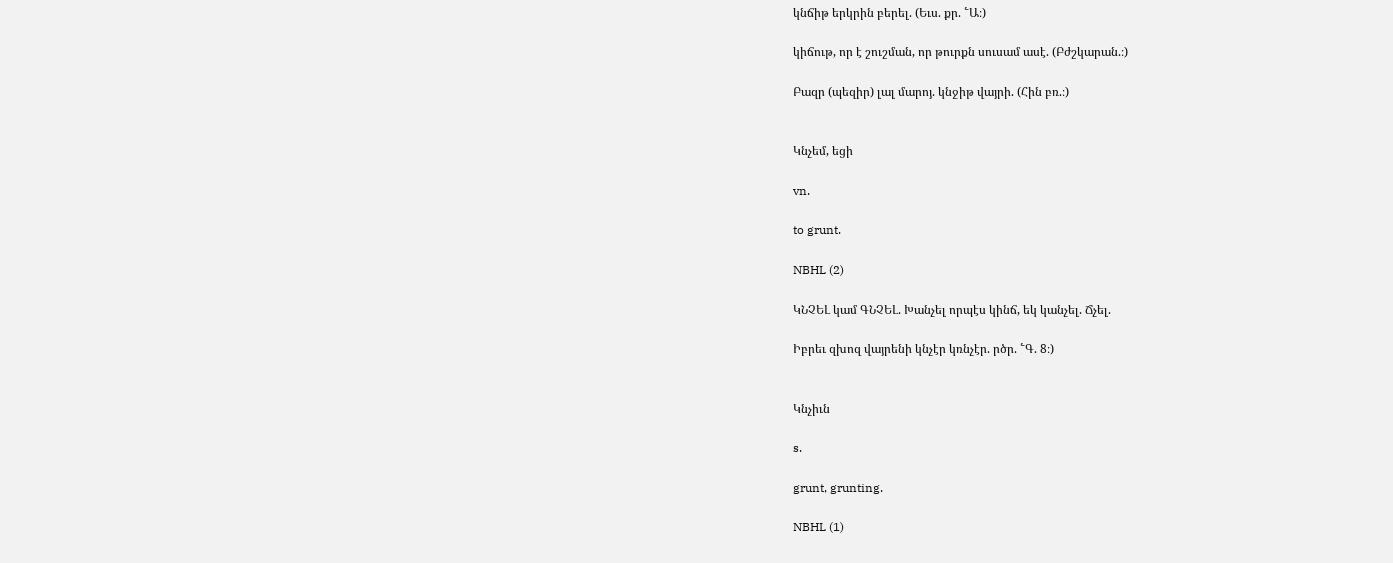կնճիթ երկրին բերել. (Եւս. քր. ՟Ա։)

կիճութ, որ է շուշման, որ թուրքն սուսամ ասէ. (Բժշկարան.։)

Բազր (պեզիր) լալ մարոյ. կնջիթ վայրի. (Հին բռ.։)


Կնչեմ, եցի

vn.

to grunt.

NBHL (2)

ԿՆՉԵԼ կամ ԳՆՉԵԼ. Խանչել որպէս կինճ, եկ կանչել. Ճչել.

Իբրեւ զխոզ վայրենի կնչէր կռնչէր. րծր. ՟Գ. 8։)


Կնչիւն

s.

grunt, grunting.

NBHL (1)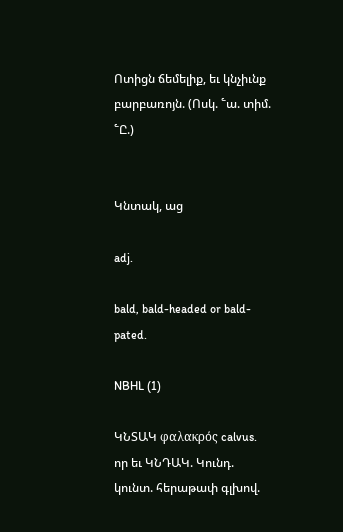Ոտիցն ճեմելիք, եւ կնչիւնք բարբառոյն. (Ոսկ. ՟ա. տիմ. ՟Ը.)


Կնտակ, աց

adj.

bald, bald-headed or bald-pated.

NBHL (1)

ԿՆՏԱԿ φαλακρός calvus. որ եւ ԿՆԴԱԿ. Կունդ. կունտ. հերաթափ գլխով.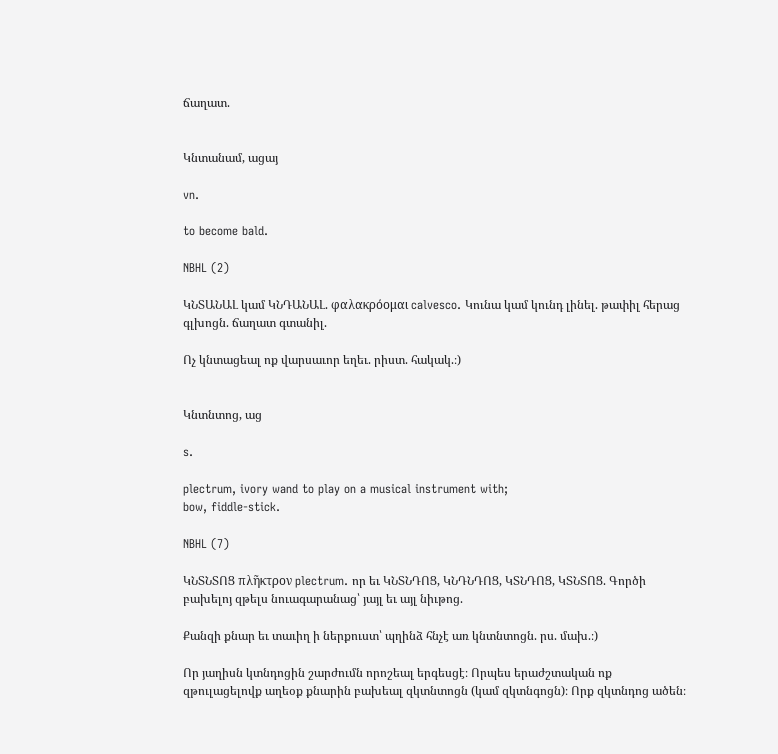ճաղատ.


Կնտանամ, ացայ

vn.

to become bald.

NBHL (2)

ԿՆՏԱՆԱԼ կամ ԿՆԴԱՆԱԼ. φαλακρόομαι calvesco. Կունա կամ կունդ լինել. թափիլ հերաց գլխոցն. ճաղատ գտանիլ.

Ոչ կնտացեալ ոք վարսաւոր եղեւ. րիստ. հակակ.։)


Կնտնտոց, աց

s.

plectrum, ivory wand to play on a musical instrument with;
bow, fiddle-stick.

NBHL (7)

ԿՆՏՆՏՈՑ πλῆκτρον plectrum. որ եւ ԿՆՏՆԴՈՑ, ԿՆԴՆԴՈՑ, ԿՏՆԴՈՑ, ԿՏՆՏՈՑ. Գործի բախելոյ զթելս նուագարանաց՝ յայլ եւ այլ նիւթոց.

Քանզի քնար եւ տաւիղ ի ներքուստ՝ պղինձ հնչէ առ կնտնտոցն. րս. մախ.։)

Որ յաղիսն կտնդոցին շարժումն որոշեալ երգեսցէ։ Որպես երաժշտական ոք զթուլացելովք աղեօք քնարին բախեալ զկտնտոցն (կամ զկտնգոցն)։ Որք զկտնդոց ածեն։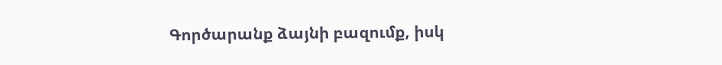Գործարանք ձայնի բազումք, իսկ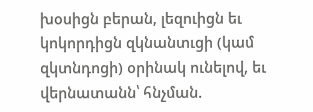խօսիցն բերան, լեզուիցն եւ կոկորդիցն զկնանտւցի (կամ զկտնդոցի) օրինակ ունելով, եւ վերնատանն՝ հնչման.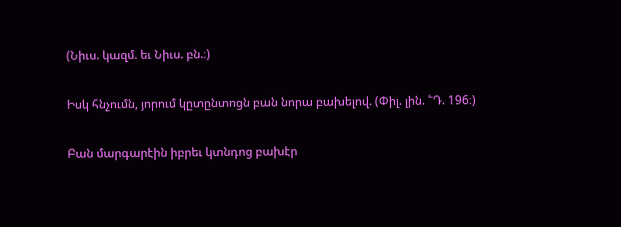(Նիւս. կազմ. եւ Նիւս. բն.։)

Իսկ հնչումն, յորում կըտընտոցն բան նորա բախելով. (Փիլ. լին. ՟Դ. 196։)

Բան մարգարէին իբրեւ կտնդոց բախէր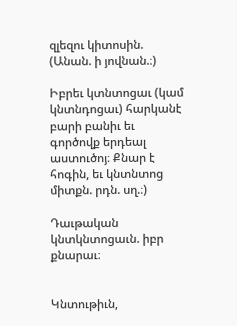զլեզու կիտոսին. (Անան. ի յովնան.։)

Իբրեւ կտնտոցաւ (կամ կնտնդոցաւ) հարկանէ բարի բանիւ եւ գործովք երդեալ աստուծոյ։ Քնար է հոգին, եւ կնտնտոց միտքն. րդն. սղ.։)

Դաւթական կնտկնտոցաւն. իբր քնարաւ։


Կնտութիւն,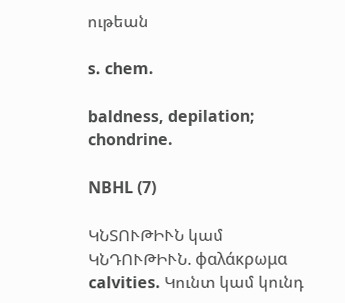ութեան

s. chem.

baldness, depilation;
chondrine.

NBHL (7)

ԿՆՏՈՒԹԻՒՆ կամ ԿՆԴՈՒԹԻՒՆ. φαλάκρωμα calvities. Կունտ կամ կունդ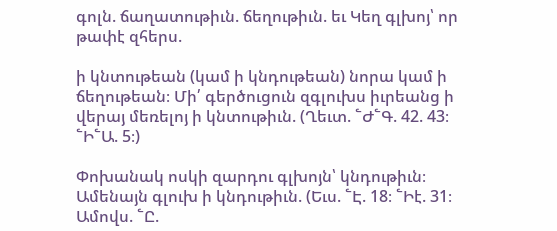գոլն. ճաղատութիւն. ճեղութիւն. եւ Կեղ գլխոյ՝ որ թափէ զհերս.

ի կնտութեան (կամ ի կնդութեան) նորա կամ ի ճեղութեան։ Մի՛ գերծուցուն զգլուխս իւրեանց ի վերայ մեռելոյ ի կնտութիւն. (Ղեւտ. ՟Ժ՟Գ. 42. 43։ ՟Ի՟Ա. 5։)

Փոխանակ ոսկի զարդու գլխոյն՝ կնդութիւն։ Ամենայն գլուխ ի կնդութիւն. (Եւս. ՟Է. 18։ ՟Իէ. 31։ Ամովս. ՟Ը.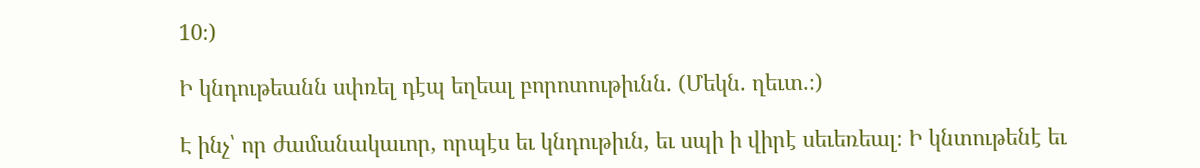10։)

Ի կնդութեանն սփռել դէպ եղեալ բորոտութիւնն. (Մեկն. ղեւտ.։)

Է ինչ՝ որ ժամանակաւոր, որպէս եւ կնդութիւն, եւ սպի ի վիրէ սեւեռեալ։ Ի կնտութենէ եւ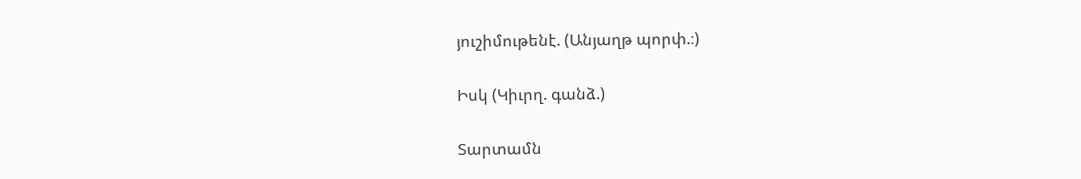յուշիմութենէ. (Անյաղթ պորփ.։)

Իսկ (Կիւրղ. գանձ.)

Տարտամն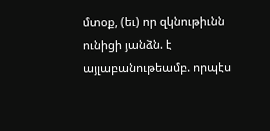մտօք, (եւ) որ զկնութիւնն ունիցի յանձն. է այլաբանութեամբ. որպէս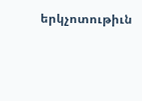երկչոտութիւն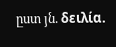ըստ յն. δειλία.